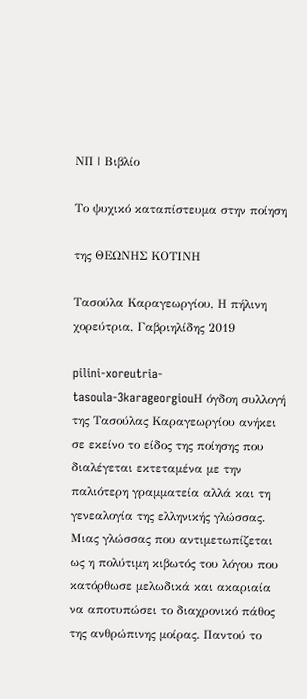ΝΠ | Βιβλίο

Το ψυχικό καταπίστευμα στην ποίηση

της ΘΕΩΝΗΣ ΚΟΤΙΝΗ

Τασούλα Καραγεωργίου, Η πήλινη χορεύτρια, Γαβριηλίδης 2019

pilini-xoreutria-tasoula-3karageorgiouΗ όγδοη συλλογή της Τασούλας Καραγεωργίου ανήκει σε εκείνο το είδος της ποίησης που διαλέγεται εκτεταμένα με την παλιότερη γραμματεία αλλά και τη γενεαλογία της ελληνικής γλώσσας. Μιας γλώσσας που αντιμετωπίζεται ως η πολύτιμη κιβωτός του λόγου που κατόρθωσε μελωδικά και ακαριαία να αποτυπώσει το διαχρονικό πάθος της ανθρώπινης μοίρας. Παντού το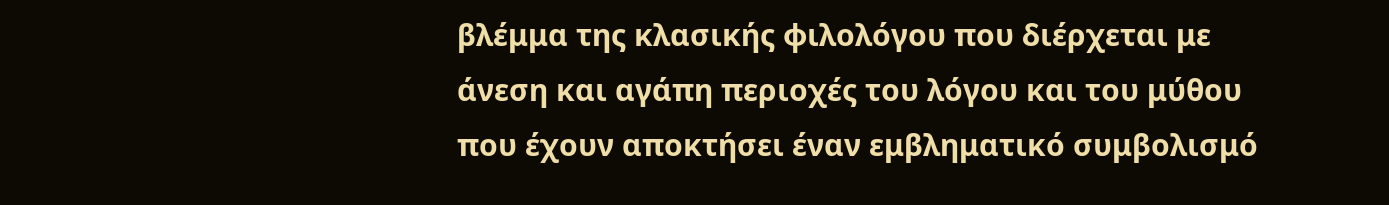βλέμμα της κλασικής φιλολόγου που διέρχεται με άνεση και αγάπη περιοχές του λόγου και του μύθου που έχουν αποκτήσει έναν εμβληματικό συμβολισμό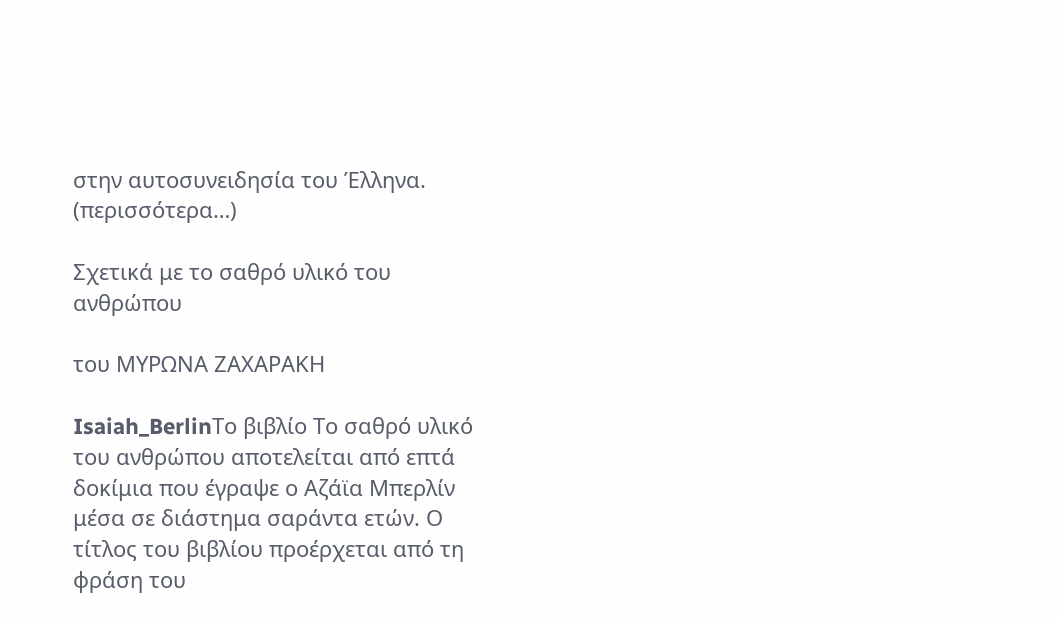στην αυτοσυνειδησία του Έλληνα. (περισσότερα…)

Σχετικά με το σαθρό υλικό του ανθρώπου

του ΜΥΡΩΝΑ ΖΑΧΑΡΑΚΗ

Isaiah_BerlinΤο βιβλίο Το σαθρό υλικό του ανθρώπου αποτελείται από επτά δοκίμια που έγραψε ο Αζάϊα Μπερλίν μέσα σε διάστημα σαράντα ετών. Ο τίτλος του βιβλίου προέρχεται από τη φράση του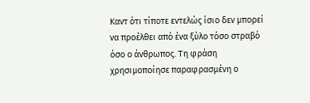Καντ ότι τίποτε εντελώς ίσιο δεν μπορεί να προέλθει από ένα ξύλο τόσο στραβό όσο ο άνθρωπος. Τη φράση χρησιμοποίησε παραφρασμένη ο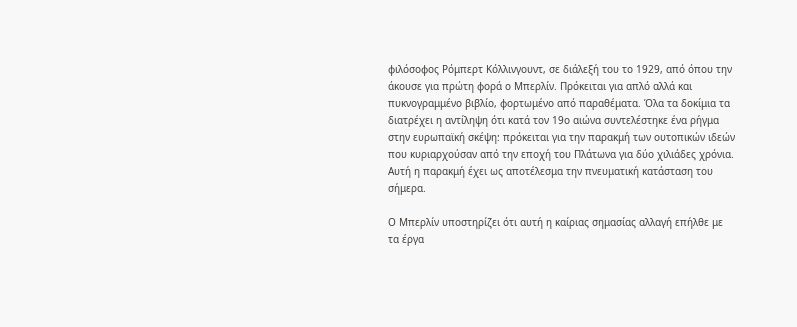φιλόσοφος Ρόμπερτ Κόλλινγουντ, σε διάλεξή του το 1929, από όπου την άκουσε για πρώτη φορά ο Μπερλίν. Πρόκειται για απλό αλλά και πυκνογραμμένο βιβλίο, φορτωμένο από παραθέματα. Όλα τα δοκίμια τα διατρέχει η αντίληψη ότι κατά τον 19ο αιώνα συντελέστηκε ένα ρήγμα στην ευρωπαϊκή σκέψη: πρόκειται για την παρακμή των ουτοπικών ιδεών που κυριαρχούσαν από την εποχή του Πλάτωνα για δύο χιλιάδες χρόνια. Αυτή η παρακμή έχει ως αποτέλεσμα την πνευματική κατάσταση του σήμερα.

Ο Μπερλίν υποστηρίζει ότι αυτή η καίριας σημασίας αλλαγή επήλθε με τα έργα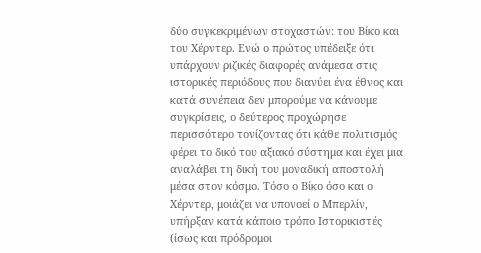δύο συγκεκριμένων στοχαστών: του Βίκο και του Χέρντερ. Ενώ ο πρώτος υπέδειξε ότι υπάρχουν ριζικές διαφορές ανάμεσα στις ιστορικές περιόδους που διανύει ένα έθνος και κατά συνέπεια δεν μπορούμε να κάνουμε συγκρίσεις, ο δεύτερος προχώρησε περισσότερο τονίζοντας ότι κάθε πολιτισμός φέρει το δικό του αξιακό σύστημα και έχει μια αναλάβει τη δική του μοναδική αποστολή μέσα στον κόσμο. Τόσο ο Βίκο όσο και ο Χέρντερ, μοιάζει να υπονοεί ο Μπερλίν, υπήρξαν κατά κάποιο τρόπο Ιστορικιστές (ίσως και πρόδρομοι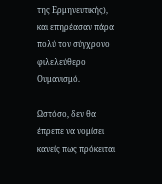της Ερμηνευτικής), και επηρέασαν πάρα πολύ τον σύγχρονο φιλελεύθερο Ουμανισμό.

Ωστόσο, δεν θα έπρεπε να νομίσει κανείς πως πρόκειται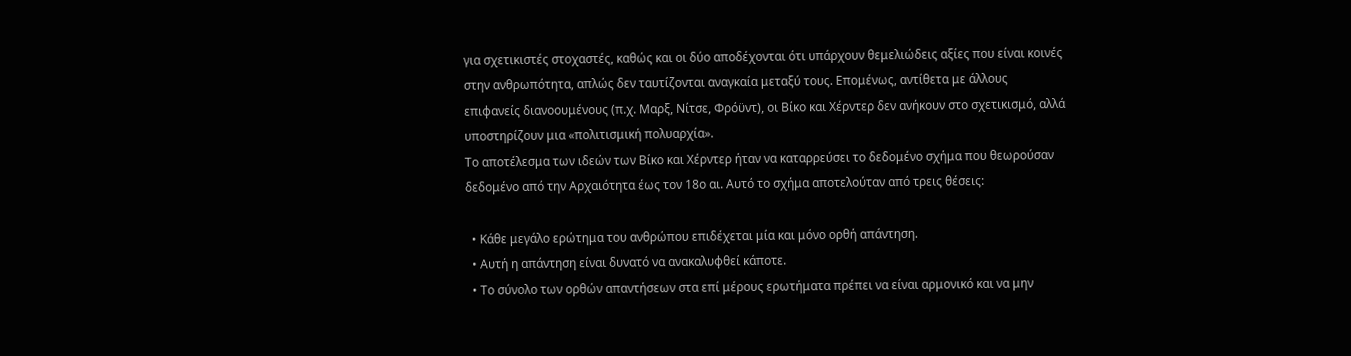για σχετικιστές στοχαστές, καθώς και οι δύο αποδέχονται ότι υπάρχουν θεμελιώδεις αξίες που είναι κοινές στην ανθρωπότητα, απλώς δεν ταυτίζονται αναγκαία μεταξύ τους. Επομένως, αντίθετα με άλλους επιφανείς διανοουμένους (π.χ. Μαρξ, Νίτσε, Φρόϋντ), οι Βίκο και Χέρντερ δεν ανήκουν στο σχετικισμό, αλλά υποστηρίζουν μια «πολιτισμική πολυαρχία».
Το αποτέλεσμα των ιδεών των Βίκο και Χέρντερ ήταν να καταρρεύσει το δεδομένο σχήμα που θεωρούσαν δεδομένο από την Αρχαιότητα έως τον 18ο αι. Αυτό το σχήμα αποτελούταν από τρεις θέσεις:

  • Κάθε μεγάλο ερώτημα του ανθρώπου επιδέχεται μία και μόνο ορθή απάντηση.
  • Αυτή η απάντηση είναι δυνατό να ανακαλυφθεί κάποτε.
  • Το σύνολο των ορθών απαντήσεων στα επί μέρους ερωτήματα πρέπει να είναι αρμονικό και να μην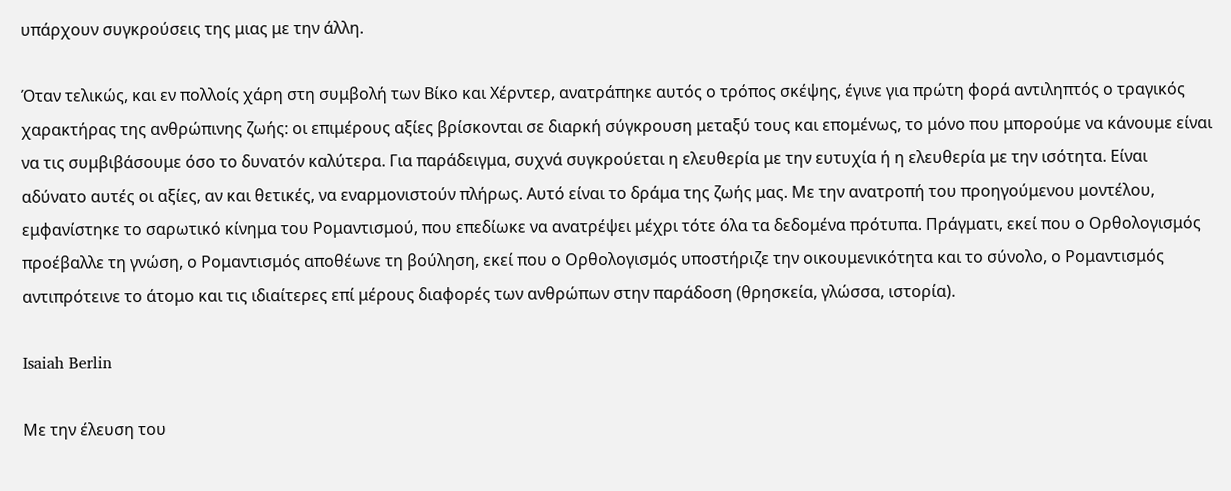υπάρχουν συγκρούσεις της μιας με την άλλη.

Όταν τελικώς, και εν πολλοίς χάρη στη συμβολή των Βίκο και Χέρντερ, ανατράπηκε αυτός ο τρόπος σκέψης, έγινε για πρώτη φορά αντιληπτός ο τραγικός χαρακτήρας της ανθρώπινης ζωής: οι επιμέρους αξίες βρίσκονται σε διαρκή σύγκρουση μεταξύ τους και επομένως, το μόνο που μπορούμε να κάνουμε είναι να τις συμβιβάσουμε όσο το δυνατόν καλύτερα. Για παράδειγμα, συχνά συγκρούεται η ελευθερία με την ευτυχία ή η ελευθερία με την ισότητα. Είναι αδύνατο αυτές οι αξίες, αν και θετικές, να εναρμονιστούν πλήρως. Αυτό είναι το δράμα της ζωής μας. Με την ανατροπή του προηγούμενου μοντέλου, εμφανίστηκε το σαρωτικό κίνημα του Ρομαντισμού, που επεδίωκε να ανατρέψει μέχρι τότε όλα τα δεδομένα πρότυπα. Πράγματι, εκεί που ο Ορθολογισμός προέβαλλε τη γνώση, ο Ρομαντισμός αποθέωνε τη βούληση, εκεί που ο Ορθολογισμός υποστήριζε την οικουμενικότητα και το σύνολο, ο Ρομαντισμός αντιπρότεινε το άτομο και τις ιδιαίτερες επί μέρους διαφορές των ανθρώπων στην παράδοση (θρησκεία, γλώσσα, ιστορία).

Isaiah Berlin

Με την έλευση του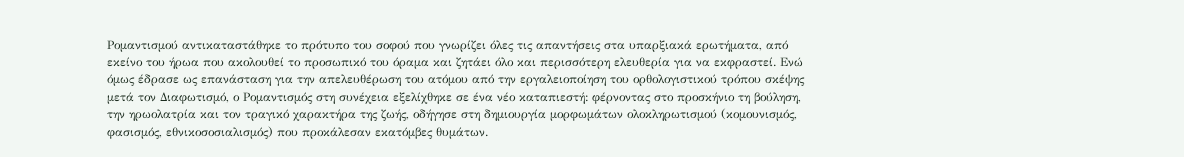Ρομαντισμού αντικαταστάθηκε το πρότυπο του σοφού που γνωρίζει όλες τις απαντήσεις στα υπαρξιακά ερωτήματα, από εκείνο του ήρωα που ακολουθεί το προσωπικό του όραμα και ζητάει όλο και περισσότερη ελευθερία για να εκφραστεί. Ενώ όμως έδρασε ως επανάσταση για την απελευθέρωση του ατόμου από την εργαλειοποίηση του ορθολογιστικού τρόπου σκέψης μετά τον Διαφωτισμό, ο Ρομαντισμός στη συνέχεια εξελίχθηκε σε ένα νέο καταπιεστή: φέρνοντας στο προσκήνιο τη βούληση, την ηρωολατρία και τον τραγικό χαρακτήρα της ζωής, οδήγησε στη δημιουργία μορφωμάτων ολοκληρωτισμού (κομουνισμός, φασισμός, εθνικοσοσιαλισμός) που προκάλεσαν εκατόμβες θυμάτων.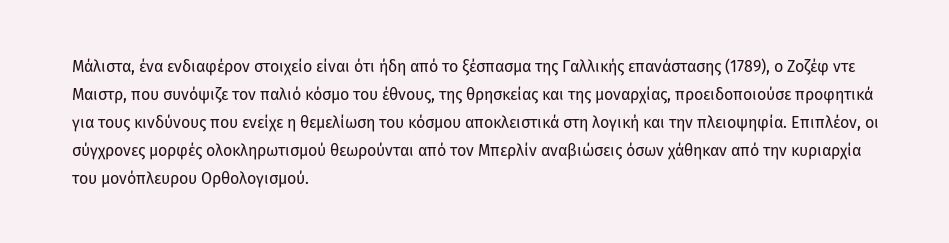Μάλιστα, ένα ενδιαφέρον στοιχείο είναι ότι ήδη από το ξέσπασμα της Γαλλικής επανάστασης (1789), ο Ζοζέφ ντε Μαιστρ, που συνόψιζε τον παλιό κόσμο του έθνους, της θρησκείας και της μοναρχίας, προειδοποιούσε προφητικά για τους κινδύνους που ενείχε η θεμελίωση του κόσμου αποκλειστικά στη λογική και την πλειοψηφία. Επιπλέον, οι σύγχρονες μορφές ολοκληρωτισμού θεωρούνται από τον Μπερλίν αναβιώσεις όσων χάθηκαν από την κυριαρχία του μονόπλευρου Ορθολογισμού.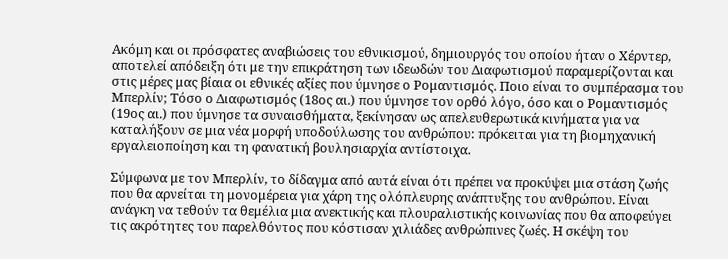Ακόμη και οι πρόσφατες αναβιώσεις του εθνικισμού, δημιουργός του οποίου ήταν ο Χέρντερ, αποτελεί απόδειξη ότι με την επικράτηση των ιδεωδών του Διαφωτισμού παραμερίζονται και στις μέρες μας βίαια οι εθνικές αξίες που ύμνησε ο Ρομαντισμός. Ποιο είναι το συμπέρασμα του Μπερλίν; Τόσο ο Διαφωτισμός (18ος αι.) που ύμνησε τον ορθό λόγο, όσο και ο Ρομαντισμός (19ος αι.) που ύμνησε τα συναισθήματα, ξεκίνησαν ως απελευθερωτικά κινήματα για να καταλήξουν σε μια νέα μορφή υποδούλωσης του ανθρώπου: πρόκειται για τη βιομηχανική εργαλειοποίηση και τη φανατική βουλησιαρχία αντίστοιχα.

Σύμφωνα με τον Μπερλίν, το δίδαγμα από αυτά είναι ότι πρέπει να προκύψει μια στάση ζωής που θα αρνείται τη μονομέρεια για χάρη της ολόπλευρης ανάπτυξης του ανθρώπου. Είναι ανάγκη να τεθούν τα θεμέλια μια ανεκτικής και πλουραλιστικής κοινωνίας που θα αποφεύγει τις ακρότητες του παρελθόντος που κόστισαν χιλιάδες ανθρώπινες ζωές. Η σκέψη του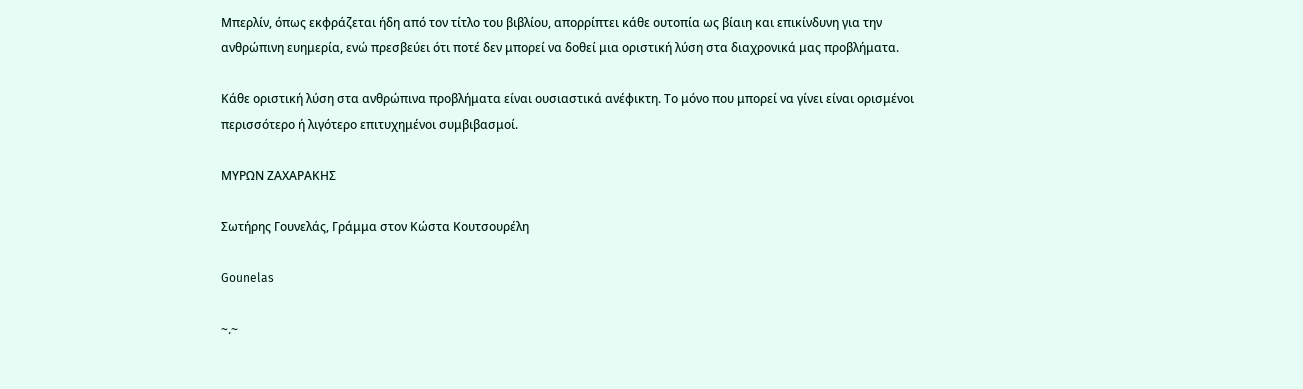Μπερλίν, όπως εκφράζεται ήδη από τον τίτλο του βιβλίου, απορρίπτει κάθε ουτοπία ως βίαιη και επικίνδυνη για την ανθρώπινη ευημερία, ενώ πρεσβεύει ότι ποτέ δεν μπορεί να δοθεί μια οριστική λύση στα διαχρονικά μας προβλήματα.

Κάθε οριστική λύση στα ανθρώπινα προβλήματα είναι ουσιαστικά ανέφικτη. Το μόνο που μπορεί να γίνει είναι ορισμένοι περισσότερο ή λιγότερο επιτυχημένοι συμβιβασμοί.

ΜΥΡΩΝ ΖΑΧΑΡΑΚΗΣ

Σωτήρης Γουνελάς, Γράμμα στον Κώστα Κουτσουρέλη

Gounelas

~.~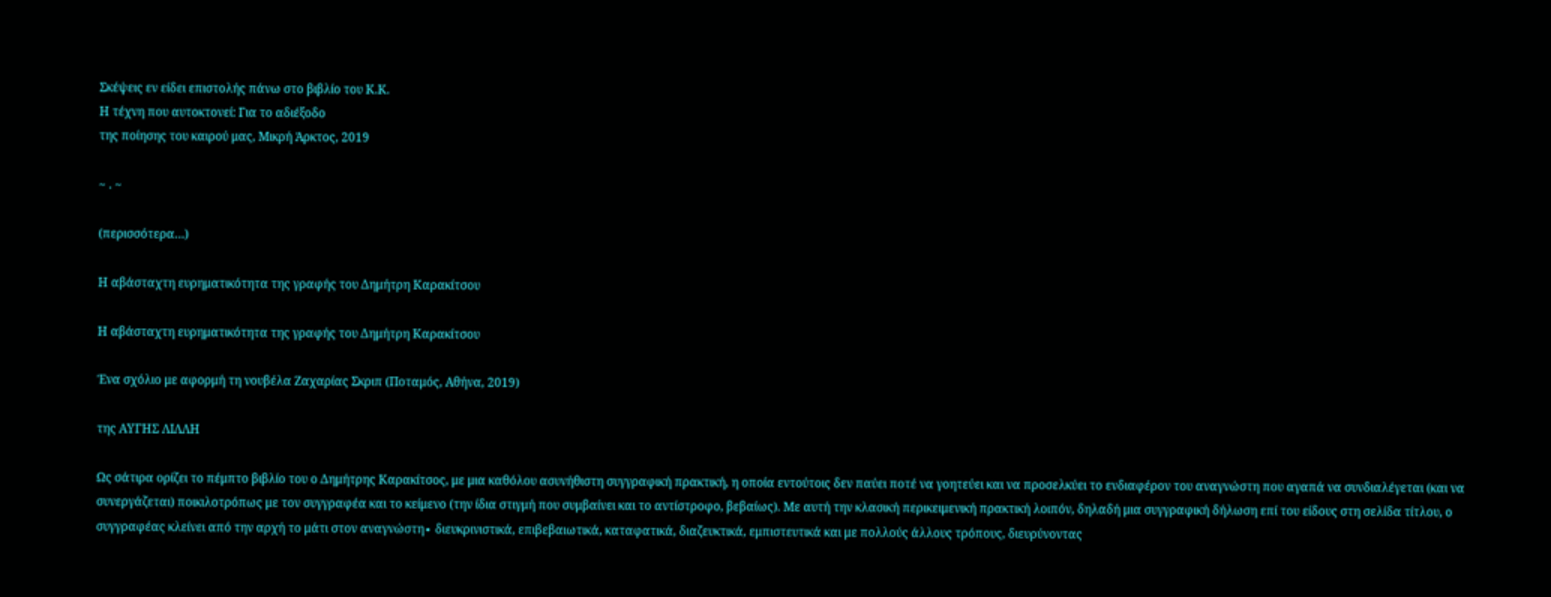Σκέψεις εν είδει επιστολής πάνω στο βιβλίο του Κ.Κ.
Η τέχνη που αυτοκτονεί: Για το αδιέξοδο
της ποίησης του καιρού μας, Μικρή Άρκτος, 2019

~ . ~

(περισσότερα…)

Η αβάσταχτη ευρηματικότητα της γραφής του Δημήτρη Καρακίτσου

Η αβάσταχτη ευρηματικότητα της γραφής του Δημήτρη Καρακίτσου

Ένα σχόλιο με αφορμή τη νουβέλα Ζαχαρίας Σκριπ (Ποταμός, Αθήνα, 2019)

της ΑΥΓΗΣ ΛΙΛΛΗ

Ως σάτιρα ορίζει το πέμπτο βιβλίο του ο Δημήτρης Καρακίτσος, με μια καθόλου ασυνήθιστη συγγραφική πρακτική, η οποία εντούτοις δεν παύει ποτέ να γοητεύει και να προσελκύει το ενδιαφέρον του αναγνώστη που αγαπά να συνδιαλέγεται (και να συνεργάζεται) ποικιλοτρόπως με τον συγγραφέα και το κείμενο (την ίδια στιγμή που συμβαίνει και το αντίστροφο, βεβαίως). Με αυτή την κλασική περικειμενική πρακτική λοιπόν, δηλαδή μια συγγραφική δήλωση επί του είδους στη σελίδα τίτλου, ο συγγραφέας κλείνει από την αρχή το μάτι στον αναγνώστη∙ διευκρινιστικά, επιβεβαιωτικά, καταφατικά, διαζευκτικά, εμπιστευτικά και με πολλούς άλλους τρόπους, διευρύνοντας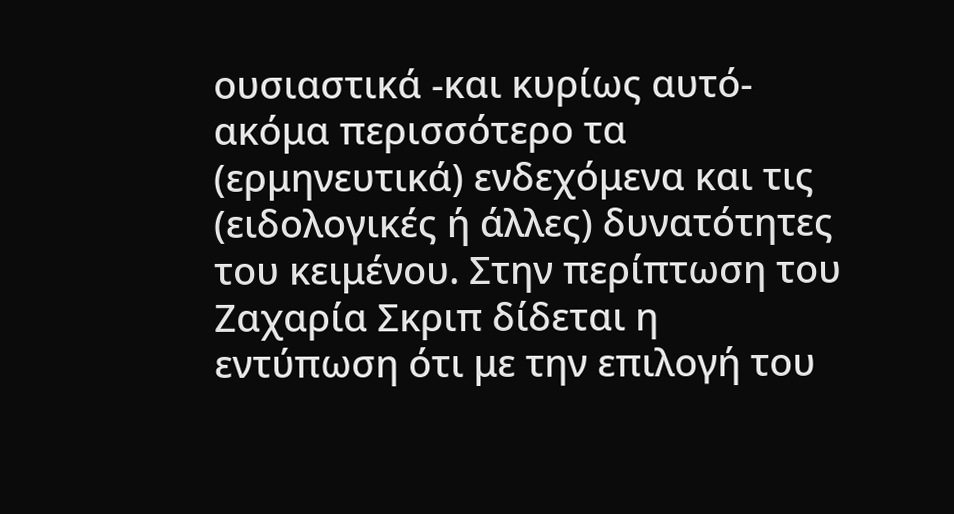ουσιαστικά -και κυρίως αυτό- ακόμα περισσότερο τα (ερμηνευτικά) ενδεχόμενα και τις (ειδολογικές ή άλλες) δυνατότητες του κειμένου. Στην περίπτωση του Ζαχαρία Σκριπ δίδεται η εντύπωση ότι με την επιλογή του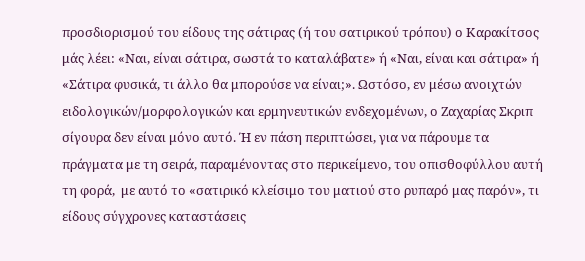προσδιορισμού του είδους της σάτιρας (ή του σατιρικού τρόπου) ο Καρακίτσος μάς λέει: «Ναι, είναι σάτιρα, σωστά το καταλάβατε» ή «Ναι, είναι και σάτιρα» ή «Σάτιρα φυσικά, τι άλλο θα μπορούσε να είναι;». Ωστόσο, εν μέσω ανοιχτών ειδολογικών/μορφολογικών και ερμηνευτικών ενδεχομένων, ο Ζαχαρίας Σκριπ σίγουρα δεν είναι μόνο αυτό. Ή εν πάση περιπτώσει, για να πάρουμε τα πράγματα με τη σειρά, παραμένοντας στο περικείμενο, του οπισθοφύλλου αυτή τη φορά,  με αυτό το «σατιρικό κλείσιμο του ματιού στο ρυπαρό μας παρόν», τι είδους σύγχρονες καταστάσεις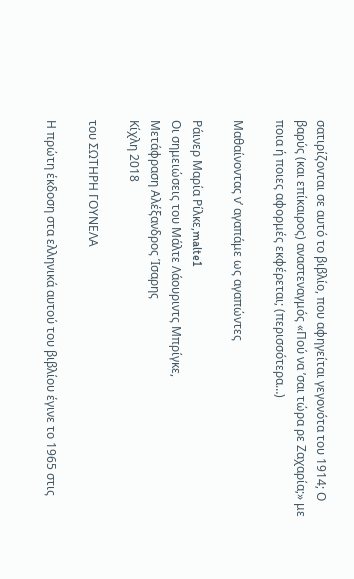σατιρίζονται σε αυτό το βιβλίο, που αφηγείται γεγονότα του 1914; Ο βαρύς (και επίκαιρος) αναστεναγμός «Πού να ’σαι τώρα ρε Ζαχαρία;» με ποια ή ποιες αφορμές εκφέρεται; (περισσότερα…)

Μαθαίνοντας ν’ αγαπάμε ως αγαπώντες

Ράινερ Μαρία Ρίλκε,malte1
Οι σημειώσεις του Μάλτε Λάουριντς Μπρίγκε,
Μετάφραση Αλέξανδρος Ίσαρης
Κίχλη 2018

του ΣΩΤΗΡΗ ΓΟΥΝΕΛΑ

Η πρώτη έκδοση στα ελληνικά αυτού του βιβλίου έγινε το 1965 στις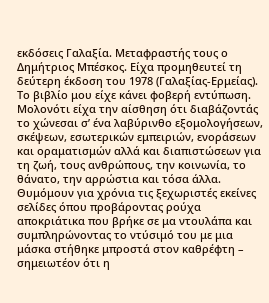εκδόσεις Γαλαξία. Μεταφραστής τους ο Δημήτριος Μπέσκος. Είχα προμηθευτεί τη δεύτερη έκδοση του 1978 (Γαλαξίας-Ερμείας). Το βιβλίο μου είχε κάνει φοβερή εντύπωση. Μολονότι είχα την αίσθηση ότι διαβάζοντάς το χώνεσαι σ’ ένα λαβύρινθο εξομολογήσεων, σκέψεων, εσωτερικών εμπειριών, ενοράσεων και οραματισμών αλλά και διαπιστώσεων για τη ζωή, τους ανθρώπους, την κοινωνία, το θάνατο, την αρρώστια και τόσα άλλα. Θυμόμουν για χρόνια τις ξεχωριστές εκείνες σελίδες όπου προβάροντας ρούχα αποκριάτικα που βρήκε σε μα ντουλάπα και συμπληρώνοντας το ντύσιμό του με μια μάσκα στήθηκε μπροστά στον καθρέφτη – σημειωτέον ότι η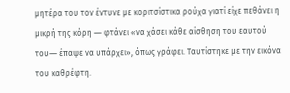μητέρα του τον έντυνε με κοριτσίστικα ρούχα γιατί είχε πεθάνει η μικρή της κόρη ― φτάνει «να χάσει κάθε αίσθηση του εαυτού του― έπαψε να υπάρχει», όπως γράφει. Ταυτίστηκε με την εικόνα του καθρέφτη.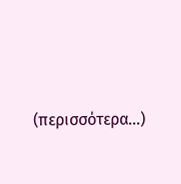(περισσότερα…)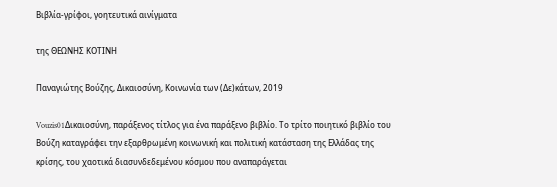Βιβλία-γρίφοι, γοητευτικά αινίγματα

της ΘΕΩΝΗΣ ΚΟΤΙΝΗ

Παναγιώτης Βούζης, Δικαιοσύνη, Κοινωνία των (Δε)κάτων, 2019

Vouzis01Δικαιοσύνη, παράξενος τίτλος για ένα παράξενο βιβλίο. Το τρίτο ποιητικό βιβλίο του Βούζη καταγράφει την εξαρθρωμένη κοινωνική και πολιτική κατάσταση της Ελλάδας της κρίσης, του χαοτικά διασυνδεδεμένου κόσμου που αναπαράγεται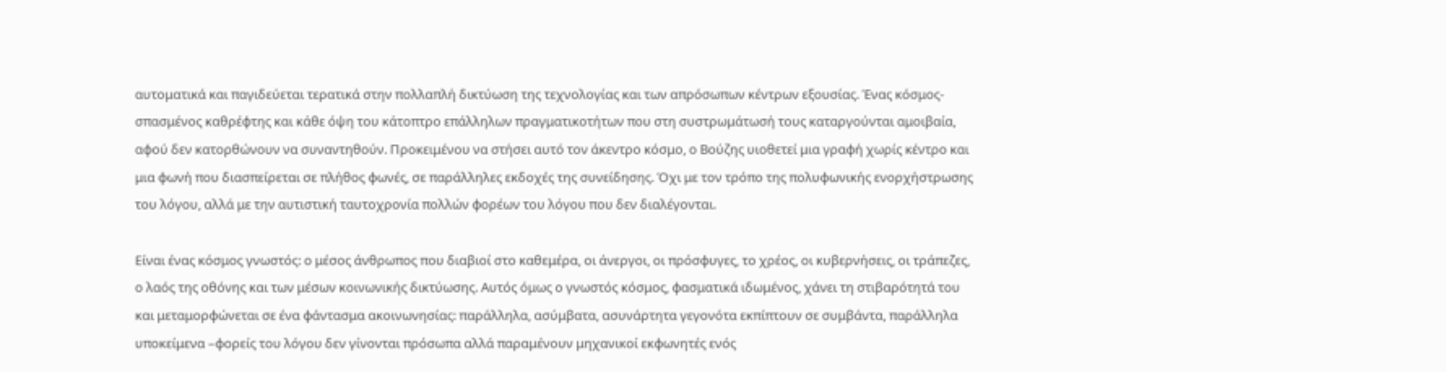αυτοματικά και παγιδεύεται τερατικά στην πολλαπλή δικτύωση της τεχνολογίας και των απρόσωπων κέντρων εξουσίας. Ένας κόσμος- σπασμένος καθρέφτης και κάθε όψη του κάτοπτρο επάλληλων πραγματικοτήτων που στη συστρωμάτωσή τους καταργούνται αμοιβαία, αφού δεν κατορθώνουν να συναντηθούν. Προκειμένου να στήσει αυτό τον άκεντρο κόσμο, ο Βούζης υιοθετεί μια γραφή χωρίς κέντρο και μια φωνή που διασπείρεται σε πλήθος φωνές, σε παράλληλες εκδοχές της συνείδησης. Όχι με τον τρόπο της πολυφωνικής ενορχήστρωσης του λόγου, αλλά με την αυτιστική ταυτοχρονία πολλών φορέων του λόγου που δεν διαλέγονται.

Είναι ένας κόσμος γνωστός: ο μέσος άνθρωπος που διαβιοί στο καθεμέρα, οι άνεργοι, οι πρόσφυγες, το χρέος, οι κυβερνήσεις, οι τράπεζες,  ο λαός της οθόνης και των μέσων κοινωνικής δικτύωσης. Αυτός όμως ο γνωστός κόσμος, φασματικά ιδωμένος, χάνει τη στιβαρότητά του και μεταμορφώνεται σε ένα φάντασμα ακοινωνησίας: παράλληλα, ασύμβατα, ασυνάρτητα γεγονότα εκπίπτουν σε συμβάντα, παράλληλα υποκείμενα –φορείς του λόγου δεν γίνονται πρόσωπα αλλά παραμένουν μηχανικοί εκφωνητές ενός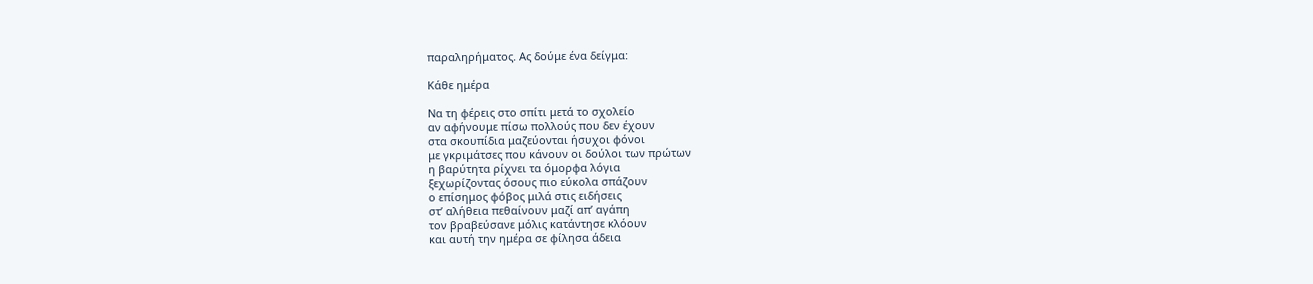παραληρήματος. Ας δούμε ένα δείγμα:

Κάθε ημέρα

Να τη φέρεις στο σπίτι μετά το σχολείο
αν αφήνουμε πίσω πολλούς που δεν έχουν
στα σκουπίδια μαζεύονται ήσυχοι φόνοι
με γκριμάτσες που κάνουν οι δούλοι των πρώτων
η βαρύτητα ρίχνει τα όμορφα λόγια
ξεχωρίζοντας όσους πιο εύκολα σπάζουν
ο επίσημος φόβος μιλά στις ειδήσεις
στ’ αλήθεια πεθαίνουν μαζί απ’ αγάπη
τον βραβεύσανε μόλις κατάντησε κλόουν
και αυτή την ημέρα σε φίλησα άδεια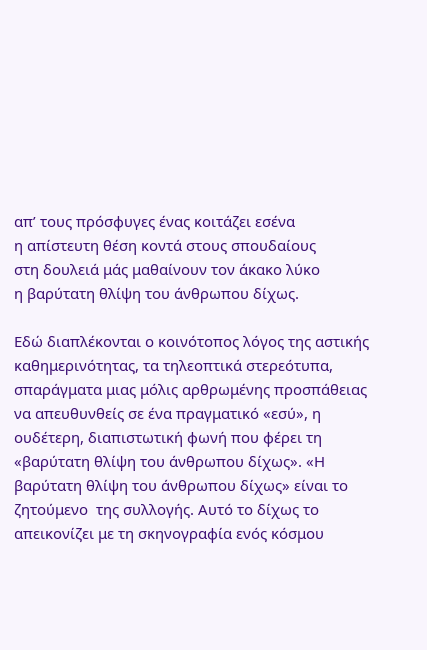απ’ τους πρόσφυγες ένας κοιτάζει εσένα
η απίστευτη θέση κοντά στους σπουδαίους
στη δουλειά μάς μαθαίνουν τον άκακο λύκο
η βαρύτατη θλίψη του άνθρωπου δίχως.

Εδώ διαπλέκονται ο κοινότοπος λόγος της αστικής καθημερινότητας, τα τηλεοπτικά στερεότυπα, σπαράγματα μιας μόλις αρθρωμένης προσπάθειας να απευθυνθείς σε ένα πραγματικό «εσύ», η ουδέτερη, διαπιστωτική φωνή που φέρει τη «βαρύτατη θλίψη του άνθρωπου δίχως». «Η βαρύτατη θλίψη του άνθρωπου δίχως» είναι το ζητούμενο  της συλλογής. Αυτό το δίχως το απεικονίζει με τη σκηνογραφία ενός κόσμου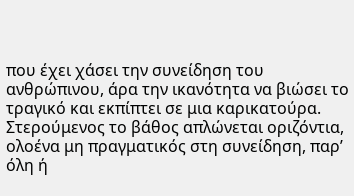που έχει χάσει την συνείδηση του ανθρώπινου, άρα την ικανότητα να βιώσει το τραγικό και εκπίπτει σε μια καρικατούρα. Στερούμενος το βάθος απλώνεται οριζόντια, ολοένα μη πραγματικός στη συνείδηση, παρ’ όλη ή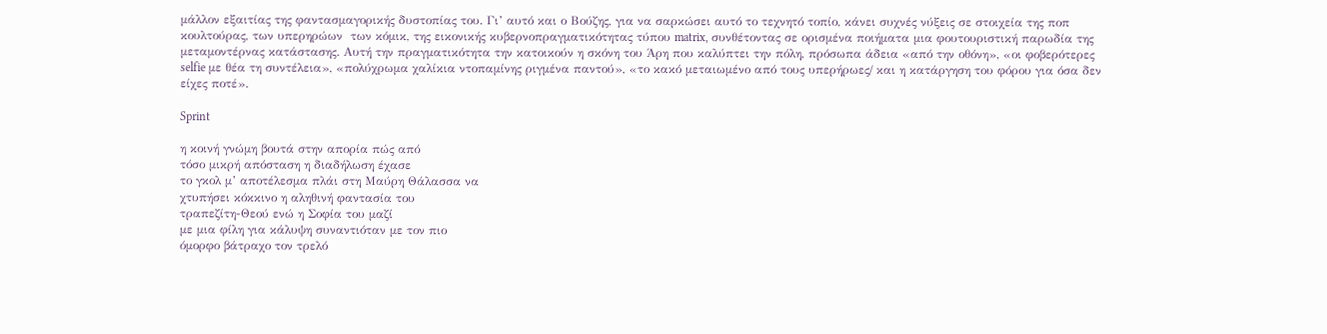μάλλον εξαιτίας της φαντασμαγορικής δυστοπίας του. Γι’ αυτό και ο Βούζης, για να σαρκώσει αυτό το τεχνητό τοπίο, κάνει συχνές νύξεις σε στοιχεία της ποπ κουλτούρας, των υπερηρώων  των κόμικ, της εικονικής κυβερνοπραγματικότητας τύπου matrix, συνθέτοντας σε ορισμένα ποιήματα μια φουτουριστική παρωδία της μεταμοντέρνας κατάστασης. Αυτή την πραγματικότητα την κατοικούν η σκόνη του Άρη που καλύπτει την πόλη, πρόσωπα άδεια «από την οθόνη», «οι φοβερότερες selfie με θέα τη συντέλεια», «πολύχρωμα χαλίκια ντοπαμίνης ριγμένα παντού», «το κακό μεταιωμένο από τους υπερήρωες/ και η κατάργηση του φόρου για όσα δεν είχες ποτέ».

Sprint

η κοινή γνώμη βουτά στην απορία πώς από
τόσο μικρή απόσταση η διαδήλωση έχασε
το γκολ μ’ αποτέλεσμα πλάι στη Μαύρη Θάλασσα να
χτυπήσει κόκκινο η αληθινή φαντασία του
τραπεζίτη-Θεού ενώ η Σοφία του μαζί
με μια φίλη για κάλυψη συναντιόταν με τον πιο
όμορφο βάτραχο τον τρελό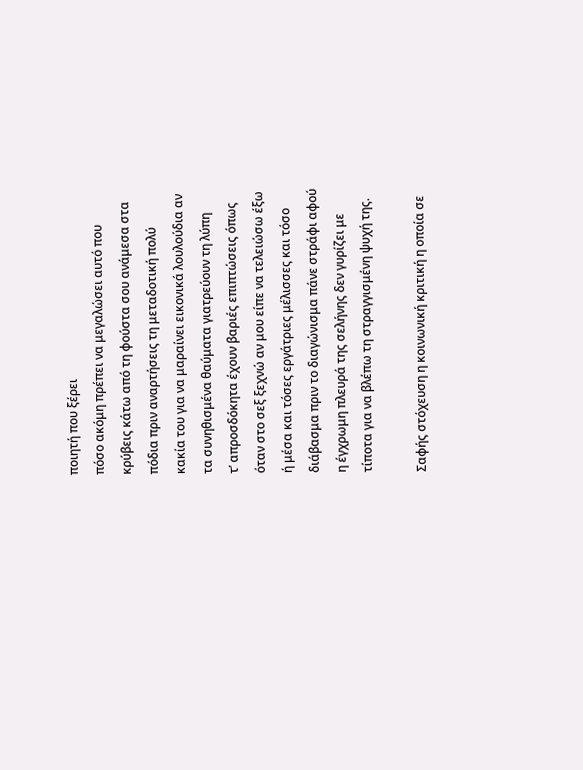ποιητή που ξέρει
πόσο ακόμη πρέπει να μεγαλώσει αυτό που
κρύβεις κάτω από τη φούστα σου ανάμεσα στα
πόδια πριν αναρτήσεις τη μεταδοτική πολύ
κακία του για να μαραίνει εικονικά λουλούδια αν
τα συνηθισμένα θαύματα γιατρεύουν τη λύπη
τ’ απροσδόκητα έχουν βαριές επιπτώσεις όπως
όταν στο σεξ ξεχνώ αν μου είπε να τελειώσω έξω
ή μέσα και τόσες εργάτριες μέλισσες και τόσο
διάβασμα πριν το διαγώνισμα πάνε στράφι αφού
η έγχρωμη πλευρά της σελήνης δεν γυρίζει με
τίποτα για να βλέπω τη στραγγισμένη ψυχή της.

Σαφής στόχευση η κοινωνική κριτική η οποία σε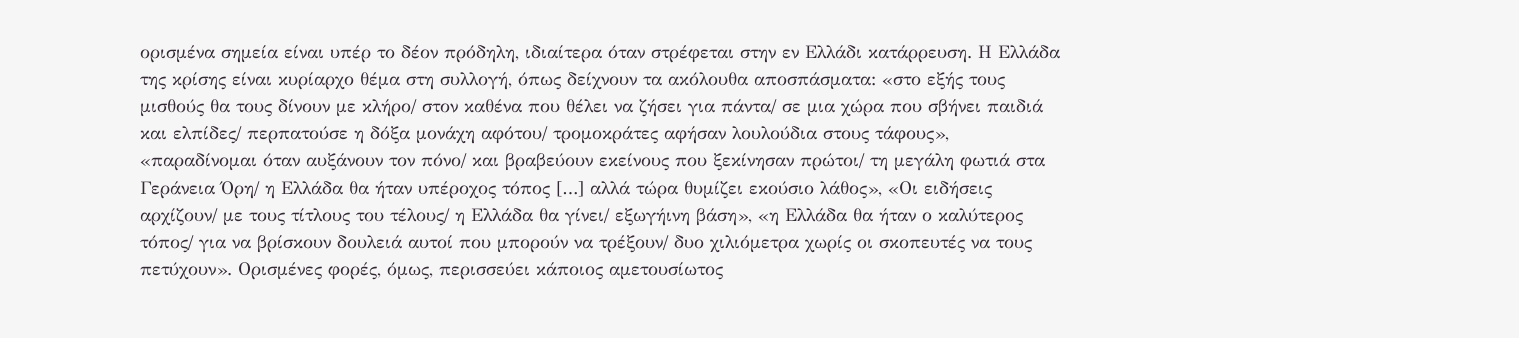ορισμένα σημεία είναι υπέρ το δέον πρόδηλη, ιδιαίτερα όταν στρέφεται στην εν Ελλάδι κατάρρευση. Η Ελλάδα της κρίσης είναι κυρίαρχο θέμα στη συλλογή, όπως δείχνουν τα ακόλουθα αποσπάσματα: «στο εξής τους μισθούς θα τους δίνουν με κλήρο/ στον καθένα που θέλει να ζήσει για πάντα/ σε μια χώρα που σβήνει παιδιά και ελπίδες/ περπατούσε η δόξα μονάχη αφότου/ τρομοκράτες αφήσαν λουλούδια στους τάφους», «παραδίνομαι όταν αυξάνουν τον πόνο/ και βραβεύουν εκείνους που ξεκίνησαν πρώτοι/ τη μεγάλη φωτιά στα Γεράνεια Όρη/ η Ελλάδα θα ήταν υπέροχος τόπος […] αλλά τώρα θυμίζει εκούσιο λάθος», «Οι ειδήσεις αρχίζουν/ με τους τίτλους του τέλους/ η Ελλάδα θα γίνει/ εξωγήινη βάση», «η Ελλάδα θα ήταν ο καλύτερος τόπος/ για να βρίσκουν δουλειά αυτοί που μπορούν να τρέξουν/ δυο χιλιόμετρα χωρίς οι σκοπευτές να τους πετύχουν». Ορισμένες φορές, όμως, περισσεύει κάποιος αμετουσίωτος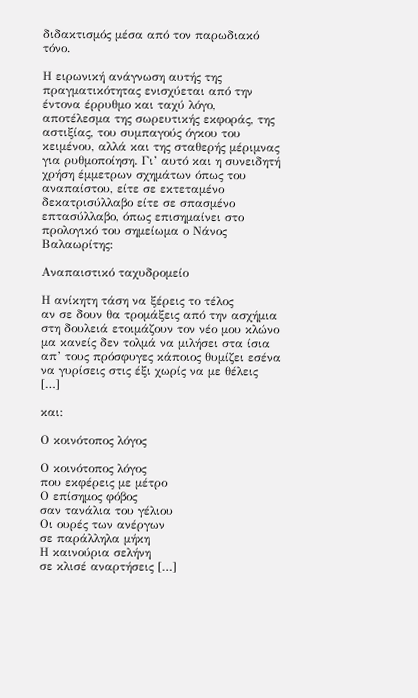διδακτισμός μέσα από τον παρωδιακό τόνο.

Η ειρωνική ανάγνωση αυτής της πραγματικότητας ενισχύεται από την έντονα έρρυθμο και ταχύ λόγο, αποτέλεσμα της σωρευτικής εκφοράς, της αστιξίας, του συμπαγούς όγκου του κειμένου, αλλά και της σταθερής μέριμνας για ρυθμοποίηση. Γι’ αυτό και η συνειδητή χρήση έμμετρων σχημάτων όπως του αναπαίστου, είτε σε εκτεταμένο δεκατρισύλλαβο είτε σε σπασμένο επτασύλλαβο, όπως επισημαίνει στο προλογικό του σημείωμα ο Νάνος Βαλαωρίτης:

Αναπαιστικό ταχυδρομείο

Η ανίκητη τάση να ξέρεις το τέλος
αν σε δουν θα τρομάξεις από την ασχήμια
στη δουλειά ετοιμάζουν τον νέο μου κλώνο
μα κανείς δεν τολμά να μιλήσει στα ίσια
απ’ τους πρόσφυγες κάποιος θυμίζει εσένα
να γυρίσεις στις έξι χωρίς να με θέλεις   […]

και:

Ο κοινότοπος λόγος

Ο κοινότοπος λόγος
που εκφέρεις με μέτρο
Ο επίσημος φόβος
σαν τανάλια του γέλιου
Οι ουρές των ανέργων
σε παράλληλα μήκη
Η καινούρια σελήνη
σε κλισέ αναρτήσεις […]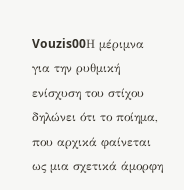Vouzis00Η μέριμνα για την ρυθμική ενίσχυση του στίχου δηλώνει ότι το ποίημα, που αρχικά φαίνεται ως μια σχετικά άμορφη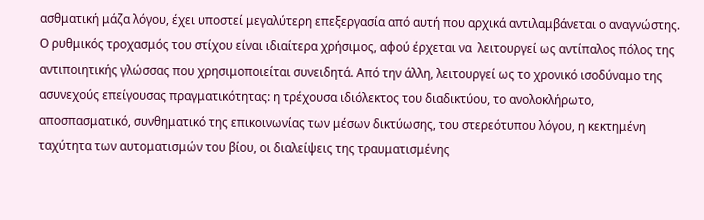ασθματική μάζα λόγου, έχει υποστεί μεγαλύτερη επεξεργασία από αυτή που αρχικά αντιλαμβάνεται ο αναγνώστης. Ο ρυθμικός τροχασμός του στίχου είναι ιδιαίτερα χρήσιμος, αφού έρχεται να  λειτουργεί ως αντίπαλος πόλος της αντιποιητικής γλώσσας που χρησιμοποιείται συνειδητά. Από την άλλη, λειτουργεί ως το χρονικό ισοδύναμο της ασυνεχούς επείγουσας πραγματικότητας: η τρέχουσα ιδιόλεκτος του διαδικτύου, το ανολοκλήρωτο, αποσπασματικό, συνθηματικό της επικοινωνίας των μέσων δικτύωσης, του στερεότυπου λόγου, η κεκτημένη ταχύτητα των αυτοματισμών του βίου, οι διαλείψεις της τραυματισμένης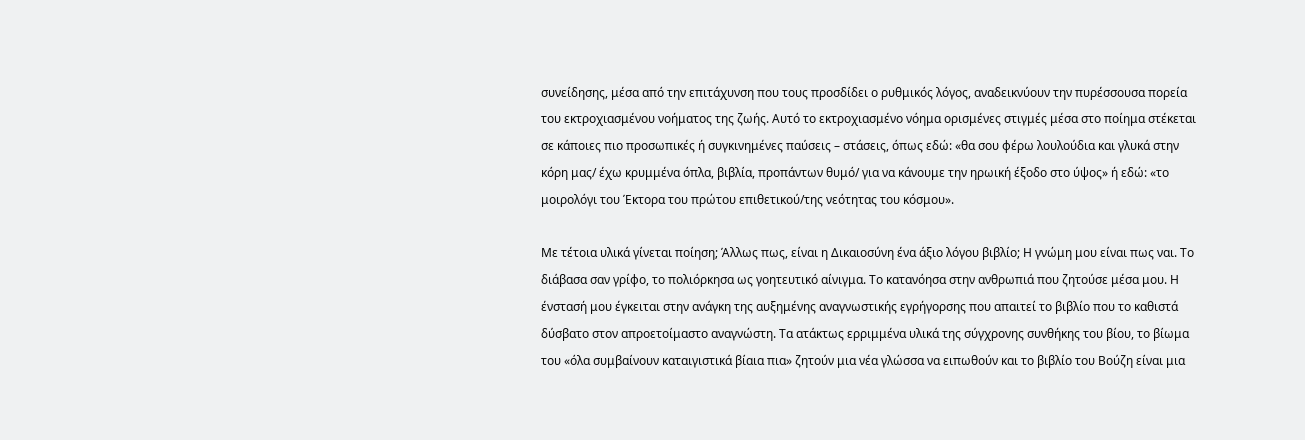συνείδησης, μέσα από την επιτάχυνση που τους προσδίδει ο ρυθμικός λόγος, αναδεικνύουν την πυρέσσουσα πορεία  του εκτροχιασμένου νοήματος της ζωής. Αυτό το εκτροχιασμένο νόημα ορισμένες στιγμές μέσα στο ποίημα στέκεται σε κάποιες πιο προσωπικές ή συγκινημένες παύσεις – στάσεις, όπως εδώ: «θα σου φέρω λουλούδια και γλυκά στην κόρη μας/ έχω κρυμμένα όπλα, βιβλία, προπάντων θυμό/ για να κάνουμε την ηρωική έξοδο στο ύψος» ή εδώ: «το μοιρολόγι του Έκτορα του πρώτου επιθετικού/της νεότητας του κόσμου».

Με τέτοια υλικά γίνεται ποίηση; Άλλως πως, είναι η Δικαιοσύνη ένα άξιο λόγου βιβλίο; Η γνώμη μου είναι πως ναι. Το διάβασα σαν γρίφο, το πολιόρκησα ως γοητευτικό αίνιγμα. Το κατανόησα στην ανθρωπιά που ζητούσε μέσα μου. Η ένστασή μου έγκειται στην ανάγκη της αυξημένης αναγνωστικής εγρήγορσης που απαιτεί το βιβλίο που το καθιστά δύσβατο στον απροετοίμαστο αναγνώστη. Τα ατάκτως ερριμμένα υλικά της σύγχρονης συνθήκης του βίου, το βίωμα του «όλα συμβαίνουν καταιγιστικά βίαια πια» ζητούν μια νέα γλώσσα να ειπωθούν και το βιβλίο του Βούζη είναι μια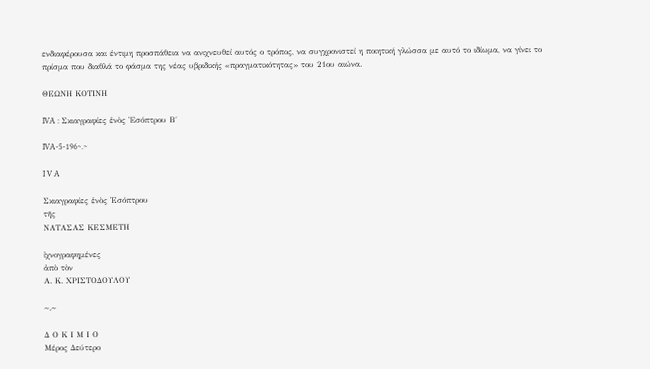ενδιαφέρουσα και έντιμη προσπάθεια να ανιχνευθεί αυτός ο τρόπος, να συγχρονιστεί η ποιητική γλώσσα με αυτό το ιδίωμα, να γίνει το πρίσμα που διαθλά το φάσμα της νέας υβριδικής «πραγματικότητας» του 21ου αιώνα.

ΘΕΩΝΗ ΚΟΤΙΝΗ

IVA : Σκιαγραφίες ἑνὸς Ἐσόπτρου Β΄

IVA-5-196~.~

I V A

Σκιαγραφίες ἑνὸς ᾿Εσόπτρου
τῆς
ΝΑΤΑΣΑΣ ΚΕΣΜΕΤΗ

ἰχνογραφημένες
ἀπὸ τὸν
Α. Κ. ΧΡΙΣΤΟΔΟΥΛΟΥ

~.~

Δ Ο Κ Ι Μ Ι Ο
Μέρος Δεύτερο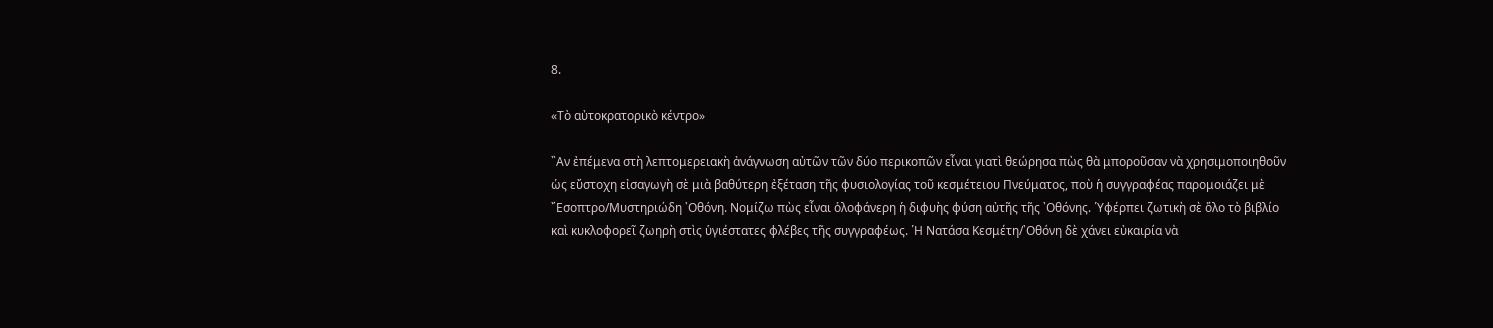8.

«Τὸ αὐτοκρατορικὸ κέντρο»

῍Αν ἐπέμενα στὴ λεπτομερειακὴ ἀνάγνωση αὐτῶν τῶν δύο περικοπῶν εἶναι γιατὶ θεώρησα πὼς θὰ μποροῦσαν νὰ χρησιμοποιηθοῦν ὡς εὔστοχη εἰσαγωγὴ σὲ μιὰ βαθύτερη ἐξέταση τῆς φυσιολογίας τοῦ κεσμέτειου Πνεύματος, ποὺ ἡ συγγραφέας παρομοιάζει μὲ ῎Εσοπτρο/Μυστηριώδη ᾿Οθόνη. Νομίζω πὼς εἶναι ὁλοφάνερη ἡ διφυὴς φύση αὐτῆς τῆς ᾿Οθόνης. ῾Υφέρπει ζωτικὴ σὲ ὅλο τὸ βιβλίο καὶ κυκλοφορεῖ ζωηρὴ στὶς ὑγιέστατες φλέβες τῆς συγγραφέως. ῾Η Νατάσα Κεσμέτη/᾿Οθόνη δὲ χάνει εὐκαιρία νὰ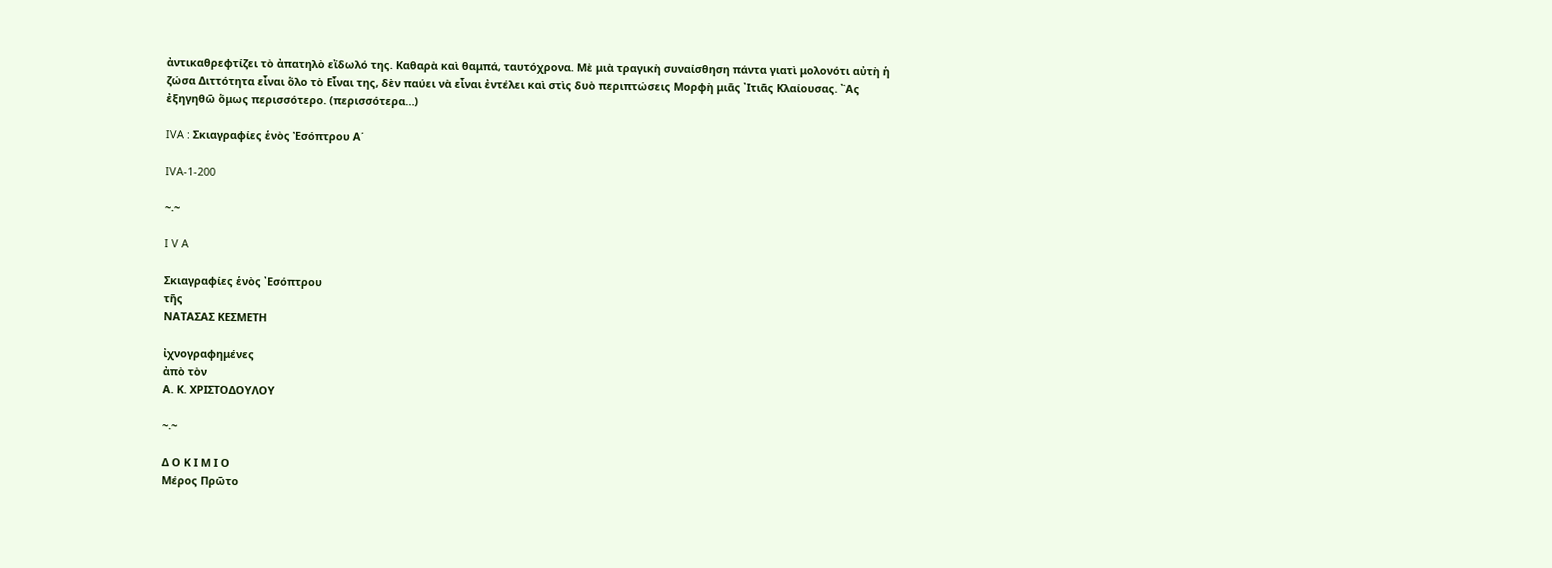ἀντικαθρεφτίζει τὸ ἀπατηλὸ εἴδωλό της. Καθαρὰ καὶ θαμπά, ταυτόχρονα. Μὲ μιὰ τραγικὴ συναίσθηση πάντα γιατὶ μολονότι αὐτὴ ἡ ζώσα Διττότητα εἶναι ὅλο τὸ Εἶναι της, δὲν παύει νὰ εἶναι ἐντέλει καὶ στὶς δυὸ περιπτώσεις Μορφὴ μιᾶς ᾿Ιτιᾶς Κλαίουσας. ῍Ας ἐξηγηθῶ ὅμως περισσότερο. (περισσότερα…)

IVA : Σκιαγραφίες ἑνὸς Ἐσόπτρου Α΄

IVA-1-200

~.~

I V A

Σκιαγραφίες ἑνὸς ᾿Εσόπτρου
τῆς
ΝΑΤΑΣΑΣ ΚΕΣΜΕΤΗ

ἰχνογραφημένες
ἀπὸ τὸν
Α. Κ. ΧΡΙΣΤΟΔΟΥΛΟΥ

~.~

Δ Ο Κ Ι Μ Ι Ο
Μέρος Πρῶτο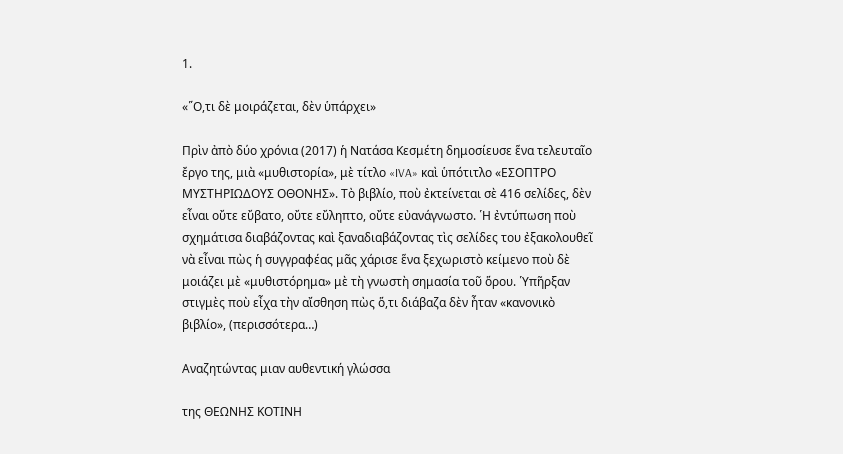1.

«῞Ο,τι δὲ μοιράζεται, δὲν ὑπάρχει»

Πρὶν ἀπὸ δύο χρόνια (2017) ἡ Νατάσα Κεσμέτη δημοσίευσε ἕνα τελευταῖο ἔργο της, μιὰ «μυθιστορία», μὲ τίτλο «IVA» καὶ ὑπότιτλο «ΕΣΟΠΤΡΟ ΜΥΣΤΗΡΙΩΔΟΥΣ ΟΘΟΝΗΣ». Τὸ βιβλίο, ποὺ ἐκτείνεται σὲ 416 σελίδες, δὲν εἶναι οὔτε εὔβατο, οὔτε εὔληπτο, οὔτε εὐανάγνωστο. ῾Η ἐντύπωση ποὺ σχημάτισα διαβάζοντας καὶ ξαναδιαβάζοντας τὶς σελίδες του ἐξακολουθεῖ νὰ εἶναι πὼς ἡ συγγραφέας μᾶς χάρισε ἕνα ξεχωριστὸ κείμενο ποὺ δὲ μοιάζει μὲ «μυθιστόρημα» μὲ τὴ γνωστὴ σημασία τοῦ ὅρου. ῾Υπῆρξαν στιγμὲς ποὺ εἶχα τὴν αἴσθηση πὼς ὅ,τι διάβαζα δὲν ἦταν «κανονικὸ βιβλίο», (περισσότερα…)

Αναζητώντας μιαν αυθεντική γλώσσα

της ΘΕΩΝΗΣ ΚΟΤΙΝΗ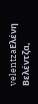velentzaΕλένη Βελέντζα,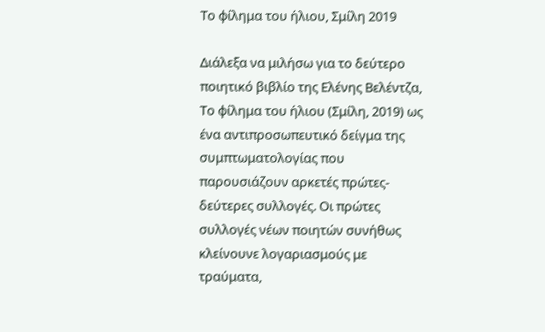Το φίλημα του ήλιου, Σμίλη 2019

Διάλεξα να μιλήσω για το δεύτερο ποιητικό βιβλίο της Ελένης Βελέντζα, Το φίλημα του ήλιου (Σμίλη, 2019) ως ένα αντιπροσωπευτικό δείγμα της συμπτωματολογίας που παρουσιάζουν αρκετές πρώτες-δεύτερες συλλογές. Οι πρώτες συλλογές νέων ποιητών συνήθως κλείνουνε λογαριασμούς με τραύματα,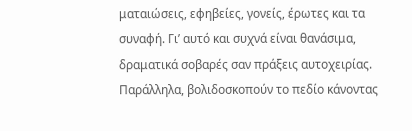ματαιώσεις, εφηβείες, γονείς, έρωτες και τα συναφή. Γι’ αυτό και συχνά είναι θανάσιμα, δραματικά σοβαρές σαν πράξεις αυτοχειρίας. Παράλληλα, βολιδοσκοπούν το πεδίο κάνοντας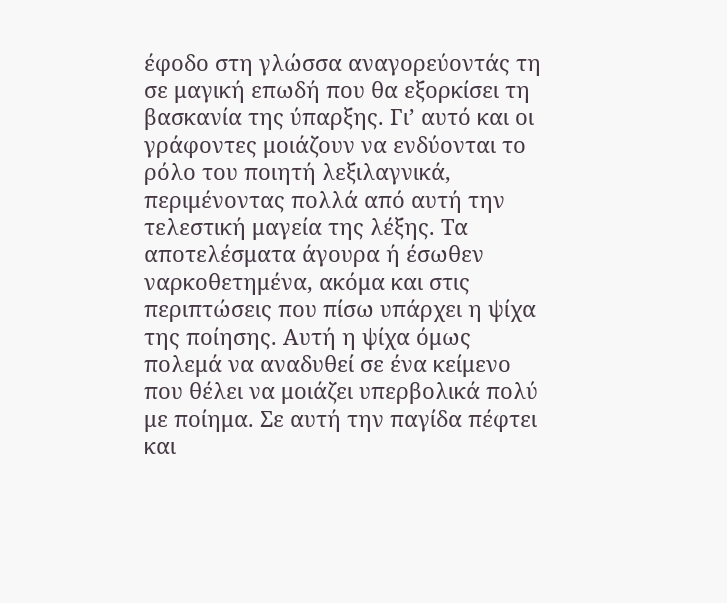έφοδο στη γλώσσα αναγορεύοντάς τη σε μαγική επωδή που θα εξορκίσει τη βασκανία της ύπαρξης. Γι’ αυτό και οι γράφοντες μοιάζουν να ενδύονται το ρόλο του ποιητή λεξιλαγνικά, περιμένοντας πολλά από αυτή την τελεστική μαγεία της λέξης. Τα αποτελέσματα άγουρα ή έσωθεν ναρκοθετημένα, ακόμα και στις περιπτώσεις που πίσω υπάρχει η ψίχα της ποίησης. Αυτή η ψίχα όμως πολεμά να αναδυθεί σε ένα κείμενο που θέλει να μοιάζει υπερβολικά πολύ με ποίημα. Σε αυτή την παγίδα πέφτει και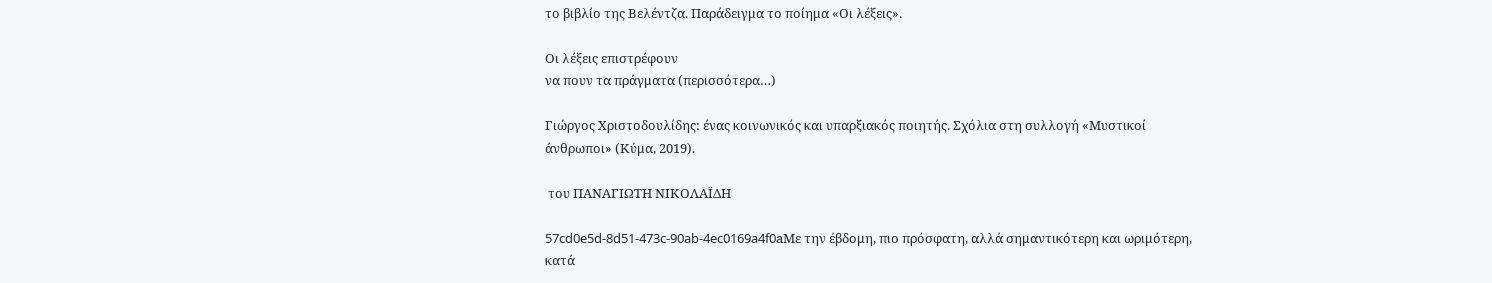το βιβλίο της Βελέντζα. Παράδειγμα το ποίημα «Οι λέξεις».

Οι λέξεις επιστρέφουν
να πουν τα πράγματα (περισσότερα…)

Γιώργος Χριστοδουλίδης: ένας κοινωνικός και υπαρξιακός ποιητής. Σχόλια στη συλλογή «Μυστικοί άνθρωποι» (Κύμα, 2019).

 του ΠΑΝΑΓΙΩΤΗ ΝΙΚΟΛΑΪΔΗ

57cd0e5d-8d51-473c-90ab-4ec0169a4f0aΜε την έβδομη, πιο πρόσφατη, αλλά σημαντικότερη και ωριμότερη, κατά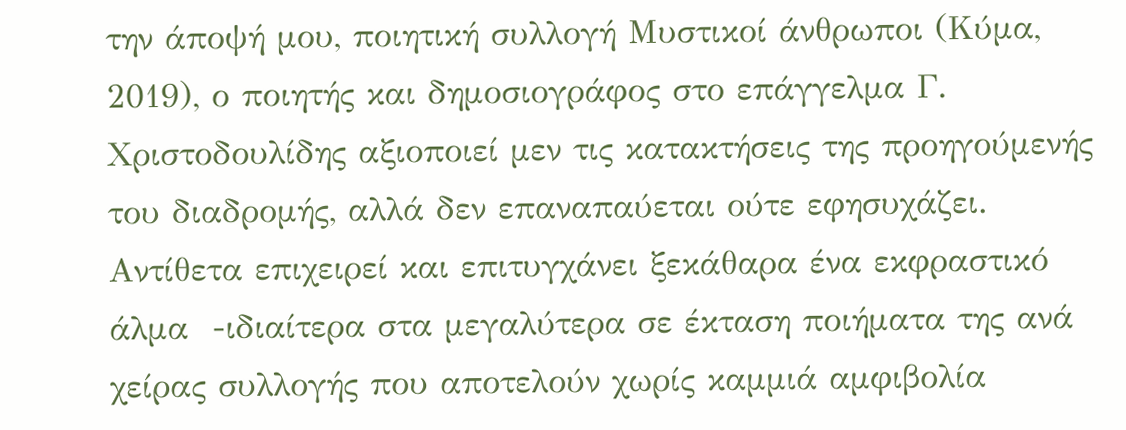την άποψή μου, ποιητική συλλογή Μυστικοί άνθρωποι (Κύμα, 2019), ο ποιητής και δημοσιογράφος στο επάγγελμα Γ. Χριστοδουλίδης αξιοποιεί μεν τις κατακτήσεις της προηγούμενής του διαδρομής, αλλά δεν επαναπαύεται ούτε εφησυχάζει. Αντίθετα επιχειρεί και επιτυγχάνει ξεκάθαρα ένα εκφραστικό άλμα  -ιδιαίτερα στα μεγαλύτερα σε έκταση ποιήματα της ανά χείρας συλλογής που αποτελούν χωρίς καμμιά αμφιβολία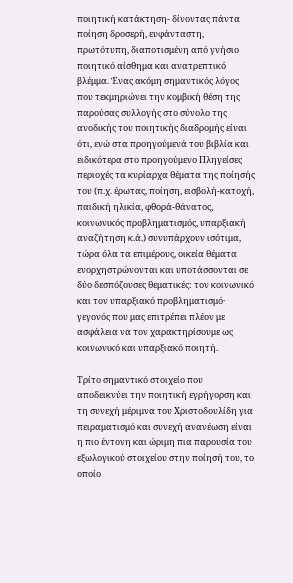ποιητική κατάκτηση- δίνοντας πάντα ποίηση δροσερή, ευφάνταστη, πρωτότυπη, διαποτισμένη από γνήσιο ποιητικό αίσθημα και ανατρεπτικό βλέμμα. Ένας ακόμη σημαντικός λόγος που τεκμηριώνει την κομβική θέση της παρούσας συλλογής στο σύνολο της ανοδικής του ποιητικής διαδρομής είναι ότι, ενώ στα προηγούμενά του βιβλία και ειδικότερα στο προηγούμενο Πληγείσες περιοχές τα κυρίαρχα θέματα της ποίησής του (π.χ. έρωτας, ποίηση, εισβολή-κατοχή, παιδική ηλικία, φθορά-θάνατος, κοινωνικός προβληματισμός, υπαρξιακή αναζήτηση κ.ά.) συνυπάρχουν ισότιμα, τώρα όλα τα επιμέρους, οικεία θέματα ενορχηστρώνονται και υποτάσσονται σε δύο δεσπόζουσες θεματικές: τον κοινωνικό και τον υπαρξιακό προβληματισμό· γεγονός που μας επιτρέπει πλέον με ασφάλεια να τον χαρακτηρίσουμε ως κοινωνικό και υπαρξιακό ποιητή.

Τρίτο σημαντικό στοιχείο που αποδεικνύει την ποιητική εγρήγορση και τη συνεχή μέριμνα του Χριστοδουλίδη για πειραματισμό και συνεχή ανανέωση είναι η πιο έντονη και ώριμη πια παρουσία του εξωλογικού στοιχείου στην ποίησή του, το οποίο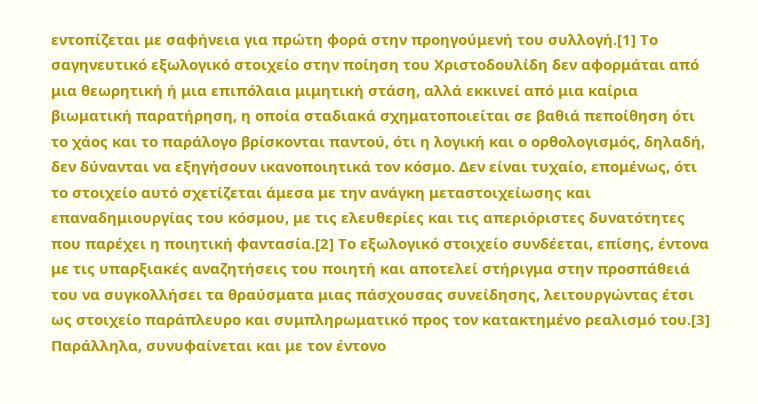εντοπίζεται με σαφήνεια για πρώτη φορά στην προηγούμενή του συλλογή.[1] Το σαγηνευτικό εξωλογικό στοιχείο στην ποίηση του Χριστοδουλίδη δεν αφορμάται από μια θεωρητική ή μια επιπόλαια μιμητική στάση, αλλά εκκινεί από μια καίρια βιωματική παρατήρηση, η οποία σταδιακά σχηματοποιείται σε βαθιά πεποίθηση ότι το χάος και το παράλογο βρίσκονται παντού, ότι η λογική και ο ορθολογισμός, δηλαδή, δεν δύνανται να εξηγήσουν ικανοποιητικά τον κόσμο. Δεν είναι τυχαίο, επομένως, ότι το στοιχείο αυτό σχετίζεται άμεσα με την ανάγκη μεταστοιχείωσης και επαναδημιουργίας του κόσμου, με τις ελευθερίες και τις απεριόριστες δυνατότητες που παρέχει η ποιητική φαντασία.[2] Το εξωλογικό στοιχείο συνδέεται, επίσης, έντονα με τις υπαρξιακές αναζητήσεις του ποιητή και αποτελεί στήριγμα στην προσπάθειά του να συγκολλήσει τα θραύσματα μιας πάσχουσας συνείδησης, λειτουργώντας έτσι ως στοιχείο παράπλευρο και συμπληρωματικό προς τον κατακτημένο ρεαλισμό του.[3] Παράλληλα, συνυφαίνεται και με τον έντονο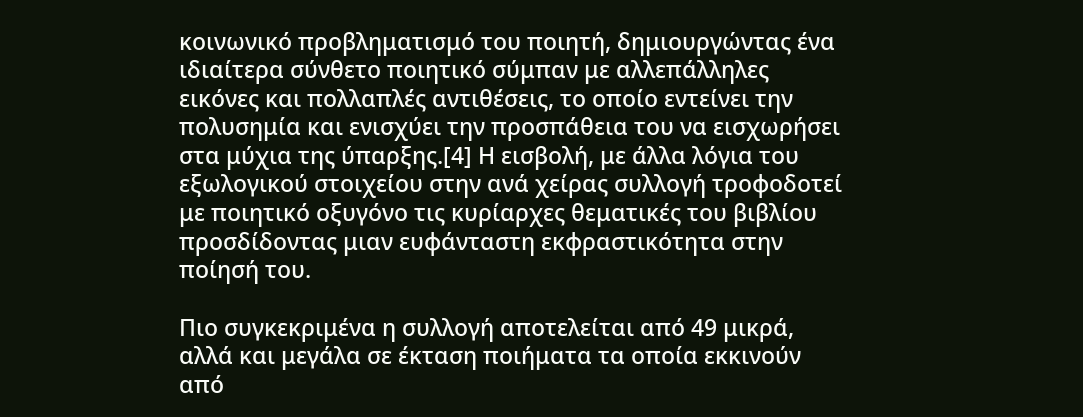κοινωνικό προβληματισμό του ποιητή, δημιουργώντας ένα ιδιαίτερα σύνθετο ποιητικό σύμπαν με αλλεπάλληλες εικόνες και πολλαπλές αντιθέσεις, το οποίο εντείνει την πολυσημία και ενισχύει την προσπάθεια του να εισχωρήσει στα μύχια της ύπαρξης.[4] Η εισβολή, με άλλα λόγια του εξωλογικού στοιχείου στην ανά χείρας συλλογή τροφοδοτεί με ποιητικό οξυγόνο τις κυρίαρχες θεματικές του βιβλίου προσδίδοντας μιαν ευφάνταστη εκφραστικότητα στην ποίησή του.

Πιο συγκεκριμένα η συλλογή αποτελείται από 49 μικρά, αλλά και μεγάλα σε έκταση ποιήματα τα οποία εκκινούν από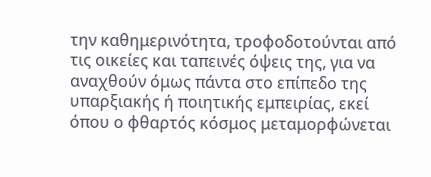την καθημερινότητα, τροφοδοτούνται από τις οικείες και ταπεινές όψεις της, για να αναχθούν όμως πάντα στο επίπεδο της υπαρξιακής ή ποιητικής εμπειρίας, εκεί όπου ο φθαρτός κόσμος μεταμορφώνεται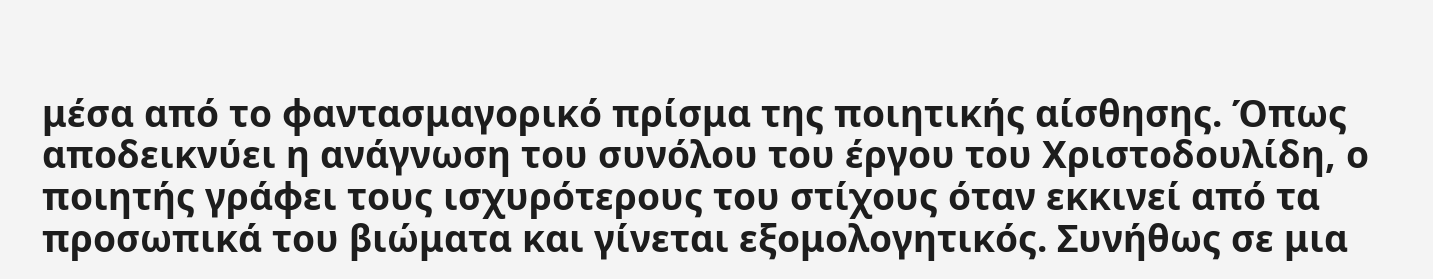μέσα από το φαντασμαγορικό πρίσμα της ποιητικής αίσθησης. Όπως αποδεικνύει η ανάγνωση του συνόλου του έργου του Χριστοδουλίδη, ο ποιητής γράφει τους ισχυρότερους του στίχους όταν εκκινεί από τα προσωπικά του βιώματα και γίνεται εξομολογητικός. Συνήθως σε μια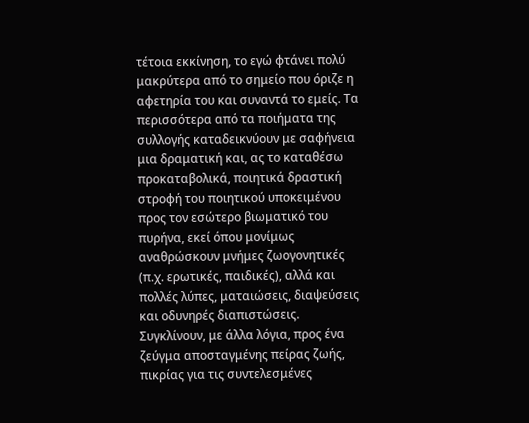τέτοια εκκίνηση, το εγώ φτάνει πολύ μακρύτερα από το σημείο που όριζε η αφετηρία του και συναντά το εμείς. Τα περισσότερα από τα ποιήματα της συλλογής καταδεικνύουν με σαφήνεια μια δραματική και, ας το καταθέσω προκαταβολικά, ποιητικά δραστική στροφή του ποιητικού υποκειμένου προς τον εσώτερο βιωματικό του πυρήνα, εκεί όπου μονίμως αναθρώσκουν μνήμες ζωογονητικές (π.χ. ερωτικές, παιδικές), αλλά και πολλές λύπες, ματαιώσεις, διαψεύσεις και οδυνηρές διαπιστώσεις. Συγκλίνουν, με άλλα λόγια, προς ένα ζεύγμα αποσταγμένης πείρας ζωής, πικρίας για τις συντελεσμένες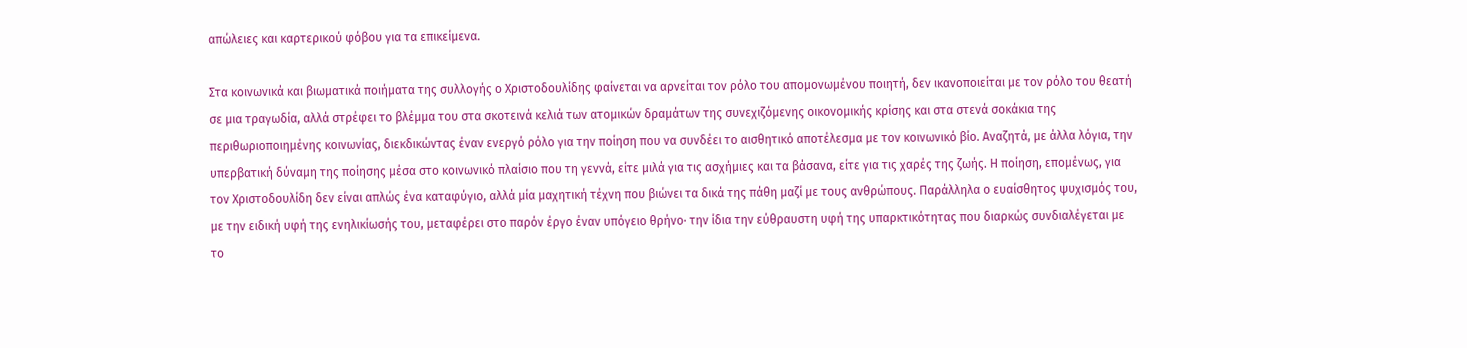απώλειες και καρτερικού φόβου για τα επικείμενα.

Στα κοινωνικά και βιωματικά ποιήματα της συλλογής ο Χριστοδουλίδης φαίνεται να αρνείται τον ρόλο του απομονωμένου ποιητή, δεν ικανοποιείται με τον ρόλο του θεατή σε μια τραγωδία, αλλά στρέφει το βλέμμα του στα σκοτεινά κελιά των ατομικών δραμάτων της συνεχιζόμενης οικονομικής κρίσης και στα στενά σοκάκια της περιθωριοποιημένης κοινωνίας, διεκδικώντας έναν ενεργό ρόλο για την ποίηση που να συνδέει το αισθητικό αποτέλεσμα με τον κοινωνικό βίο. Αναζητά, με άλλα λόγια, την υπερβατική δύναμη της ποίησης μέσα στο κοινωνικό πλαίσιο που τη γεννά, είτε μιλά για τις ασχήμιες και τα βάσανα, είτε για τις χαρές της ζωής. Η ποίηση, επομένως, για τον Χριστοδουλίδη δεν είναι απλώς ένα καταφύγιο, αλλά μία μαχητική τέχνη που βιώνει τα δικά της πάθη μαζί με τους ανθρώπους. Παράλληλα ο ευαίσθητος ψυχισμός του, με την ειδική υφή της ενηλικίωσής του, μεταφέρει στο παρόν έργο έναν υπόγειο θρήνο· την ίδια την εύθραυστη υφή της υπαρκτικότητας που διαρκώς συνδιαλέγεται με το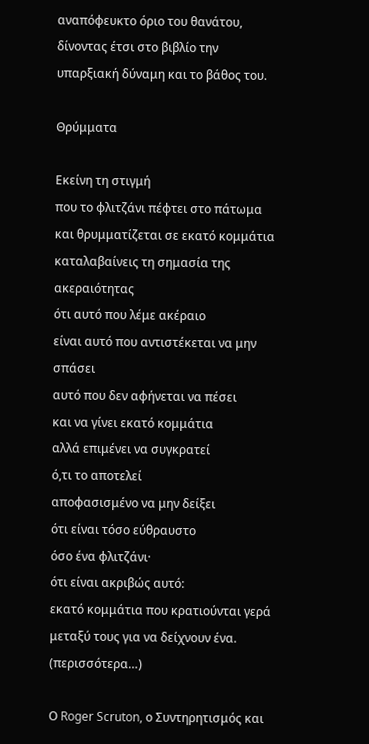αναπόφευκτο όριο του θανάτου, δίνοντας έτσι στο βιβλίο την υπαρξιακή δύναμη και το βάθος του.

Θρύμματα

Εκείνη τη στιγμή
που το φλιτζάνι πέφτει στο πάτωμα
και θρυμματίζεται σε εκατό κομμάτια
καταλαβαίνεις τη σημασία της ακεραιότητας
ότι αυτό που λέμε ακέραιο
είναι αυτό που αντιστέκεται να μην σπάσει
αυτό που δεν αφήνεται να πέσει
και να γίνει εκατό κομμάτια
αλλά επιμένει να συγκρατεί
ό,τι το αποτελεί
αποφασισμένο να μην δείξει
ότι είναι τόσο εύθραυστο
όσο ένα φλιτζάνι·
ότι είναι ακριβώς αυτό:
εκατό κομμάτια που κρατιούνται γερά
μεταξύ τους για να δείχνουν ένα. (περισσότερα…)

Ο Roger Scruton, ο Συντηρητισμός και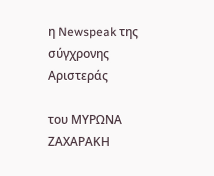η Newspeak της σύγχρονης Αριστεράς

του ΜΥΡΩΝΑ ΖΑΧΑΡΑΚΗ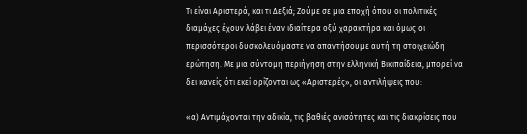Τι είναι Αριστερά, και τι Δεξιά; Ζούμε σε μια εποχή όπου οι πολιτικές διαμάχες έχουν λάβει έναν ιδιαίτερα οξύ χαρακτήρα και όμως οι περισσότεροι δυσκολευόμαστε να απαντήσουμε αυτή τη στοιχειώδη ερώτηση. Με μια σύντομη περιήγηση στην ελληνική Βικιπαίδεια, μπορεί να δει κανείς ότι εκεί ορίζονται ως «Αριστερές», οι αντιλήψεις που:

«α) Αντιμάχονται την αδικία, τις βαθιές ανισότητες και τις διακρίσεις που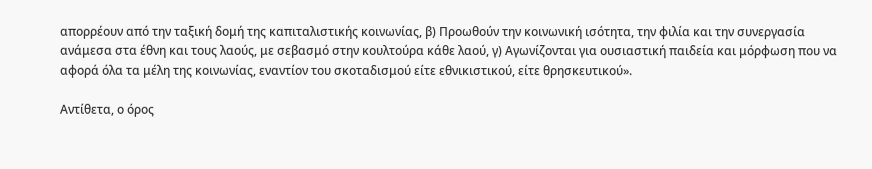απορρέουν από την ταξική δομή της καπιταλιστικής κοινωνίας, β) Προωθούν την κοινωνική ισότητα, την φιλία και την συνεργασία ανάμεσα στα έθνη και τους λαούς, με σεβασμό στην κουλτούρα κάθε λαού, γ) Αγωνίζονται για ουσιαστική παιδεία και μόρφωση που να αφορά όλα τα μέλη της κοινωνίας, εναντίον του σκοταδισμού είτε εθνικιστικού, είτε θρησκευτικού».

Αντίθετα, ο όρος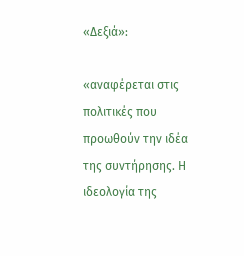«Δεξιά»:

«αναφέρεται στις πολιτικές που προωθούν την ιδέα της συντήρησης. Η ιδεολογία της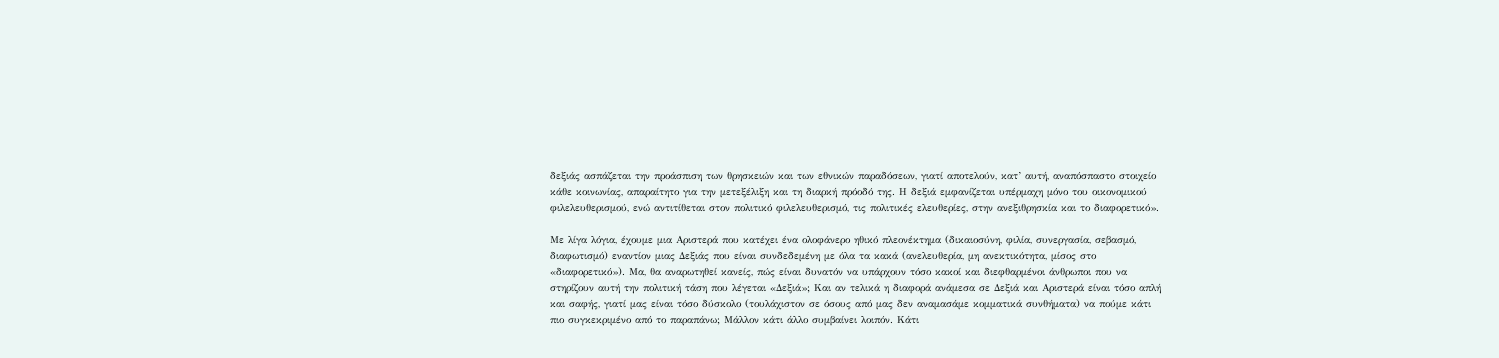δεξιάς ασπάζεται την προάσπιση των θρησκειών και των εθνικών παραδόσεων, γιατί αποτελούν, κατ’ αυτή, αναπόσπαστο στοιχείο κάθε κοινωνίας, απαραίτητο για την μετεξέλιξη και τη διαρκή πρόοδό της. Η δεξιά εμφανίζεται υπέρμαχη μόνο του οικονομικού φιλελευθερισμού, ενώ αντιτίθεται στον πολιτικό φιλελευθερισμό, τις πολιτικές ελευθερίες, στην ανεξιθρησκία και το διαφορετικό».

Με λίγα λόγια, έχουμε μια Αριστερά που κατέχει ένα ολοφάνερο ηθικό πλεονέκτημα (δικαιοσύνη, φιλία, συνεργασία, σεβασμό, διαφωτισμό) εναντίον μιας Δεξιάς που είναι συνδεδεμένη με όλα τα κακά (ανελευθερία, μη ανεκτικότητα, μίσος στο «διαφορετικό»). Μα, θα αναρωτηθεί κανείς, πώς είναι δυνατόν να υπάρχουν τόσο κακοί και διεφθαρμένοι άνθρωποι που να στηρίζουν αυτή την πολιτική τάση που λέγεται «Δεξιά»; Και αν τελικά η διαφορά ανάμεσα σε Δεξιά και Αριστερά είναι τόσο απλή και σαφής, γιατί μας είναι τόσο δύσκολο (τουλάχιστον σε όσους από μας δεν αναμασάμε κομματικά συνθήματα) να πούμε κάτι πιο συγκεκριμένο από το παραπάνω; Μάλλον κάτι άλλο συμβαίνει λοιπόν. Κάτι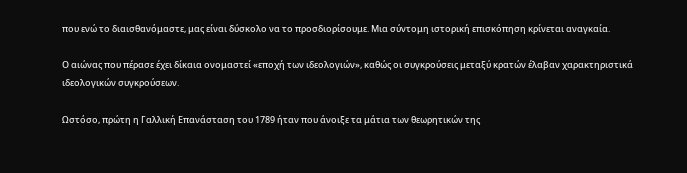που ενώ το διαισθανόμαστε, μας είναι δύσκολο να το προσδιορίσουμε. Μια σύντομη ιστορική επισκόπηση κρίνεται αναγκαία.

Ο αιώνας που πέρασε έχει δίκαια ονομαστεί «εποχή των ιδεολογιών», καθώς οι συγκρούσεις μεταξύ κρατών έλαβαν χαρακτηριστικά ιδεολογικών συγκρούσεων.

Ωστόσο, πρώτη η Γαλλική Επανάσταση του 1789 ήταν που άνοιξε τα μάτια των θεωρητικών της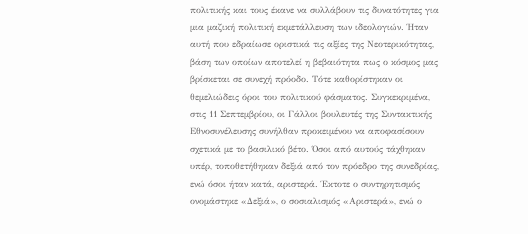πολιτικής και τους έκανε να συλλάβουν τις δυνατότητες για μια μαζική πολιτική εκμετάλλευση των ιδεολογιών. Ήταν αυτή που εδραίωσε οριστικά τις αξίες της Νεοτερικότητας, βάση των οποίων αποτελεί η βεβαιότητα πως ο κόσμος μας βρίσκεται σε συνεχή πρόοδο. Τότε καθορίστηκαν οι θεμελιώδεις όροι του πολιτικού φάσματος. Συγκεκριμένα, στις 11 Σεπτεμβρίου, οι Γάλλοι βουλευτές της Συντακτικής Εθνοσυνέλευσης συνήλθαν προκειμένου να αποφασίσουν σχετικά με το βασιλικό βέτο. Όσοι από αυτούς τάχθηκαν υπέρ, τοποθετήθηκαν δεξιά από τον πρόεδρο της συνεδρίας, ενώ όσοι ήταν κατά, αριστερά. Έκτοτε ο συντηρητισμός ονομάστηκε «Δεξιά», ο σοσιαλισμός «Αριστερά», ενώ ο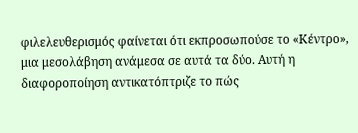φιλελευθερισμός φαίνεται ότι εκπροσωπούσε το «Κέντρο», μια μεσολάβηση ανάμεσα σε αυτά τα δύο. Αυτή η διαφοροποίηση αντικατόπτριζε το πώς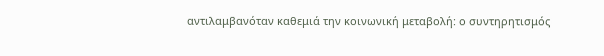αντιλαμβανόταν καθεμιά την κοινωνική μεταβολή: ο συντηρητισμός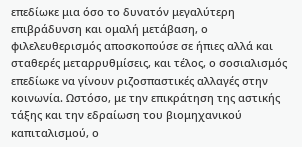επεδίωκε μια όσο το δυνατόν μεγαλύτερη επιβράδυνση και ομαλή μετάβαση, ο φιλελευθερισμός αποσκοπούσε σε ήπιες αλλά και σταθερές μεταρρυθμίσεις, και τέλος, ο σοσιαλισμός επεδίωκε να γίνουν ριζοσπαστικές αλλαγές στην κοινωνία. Ωστόσο, με την επικράτηση της αστικής τάξης και την εδραίωση του βιομηχανικού καπιταλισμού, ο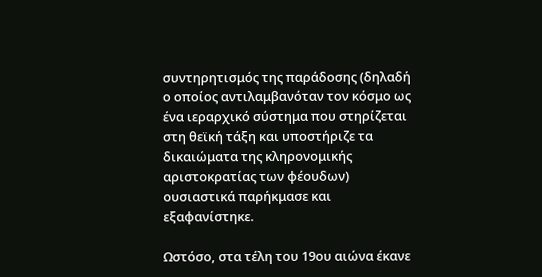συντηρητισμός της παράδοσης (δηλαδή ο οποίος αντιλαμβανόταν τον κόσμο ως ένα ιεραρχικό σύστημα που στηρίζεται στη θεϊκή τάξη και υποστήριζε τα δικαιώματα της κληρονομικής αριστοκρατίας των φέουδων) ουσιαστικά παρήκμασε και εξαφανίστηκε.

Ωστόσο, στα τέλη του 19ου αιώνα έκανε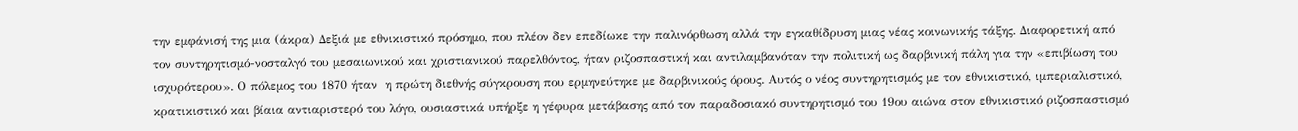την εμφάνισή της μια (άκρα) Δεξιά με εθνικιστικό πρόσημο, που πλέον δεν επεδίωκε την παλινόρθωση αλλά την εγκαθίδρυση μιας νέας κοινωνικής τάξης. Διαφορετική από τον συντηρητισμό-νοσταλγό του μεσαιωνικού και χριστιανικού παρελθόντος, ήταν ριζοσπαστική και αντιλαμβανόταν την πολιτική ως δαρβινική πάλη για την «επιβίωση του ισχυρότερου». Ο πόλεμος του 1870 ήταν  η πρώτη διεθνής σύγκρουση που ερμηνεύτηκε με δαρβινικούς όρους. Αυτός ο νέος συντηρητισμός με τον εθνικιστικό, ιμπεριαλιστικό, κρατικιστικό και βίαια αντιαριστερό του λόγο, ουσιαστικά υπήρξε η γέφυρα μετάβασης από τον παραδοσιακό συντηρητισμό του 19ου αιώνα στον εθνικιστικό ριζοσπαστισμό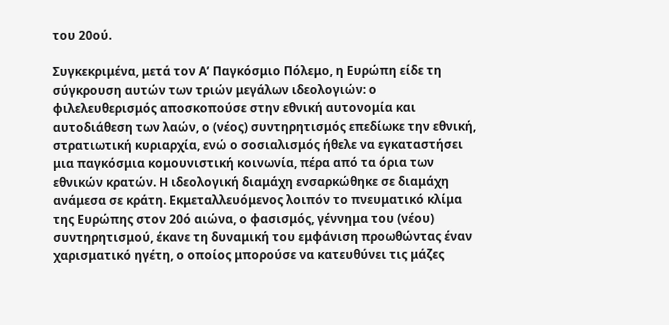του 20ού.

Συγκεκριμένα, μετά τον Α’ Παγκόσμιο Πόλεμο, η Ευρώπη είδε τη σύγκρουση αυτών των τριών μεγάλων ιδεολογιών: ο φιλελευθερισμός αποσκοπούσε στην εθνική αυτονομία και αυτοδιάθεση των λαών, ο (νέος) συντηρητισμός επεδίωκε την εθνική, στρατιωτική κυριαρχία, ενώ ο σοσιαλισμός ήθελε να εγκαταστήσει μια παγκόσμια κομουνιστική κοινωνία, πέρα από τα όρια των εθνικών κρατών. Η ιδεολογική διαμάχη ενσαρκώθηκε σε διαμάχη ανάμεσα σε κράτη. Εκμεταλλευόμενος λοιπόν το πνευματικό κλίμα της Ευρώπης στον 20ό αιώνα, ο φασισμός, γέννημα του (νέου) συντηρητισμού, έκανε τη δυναμική του εμφάνιση προωθώντας έναν χαρισματικό ηγέτη, ο οποίος μπορούσε να κατευθύνει τις μάζες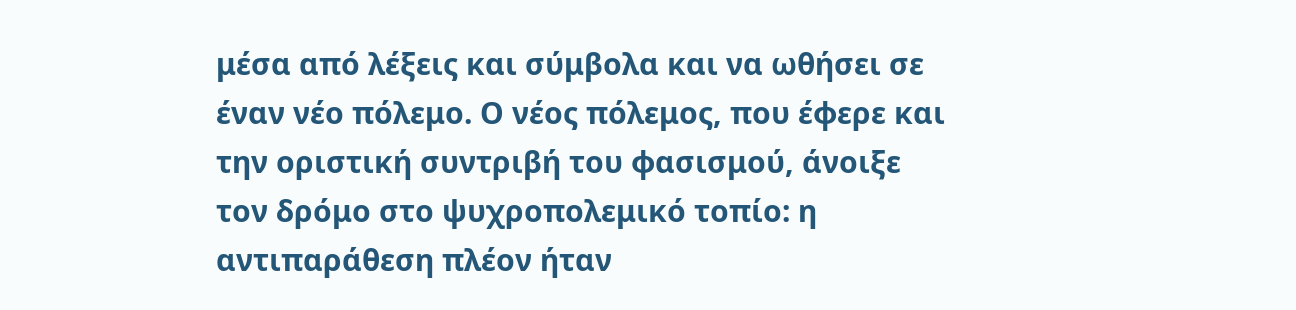μέσα από λέξεις και σύμβολα και να ωθήσει σε έναν νέο πόλεμο. Ο νέος πόλεμος, που έφερε και την οριστική συντριβή του φασισμού, άνοιξε τον δρόμο στο ψυχροπολεμικό τοπίο: η αντιπαράθεση πλέον ήταν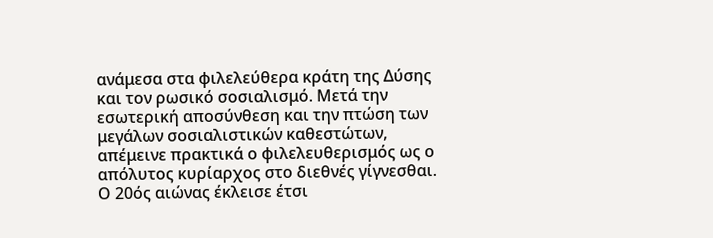ανάμεσα στα φιλελεύθερα κράτη της Δύσης και τον ρωσικό σοσιαλισμό. Μετά την εσωτερική αποσύνθεση και την πτώση των μεγάλων σοσιαλιστικών καθεστώτων, απέμεινε πρακτικά ο φιλελευθερισμός ως ο απόλυτος κυρίαρχος στο διεθνές γίγνεσθαι.  Ο 20ός αιώνας έκλεισε έτσι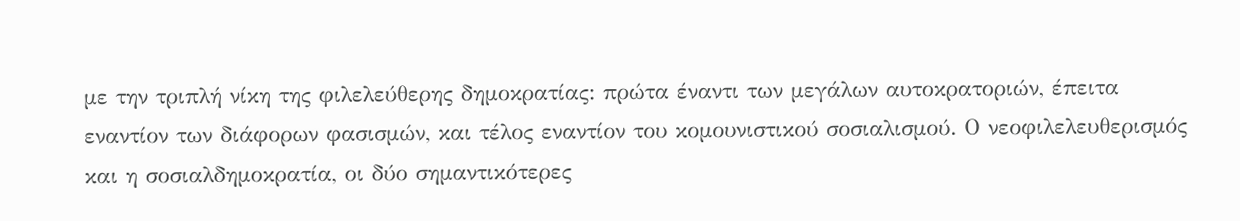με την τριπλή νίκη της φιλελεύθερης δημοκρατίας: πρώτα έναντι των μεγάλων αυτοκρατοριών, έπειτα εναντίον των διάφορων φασισμών, και τέλος εναντίον του κομουνιστικού σοσιαλισμού. Ο νεοφιλελευθερισμός και η σοσιαλδημοκρατία, οι δύο σημαντικότερες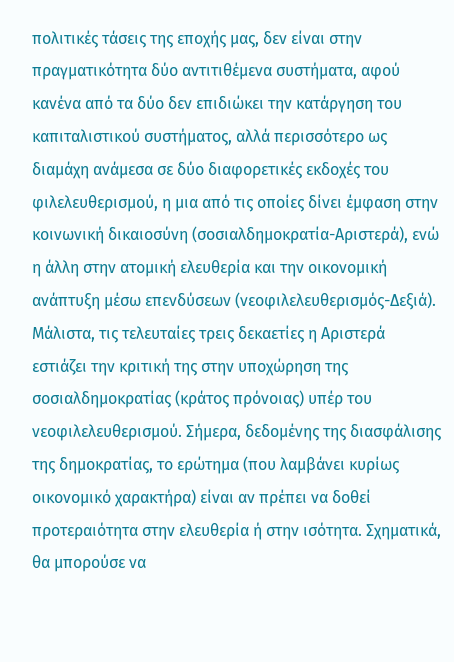πολιτικές τάσεις της εποχής μας, δεν είναι στην πραγματικότητα δύο αντιτιθέμενα συστήματα, αφού κανένα από τα δύο δεν επιδιώκει την κατάργηση του καπιταλιστικού συστήματος, αλλά περισσότερο ως διαμάχη ανάμεσα σε δύο διαφορετικές εκδοχές του φιλελευθερισμού, η μια από τις οποίες δίνει έμφαση στην κοινωνική δικαιοσύνη (σοσιαλδημοκρατία-Αριστερά), ενώ η άλλη στην ατομική ελευθερία και την οικονομική ανάπτυξη μέσω επενδύσεων (νεοφιλελευθερισμός-Δεξιά). Μάλιστα, τις τελευταίες τρεις δεκαετίες η Αριστερά εστιάζει την κριτική της στην υποχώρηση της σοσιαλδημοκρατίας (κράτος πρόνοιας) υπέρ του νεοφιλελευθερισμού. Σήμερα, δεδομένης της διασφάλισης της δημοκρατίας, το ερώτημα (που λαμβάνει κυρίως οικονομικό χαρακτήρα) είναι αν πρέπει να δοθεί προτεραιότητα στην ελευθερία ή στην ισότητα. Σχηματικά, θα μπορούσε να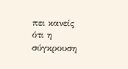πει κανείς ότι η σύγκρουση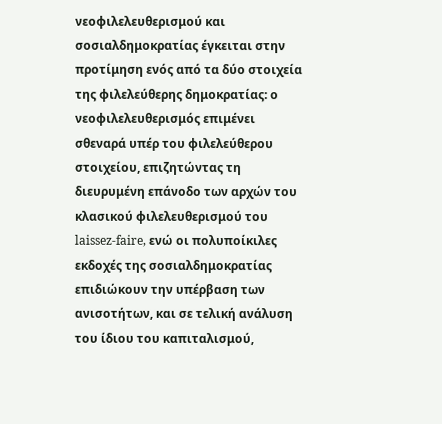νεοφιλελευθερισμού και σοσιαλδημοκρατίας έγκειται στην προτίμηση ενός από τα δύο στοιχεία της φιλελεύθερης δημοκρατίας: ο νεοφιλελευθερισμός επιμένει σθεναρά υπέρ του φιλελεύθερου στοιχείου, επιζητώντας τη διευρυμένη επάνοδο των αρχών του κλασικού φιλελευθερισμού του laissez-faire, ενώ οι πολυποίκιλες εκδοχές της σοσιαλδημοκρατίας επιδιώκουν την υπέρβαση των ανισοτήτων, και σε τελική ανάλυση του ίδιου του καπιταλισμού,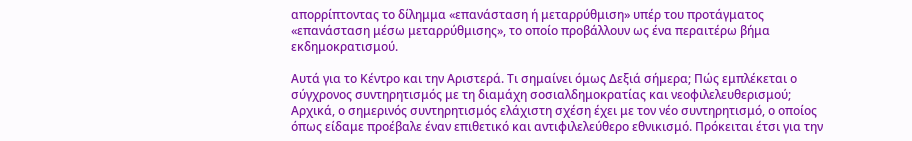απορρίπτοντας το δίλημμα «επανάσταση ή μεταρρύθμιση» υπέρ του προτάγματος «επανάσταση μέσω μεταρρύθμισης», το οποίο προβάλλουν ως ένα περαιτέρω βήμα εκδημοκρατισμού.

Αυτά για το Κέντρο και την Αριστερά. Τι σημαίνει όμως Δεξιά σήμερα; Πώς εμπλέκεται ο σύγχρονος συντηρητισμός με τη διαμάχη σοσιαλδημοκρατίας και νεοφιλελευθερισμού; Αρχικά, ο σημερινός συντηρητισμός ελάχιστη σχέση έχει με τον νέο συντηρητισμό, ο οποίος όπως είδαμε προέβαλε έναν επιθετικό και αντιφιλελεύθερο εθνικισμό. Πρόκειται έτσι για την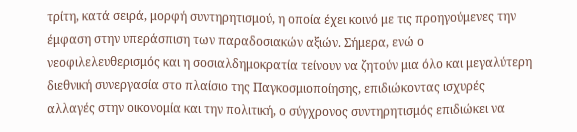τρίτη, κατά σειρά, μορφή συντηρητισμού, η οποία έχει κοινό με τις προηγούμενες την έμφαση στην υπεράσπιση των παραδοσιακών αξιών. Σήμερα, ενώ ο νεοφιλελευθερισμός και η σοσιαλδημοκρατία τείνουν να ζητούν μια όλο και μεγαλύτερη διεθνική συνεργασία στο πλαίσιο της Παγκοσμιοποίησης, επιδιώκοντας ισχυρές αλλαγές στην οικονομία και την πολιτική, ο σύγχρονος συντηρητισμός επιδιώκει να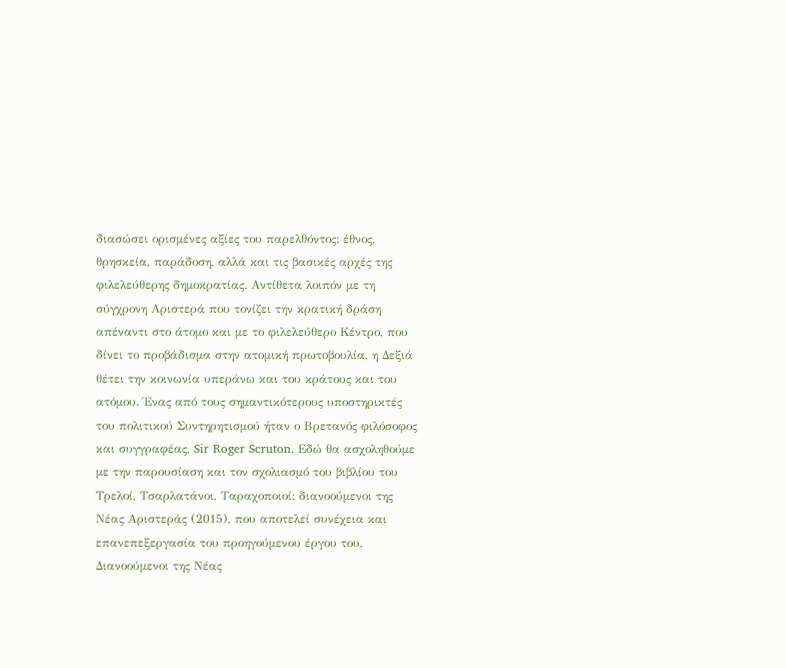διασώσει ορισμένες αξίες του παρελθόντος: έθνος, θρησκεία, παράδοση, αλλά και τις βασικές αρχές της φιλελεύθερης δημοκρατίας. Αντίθετα λοιπόν με τη σύγχρονη Αριστερά που τονίζει την κρατική δράση απέναντι στο άτομο και με το φιλελεύθερο Κέντρο, που δίνει το προβάδισμα στην ατομική πρωτοβουλία, η Δεξιά θέτει την κοινωνία υπεράνω και του κράτους και του ατόμου. Ένας από τους σημαντικότερους υποστηρικτές του πολιτικού Συντηρητισμού ήταν ο Βρετανός φιλόσοφος και συγγραφέας, Sir Roger Scruton. Εδώ θα ασχοληθούμε με την παρουσίαση και τον σχολιασμό του βιβλίου του Τρελοί, Τσαρλατάνοι, Ταραχοποιοί: διανοούμενοι της Νέας Αριστεράς (2015), που αποτελεί συνέχεια και επανεπεξεργασία του προηγούμενου έργου του, Διανοούμενοι της Νέας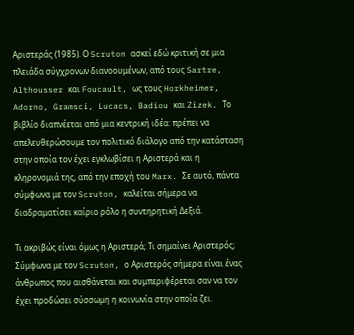Αριστεράς (1985). Ο Scruton ασκεί εδώ κριτική σε μια πλειάδα σύγχρονων διανοουμένων, από τους Sartre, Althousser και Foucault, ως τους Horkheimer, Adorno, Gramsci, Lucacs, Badiou και Zizek. Το βιβλίο διαπνέεται από μια κεντρική ιδέα: πρέπει να απελευθερώσουμε τον πολιτικό διάλογο από την κατάσταση στην οποία τον έχει εγκλωβίσει η Αριστερά και η κληρονομιά της, από την εποχή του Marx. Σε αυτό, πάντα σύμφωνα με τον Scruton, καλείται σήμερα να διαδραματίσει καίριο ρόλο η συντηρητική Δεξιά.

Τι ακριβώς είναι όμως η Αριστερά; Τι σημαίνει Αριστερός; Σύμφωνα με τον Scruton, ο Αριστερός σήμερα είναι ένας άνθρωπος που αισθάνεται και συμπεριφέρεται σαν να τον έχει προδώσει σύσσωμη η κοινωνία στην οποία ζει.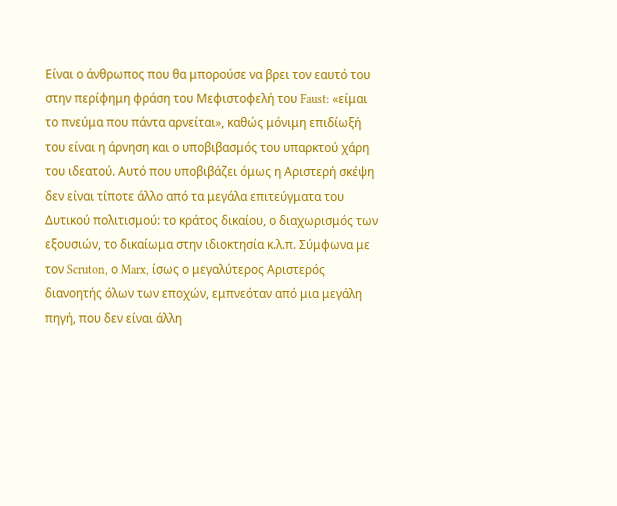Είναι ο άνθρωπος που θα μπορούσε να βρει τον εαυτό του στην περίφημη φράση του Μεφιστοφελή του Faust: «είμαι το πνεύμα που πάντα αρνείται», καθώς μόνιμη επιδίωξή του είναι η άρνηση και ο υποβιβασμός του υπαρκτού χάρη του ιδεατού. Αυτό που υποβιβάζει όμως η Αριστερή σκέψη δεν είναι τίποτε άλλο από τα μεγάλα επιτεύγματα του Δυτικού πολιτισμού: το κράτος δικαίου, ο διαχωρισμός των εξουσιών, το δικαίωμα στην ιδιοκτησία κ.λ.π. Σύμφωνα με τον Scruton, ο Marx, ίσως ο μεγαλύτερος Αριστερός διανοητής όλων των εποχών, εμπνεόταν από μια μεγάλη πηγή, που δεν είναι άλλη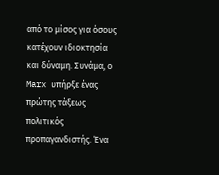από το μίσος για όσους κατέχουν ιδιοκτησία και δύναμη. Συνάμα, ο Marx υπήρξε ένας πρώτης τάξεως πολιτικός προπαγανδιστής. Ένα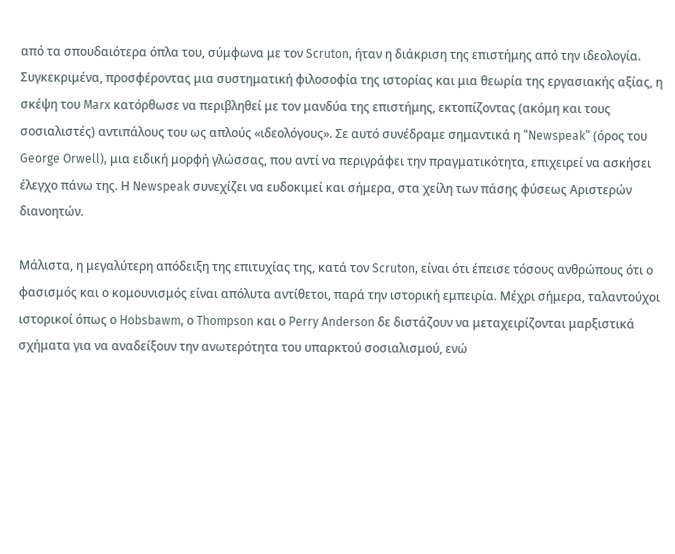από τα σπουδαιότερα όπλα του, σύμφωνα με τον Scruton, ήταν η διάκριση της επιστήμης από την ιδεολογία. Συγκεκριμένα, προσφέροντας μια συστηματική φιλοσοφία της ιστορίας και μια θεωρία της εργασιακής αξίας, η σκέψη του Marx κατόρθωσε να περιβληθεί με τον μανδύα της επιστήμης, εκτοπίζοντας (ακόμη και τους σοσιαλιστές) αντιπάλους του ως απλούς «ιδεολόγους». Σε αυτό συνέδραμε σημαντικά η “Newspeak” (όρος του George Orwell), μια ειδική μορφή γλώσσας, που αντί να περιγράφει την πραγματικότητα, επιχειρεί να ασκήσει έλεγχο πάνω της. Η Newspeak συνεχίζει να ευδοκιμεί και σήμερα, στα χείλη των πάσης φύσεως Αριστερών διανοητών.

Μάλιστα, η μεγαλύτερη απόδειξη της επιτυχίας της, κατά τον Scruton, είναι ότι έπεισε τόσους ανθρώπους ότι ο φασισμός και ο κομουνισμός είναι απόλυτα αντίθετοι, παρά την ιστορική εμπειρία. Μέχρι σήμερα, ταλαντούχοι ιστορικοί όπως ο Hobsbawm, ο Thompson και ο Perry Anderson δε διστάζουν να μεταχειρίζονται μαρξιστικά σχήματα για να αναδείξουν την ανωτερότητα του υπαρκτού σοσιαλισμού, ενώ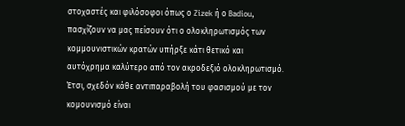στοχαστές και φιλόσοφοι όπως ο Zizek ή ο Badiou, πασχίζουν να μας πείσουν ότι ο ολοκληρωτισμός των κομμουνιστικών κρατών υπήρξε κάτι θετικό και αυτόχρημα καλύτερο από τον ακροδεξιό ολοκληρωτισμό. Έτσι, σχεδόν κάθε αντιπαραβολή του φασισμού με τον κομουνισμό είναι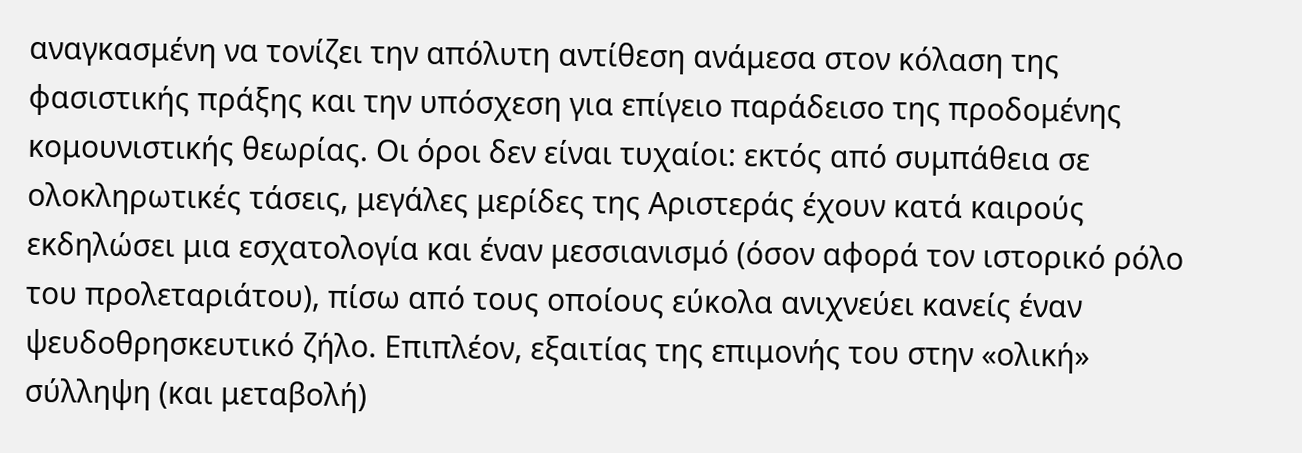αναγκασμένη να τονίζει την απόλυτη αντίθεση ανάμεσα στον κόλαση της φασιστικής πράξης και την υπόσχεση για επίγειο παράδεισο της προδομένης κομουνιστικής θεωρίας. Οι όροι δεν είναι τυχαίοι: εκτός από συμπάθεια σε ολοκληρωτικές τάσεις, μεγάλες μερίδες της Αριστεράς έχουν κατά καιρούς εκδηλώσει μια εσχατολογία και έναν μεσσιανισμό (όσον αφορά τον ιστορικό ρόλο του προλεταριάτου), πίσω από τους οποίους εύκολα ανιχνεύει κανείς έναν ψευδοθρησκευτικό ζήλο. Επιπλέον, εξαιτίας της επιμονής του στην «ολική» σύλληψη (και μεταβολή)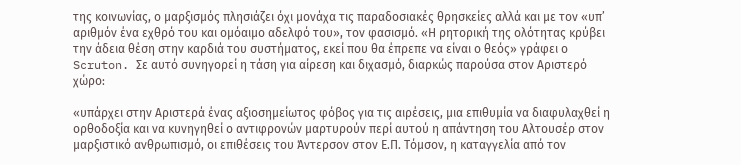της κοινωνίας, ο μαρξισμός πλησιάζει όχι μονάχα τις παραδοσιακές θρησκείες αλλά και με τον «υπ’ αριθμόν ένα εχθρό του και ομόαιμο αδελφό του», τον φασισμό. «Η ρητορική της ολότητας κρύβει την άδεια θέση στην καρδιά του συστήματος, εκεί που θα έπρεπε να είναι ο θεός» γράφει ο Scruton. Σε αυτό συνηγορεί η τάση για αίρεση και διχασμό, διαρκώς παρούσα στον Αριστερό χώρο:

«υπάρχει στην Αριστερά ένας αξιοσημείωτος φόβος για τις αιρέσεις, μια επιθυμία να διαφυλαχθεί η ορθοδοξία και να κυνηγηθεί ο αντιφρονών μαρτυρούν περί αυτού η απάντηση του Αλτουσέρ στον μαρξιστικό ανθρωπισμό, οι επιθέσεις του Άντερσον στον Ε.Π. Τόμσον, η καταγγελία από τον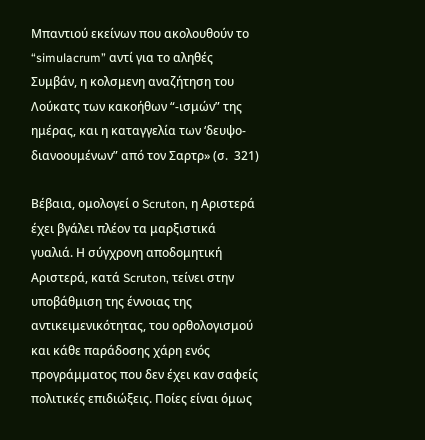Μπαντιού εκείνων που ακολουθούν το “simulacrum” αντί για το αληθές Συμβάν, η κολσμενη αναζήτηση του Λούκατς των κακοήθων “-ισμών” της ημέρας, και η καταγγελία των ‘δευψο-διανοουμένων” από τον Σαρτρ» (σ.  321)

Βέβαια, ομολογεί ο Scruton, η Αριστερά έχει βγάλει πλέον τα μαρξιστικά γυαλιά. Η σύγχρονη αποδομητική Αριστερά, κατά Scruton, τείνει στην υποβάθμιση της έννοιας της αντικειμενικότητας, του ορθολογισμού και κάθε παράδοσης χάρη ενός προγράμματος που δεν έχει καν σαφείς πολιτικές επιδιώξεις. Ποίες είναι όμως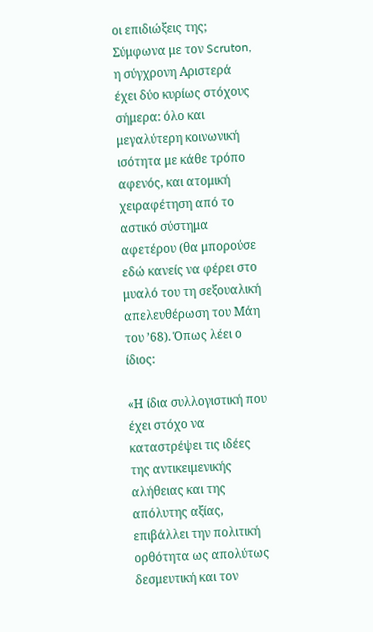οι επιδιώξεις της; Σύμφωνα με τον Scruton, η σύγχρονη Αριστερά έχει δύο κυρίως στόχους σήμερα: όλο και μεγαλύτερη κοινωνική ισότητα με κάθε τρόπο αφενός, και ατομική χειραφέτηση από το αστικό σύστημα αφετέρου (θα μπορούσε εδώ κανείς να φέρει στο μυαλό του τη σεξουαλική απελευθέρωση του Μάη του ’68). Όπως λέει ο ίδιος:

«Η ίδια συλλογιστική που έχει στόχο να καταστρέψει τις ιδέες της αντικειμενικής αλήθειας και της απόλυτης αξίας, επιβάλλει την πολιτική ορθότητα ως απολύτως δεσμευτική και τον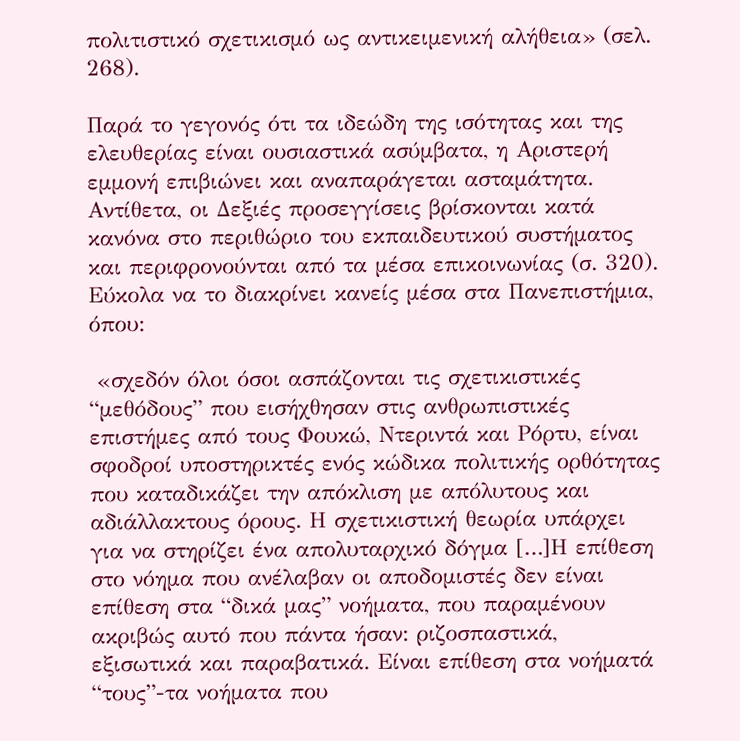πολιτιστικό σχετικισμό ως αντικειμενική αλήθεια» (σελ. 268).

Παρά το γεγονός ότι τα ιδεώδη της ισότητας και της ελευθερίας είναι ουσιαστικά ασύμβατα, η Αριστερή εμμονή επιβιώνει και αναπαράγεται ασταμάτητα. Αντίθετα, οι Δεξιές προσεγγίσεις βρίσκονται κατά κανόνα στο περιθώριο του εκπαιδευτικού συστήματος και περιφρονούνται από τα μέσα επικοινωνίας (σ. 320). Εύκολα να το διακρίνει κανείς μέσα στα Πανεπιστήμια, όπου:

 «σχεδόν όλοι όσοι ασπάζονται τις σχετικιστικές “μεθόδους” που εισήχθησαν στις ανθρωπιστικές επιστήμες από τους Φουκώ, Ντεριντά και Ρόρτυ, είναι σφοδροί υποστηρικτές ενός κώδικα πολιτικής ορθότητας που καταδικάζει την απόκλιση με απόλυτους και αδιάλλακτους όρους. Η σχετικιστική θεωρία υπάρχει για να στηρίζει ένα απολυταρχικό δόγμα […]Η επίθεση στο νόημα που ανέλαβαν οι αποδομιστές δεν είναι επίθεση στα “δικά μας” νοήματα, που παραμένουν ακριβώς αυτό που πάντα ήσαν: ριζοσπαστικά, εξισωτικά και παραβατικά. Είναι επίθεση στα νοήματά “τους”-τα νοήματα που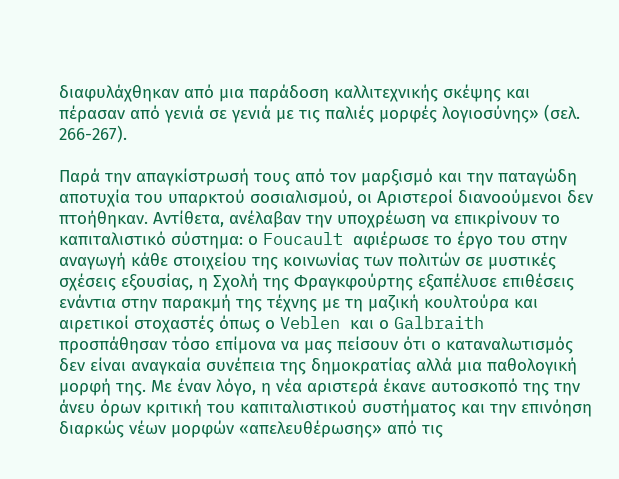διαφυλάχθηκαν από μια παράδοση καλλιτεχνικής σκέψης και πέρασαν από γενιά σε γενιά με τις παλιές μορφές λογιοσύνης» (σελ. 266-267).

Παρά την απαγκίστρωσή τους από τον μαρξισμό και την παταγώδη αποτυχία του υπαρκτού σοσιαλισμού, οι Αριστεροί διανοούμενοι δεν πτοήθηκαν. Αντίθετα, ανέλαβαν την υποχρέωση να επικρίνουν το καπιταλιστικό σύστημα: ο Foucault αφιέρωσε το έργο του στην αναγωγή κάθε στοιχείου της κοινωνίας των πολιτών σε μυστικές σχέσεις εξουσίας, η Σχολή της Φραγκφούρτης εξαπέλυσε επιθέσεις ενάντια στην παρακμή της τέχνης με τη μαζική κουλτούρα και αιρετικοί στοχαστές όπως ο Veblen και ο Galbraith προσπάθησαν τόσο επίμονα να μας πείσουν ότι ο καταναλωτισμός δεν είναι αναγκαία συνέπεια της δημοκρατίας αλλά μια παθολογική μορφή της. Με έναν λόγο, η νέα αριστερά έκανε αυτοσκοπό της την άνευ όρων κριτική του καπιταλιστικού συστήματος και την επινόηση διαρκώς νέων μορφών «απελευθέρωσης» από τις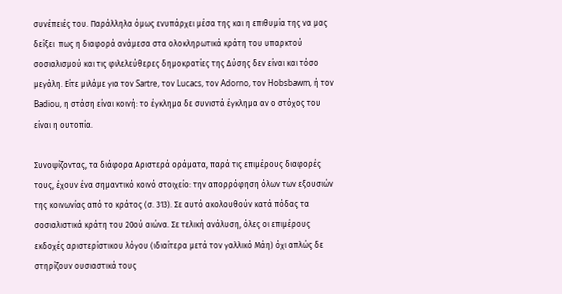συνέπειές του. Παράλληλα όμως ενυπάρχει μέσα της και η επιθυμία της να μας δείξει  πως η διαφορά ανάμεσα στα ολοκληρωτικά κράτη του υπαρκτού σοσιαλισμού και τις φιλελεύθερες δημοκρατίες της Δύσης δεν είναι και τόσο μεγάλη. Είτε μιλάμε για τον Sartre, τον Lucacs, τον Adorno, τον Hobsbawm, ή τον Badiou, η στάση είναι κοινή: το έγκλημα δε συνιστά έγκλημα αν ο στόχος του είναι η ουτοπία.

Συνοψίζοντας, τα διάφορα Αριστερά οράματα, παρά τις επιμέρους διαφορές τους, έχουν ένα σημαντικό κοινό στοιχείο: την απορρόφηση όλων των εξουσιών της κοινωνίας από το κράτος (σ. 313). Σε αυτό ακολουθούν κατά πόδας τα σοσιαλιστικά κράτη του 20ού αιώνα. Σε τελική ανάλυση, όλες οι επιμέρους εκδοχές αριστερίστικου λόγου (ιδιαίτερα μετά τον γαλλικό Μάη) όχι απλώς δε στηρίζουν ουσιαστικά τους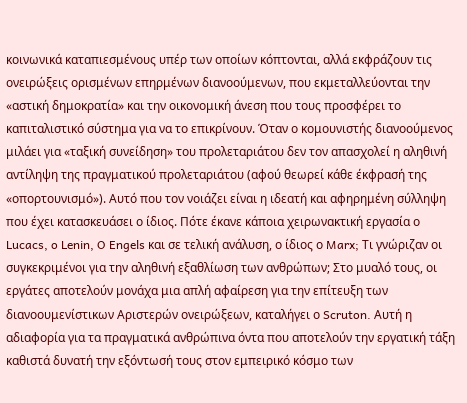κοινωνικά καταπιεσμένους υπέρ των οποίων κόπτονται, αλλά εκφράζουν τις ονειρώξεις ορισμένων επηρμένων διανοούμενων, που εκμεταλλεύονται την «αστική δημοκρατία» και την οικονομική άνεση που τους προσφέρει το καπιταλιστικό σύστημα για να το επικρίνουν. Όταν ο κομουνιστής διανοούμενος μιλάει για «ταξική συνείδηση» του προλεταριάτου δεν τον απασχολεί η αληθινή αντίληψη της πραγματικού προλεταριάτου (αφού θεωρεί κάθε έκφρασή της «οπορτουνισμό»). Αυτό που τον νοιάζει είναι η ιδεατή και αφηρημένη σύλληψη που έχει κατασκευάσει ο ίδιος. Πότε έκανε κάποια χειρωνακτική εργασία ο Lucacs, o Lenin, O Engels και σε τελική ανάλυση, ο ίδιος ο Marx; Τι γνώριζαν οι συγκεκριμένοι για την αληθινή εξαθλίωση των ανθρώπων; Στο μυαλό τους, οι εργάτες αποτελούν μονάχα μια απλή αφαίρεση για την επίτευξη των διανοουμενίστικων Αριστερών ονειρώξεων, καταλήγει ο Scruton. Αυτή η αδιαφορία για τα πραγματικά ανθρώπινα όντα που αποτελούν την εργατική τάξη καθιστά δυνατή την εξόντωσή τους στον εμπειρικό κόσμο των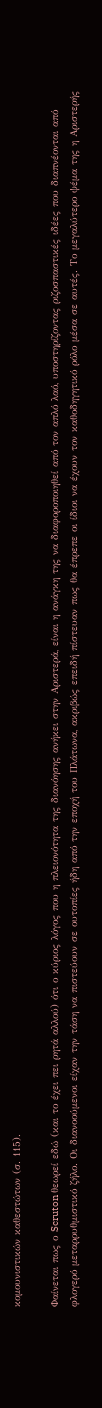κομουνιστικών καθεστώτων (σ. 115).

Φαίνεται πως ο Scruton θεωρεί εδώ (και το έχει πει ρητά αλλού) ότι ο κύριος λόγος που η πλειονότητα της διανόησης ανήκει στην Αριστερά, είναι η ανάγκη της να διαφοροποιηθεί από τον απλό λαό, υποστηρίζοντας ριζοσπαστικές ιδέες που διαπνέονται από φλογερό μεταρρυθμιστικό ζήλο. Οι διανοούμενοι είχαν την τάση να πιστεύουν σε ουτοπίες ήδη από την εποχή του Πλάτωνα, ακριβώς επειδή πίστευαν πως θα έπρεπε οι ίδιοι να έχουν τον καθοδηγητικό ρόλο μέσα σε αυτές. Το μεγαλύτερο ψέμα της η Αριστερής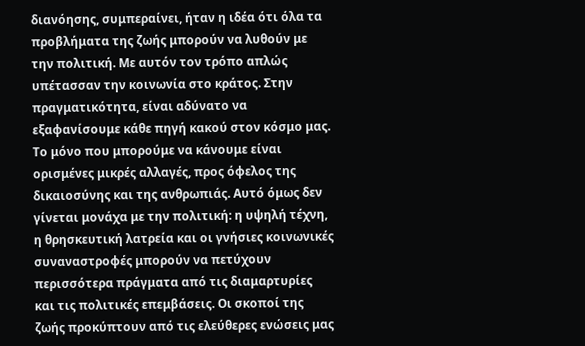διανόησης, συμπεραίνει, ήταν η ιδέα ότι όλα τα προβλήματα της ζωής μπορούν να λυθούν με την πολιτική. Με αυτόν τον τρόπο απλώς υπέτασσαν την κοινωνία στο κράτος. Στην πραγματικότητα, είναι αδύνατο να εξαφανίσουμε κάθε πηγή κακού στον κόσμο μας. Το μόνο που μπορούμε να κάνουμε είναι ορισμένες μικρές αλλαγές, προς όφελος της δικαιοσύνης και της ανθρωπιάς. Αυτό όμως δεν γίνεται μονάχα με την πολιτική: η υψηλή τέχνη, η θρησκευτική λατρεία και οι γνήσιες κοινωνικές συναναστροφές μπορούν να πετύχουν περισσότερα πράγματα από τις διαμαρτυρίες και τις πολιτικές επεμβάσεις. Οι σκοποί της ζωής προκύπτουν από τις ελεύθερες ενώσεις μας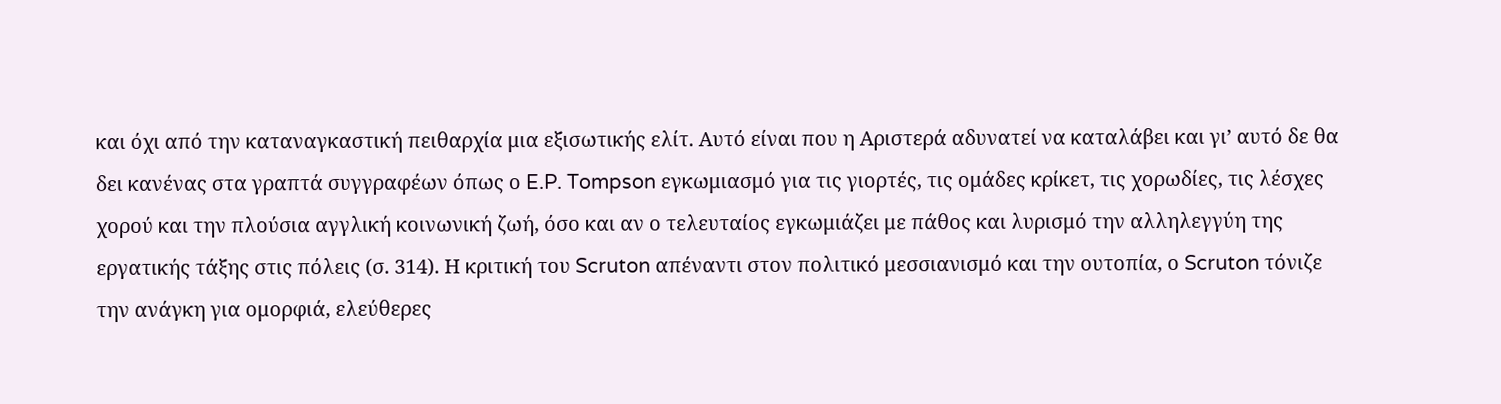και όχι από την καταναγκαστική πειθαρχία μια εξισωτικής ελίτ. Αυτό είναι που η Αριστερά αδυνατεί να καταλάβει και γι’ αυτό δε θα δει κανένας στα γραπτά συγγραφέων όπως ο E.P. Tompson εγκωμιασμό για τις γιορτές, τις ομάδες κρίκετ, τις χορωδίες, τις λέσχες χορού και την πλούσια αγγλική κοινωνική ζωή, όσο και αν ο τελευταίος εγκωμιάζει με πάθος και λυρισμό την αλληλεγγύη της εργατικής τάξης στις πόλεις (σ. 314). Η κριτική του Scruton απέναντι στον πολιτικό μεσσιανισμό και την ουτοπία, ο Scruton τόνιζε την ανάγκη για ομορφιά, ελεύθερες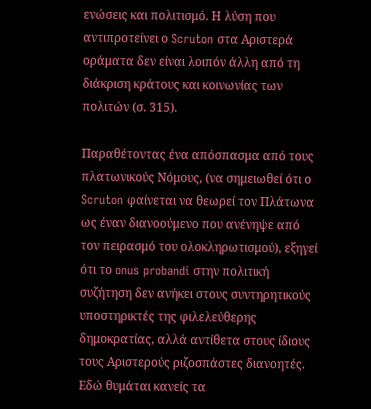ενώσεις και πολιτισμό. Η λύση που αντιπροτείνει ο Scruton στα Αριστερά οράματα δεν είναι λοιπόν άλλη από τη διάκριση κράτους και κοινωνίας των πολιτών (σ. 315).

Παραθέτοντας ένα απόσπασμα από τους πλατωνικούς Νόμους, (να σημειωθεί ότι ο Scruton φαίνεται να θεωρεί τον Πλάτωνα ως έναν διανοούμενο που ανένηψε από τον πειρασμό του ολοκληρωτισμού), εξηγεί ότι το onus probandi στην πολιτική συζήτηση δεν ανήκει στους συντηρητικούς υποστηρικτές της φιλελεύθερης δημοκρατίας, αλλά αντίθετα στους ίδιους τους Αριστερούς ριζοσπάστες διανοητές.  Εδώ θυμάται κανείς τα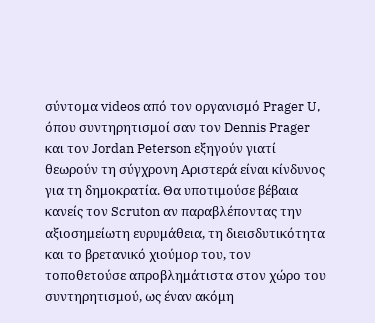σύντομα videos από τον οργανισμό Prager U, όπου συντηρητισμοί σαν τον Dennis Prager και τον Jordan Peterson εξηγούν γιατί θεωρούν τη σύγχρονη Αριστερά είναι κίνδυνος για τη δημοκρατία. Θα υποτιμούσε βέβαια κανείς τον Scruton αν παραβλέποντας την αξιοσημείωτη ευρυμάθεια, τη διεισδυτικότητα και το βρετανικό χιούμορ του, τον τοποθετούσε απροβλημάτιστα στον χώρο του συντηρητισμού, ως έναν ακόμη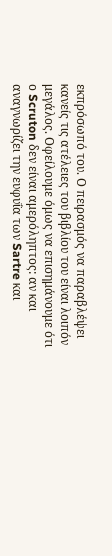εκπρόσωπό του. Ο πειρασμός να παραβλέψει κανείς τις ατέλειες του βιβλίου του είναι λοιπόν μεγάλος. Οφείλουμε όμως να επισημάνουμε ότι ο Scruton δεν είναι αμερόληπτος: αν και αναγνωρίζει την ευφυΐα των Sartre και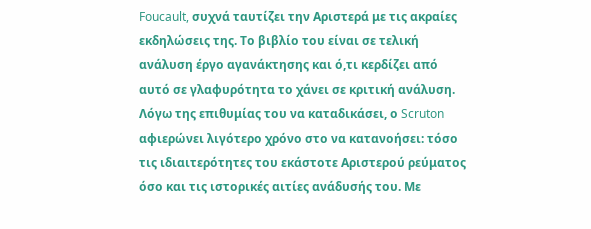Foucault, συχνά ταυτίζει την Αριστερά με τις ακραίες εκδηλώσεις της. Το βιβλίο του είναι σε τελική ανάλυση έργο αγανάκτησης και ό,τι κερδίζει από αυτό σε γλαφυρότητα το χάνει σε κριτική ανάλυση. Λόγω της επιθυμίας του να καταδικάσει, ο Scruton αφιερώνει λιγότερο χρόνο στο να κατανοήσει: τόσο τις ιδιαιτερότητες του εκάστοτε Αριστερού ρεύματος όσο και τις ιστορικές αιτίες ανάδυσής του. Με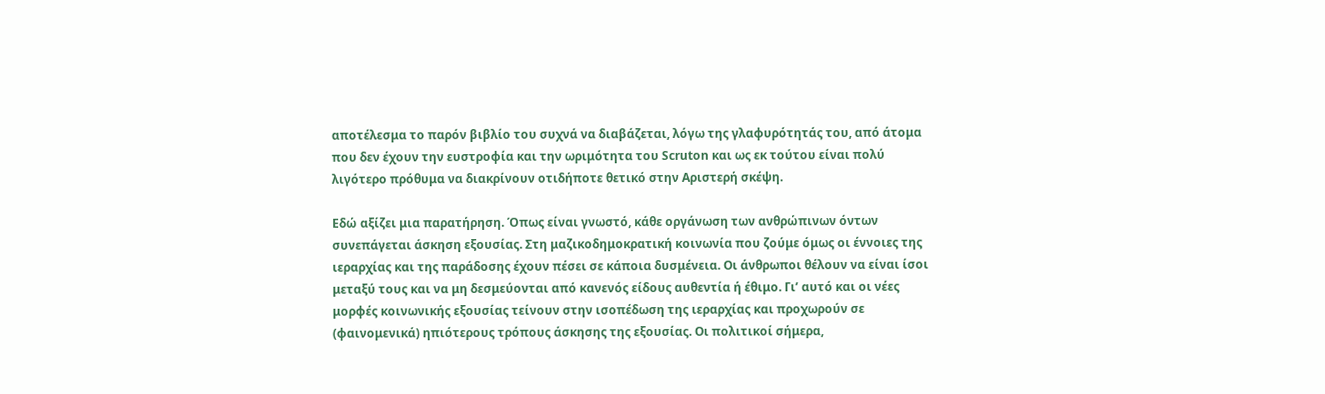αποτέλεσμα το παρόν βιβλίο του συχνά να διαβάζεται, λόγω της γλαφυρότητάς του, από άτομα που δεν έχουν την ευστροφία και την ωριμότητα του Scruton και ως εκ τούτου είναι πολύ λιγότερο πρόθυμα να διακρίνουν οτιδήποτε θετικό στην Αριστερή σκέψη.

Εδώ αξίζει μια παρατήρηση. Όπως είναι γνωστό, κάθε οργάνωση των ανθρώπινων όντων συνεπάγεται άσκηση εξουσίας. Στη μαζικοδημοκρατική κοινωνία που ζούμε όμως οι έννοιες της ιεραρχίας και της παράδοσης έχουν πέσει σε κάποια δυσμένεια. Οι άνθρωποι θέλουν να είναι ίσοι μεταξύ τους και να μη δεσμεύονται από κανενός είδους αυθεντία ή έθιμο. Γι’ αυτό και οι νέες μορφές κοινωνικής εξουσίας τείνουν στην ισοπέδωση της ιεραρχίας και προχωρούν σε (φαινομενικά) ηπιότερους τρόπους άσκησης της εξουσίας. Οι πολιτικοί σήμερα,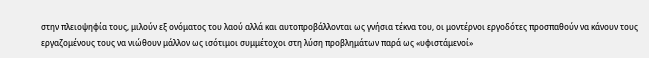στην πλειοψηφία τους, μιλούν εξ ονόματος του λαού αλλά και αυτοπροβάλλονται ως γνήσια τέκνα του, οι μοντέρνοι εργοδότες προσπαθούν να κάνουν τους εργαζομένους τους να νιώθουν μάλλον ως ισότιμοι συμμέτοχοι στη λύση προβλημάτων παρά ως «υφιστάμενοί»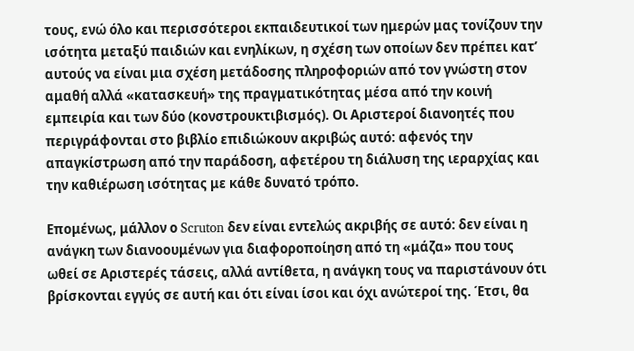τους, ενώ όλο και περισσότεροι εκπαιδευτικοί των ημερών μας τονίζουν την ισότητα μεταξύ παιδιών και ενηλίκων, η σχέση των οποίων δεν πρέπει κατ’ αυτούς να είναι μια σχέση μετάδοσης πληροφοριών από τον γνώστη στον αμαθή αλλά «κατασκευή» της πραγματικότητας μέσα από την κοινή εμπειρία και των δύο (κονστρουκτιβισμός). Οι Αριστεροί διανοητές που περιγράφονται στο βιβλίο επιδιώκουν ακριβώς αυτό: αφενός την απαγκίστρωση από την παράδοση, αφετέρου τη διάλυση της ιεραρχίας και την καθιέρωση ισότητας με κάθε δυνατό τρόπο.

Επομένως, μάλλον ο Scruton δεν είναι εντελώς ακριβής σε αυτό: δεν είναι η ανάγκη των διανοουμένων για διαφοροποίηση από τη «μάζα» που τους ωθεί σε Αριστερές τάσεις, αλλά αντίθετα, η ανάγκη τους να παριστάνουν ότι βρίσκονται εγγύς σε αυτή και ότι είναι ίσοι και όχι ανώτεροί της. Έτσι, θα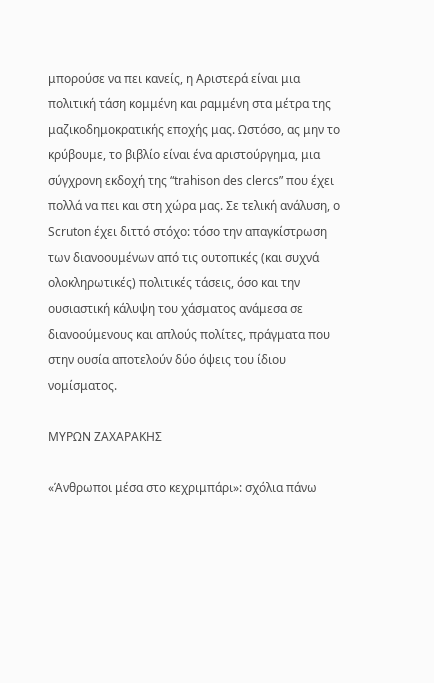μπορούσε να πει κανείς, η Αριστερά είναι μια πολιτική τάση κομμένη και ραμμένη στα μέτρα της μαζικοδημοκρατικής εποχής μας. Ωστόσο, ας μην το κρύβουμε, το βιβλίο είναι ένα αριστούργημα, μια σύγχρονη εκδοχή της “trahison des clercs” που έχει πολλά να πει και στη χώρα μας. Σε τελική ανάλυση, ο Scruton έχει διττό στόχο: τόσο την απαγκίστρωση των διανοουμένων από τις ουτοπικές (και συχνά ολοκληρωτικές) πολιτικές τάσεις, όσο και την ουσιαστική κάλυψη του χάσματος ανάμεσα σε διανοούμενους και απλούς πολίτες, πράγματα που στην ουσία αποτελούν δύο όψεις του ίδιου νομίσματος.

ΜΥΡΩΝ ΖΑΧΑΡΑΚΗΣ

«Άνθρωποι μέσα στο κεχριμπάρι»: σχόλια πάνω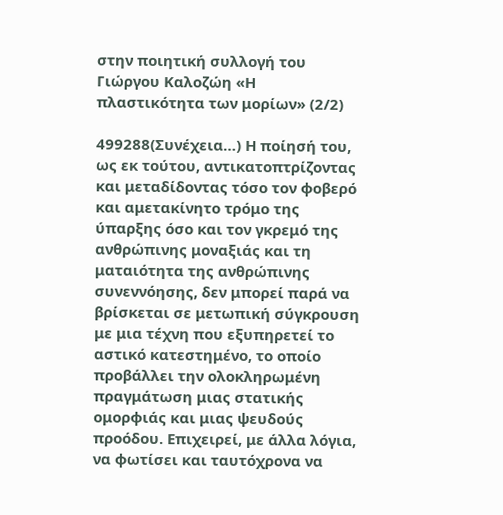στην ποιητική συλλογή του Γιώργου Καλοζώη «Η πλαστικότητα των μορίων» (2/2)

499288(Συνέχεια…) Η ποίησή του, ως εκ τούτου, αντικατοπτρίζοντας και μεταδίδοντας τόσο τον φοβερό και αμετακίνητο τρόμο της ύπαρξης όσο και τον γκρεμό της ανθρώπινης μοναξιάς και τη ματαιότητα της ανθρώπινης συνεννόησης, δεν μπορεί παρά να βρίσκεται σε μετωπική σύγκρουση με μια τέχνη που εξυπηρετεί το αστικό κατεστημένο, το οποίο προβάλλει την ολοκληρωμένη πραγμάτωση μιας στατικής ομορφιάς και μιας ψευδούς προόδου. Επιχειρεί, με άλλα λόγια, να φωτίσει και ταυτόχρονα να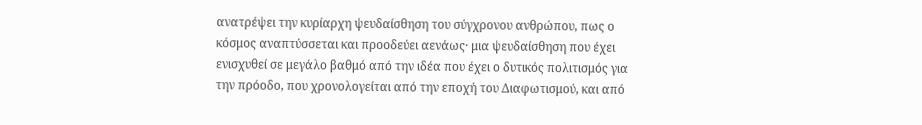ανατρέψει την κυρίαρχη ψευδαίσθηση του σύγχρονου ανθρώπου, πως ο κόσμος αναπτύσσεται και προοδεύει αενάως· μια ψευδαίσθηση που έχει ενισχυθεί σε μεγάλο βαθμό από την ιδέα που έχει ο δυτικός πολιτισμός για την πρόοδο, που χρονολογείται από την εποχή του Διαφωτισμού, και από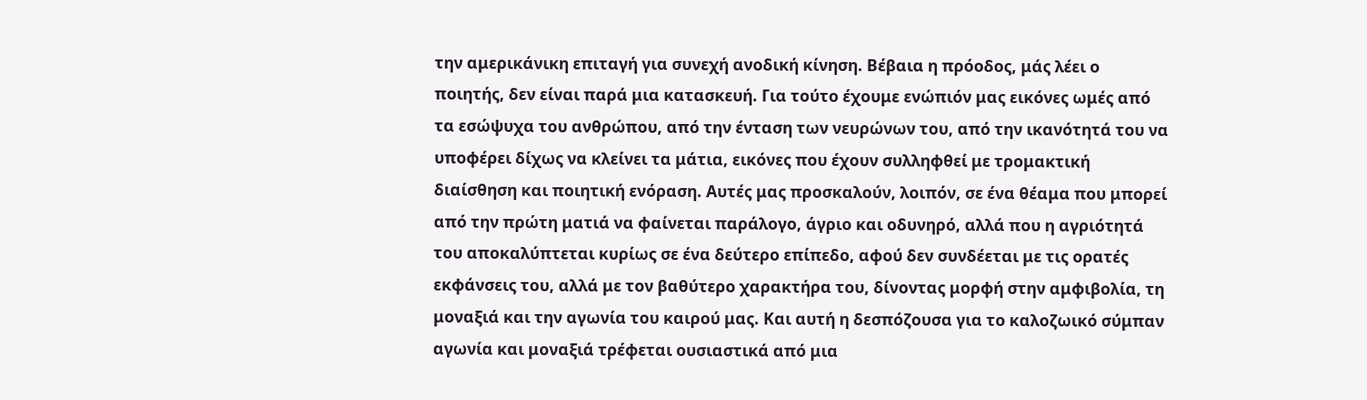την αμερικάνικη επιταγή για συνεχή ανοδική κίνηση. Βέβαια η πρόοδος, μάς λέει ο ποιητής, δεν είναι παρά μια κατασκευή. Για τούτο έχουμε ενώπιόν μας εικόνες ωμές από τα εσώψυχα του ανθρώπου, από την ένταση των νευρώνων του, από την ικανότητά του να υποφέρει δίχως να κλείνει τα μάτια, εικόνες που έχουν συλληφθεί με τρομακτική διαίσθηση και ποιητική ενόραση. Αυτές μας προσκαλούν, λοιπόν, σε ένα θέαμα που μπορεί από την πρώτη ματιά να φαίνεται παράλογο, άγριο και οδυνηρό, αλλά που η αγριότητά του αποκαλύπτεται κυρίως σε ένα δεύτερο επίπεδο, αφού δεν συνδέεται με τις ορατές εκφάνσεις του, αλλά με τον βαθύτερο χαρακτήρα του, δίνοντας μορφή στην αμφιβολία, τη μοναξιά και την αγωνία του καιρού μας. Και αυτή η δεσπόζουσα για το καλοζωικό σύμπαν αγωνία και μοναξιά τρέφεται ουσιαστικά από μια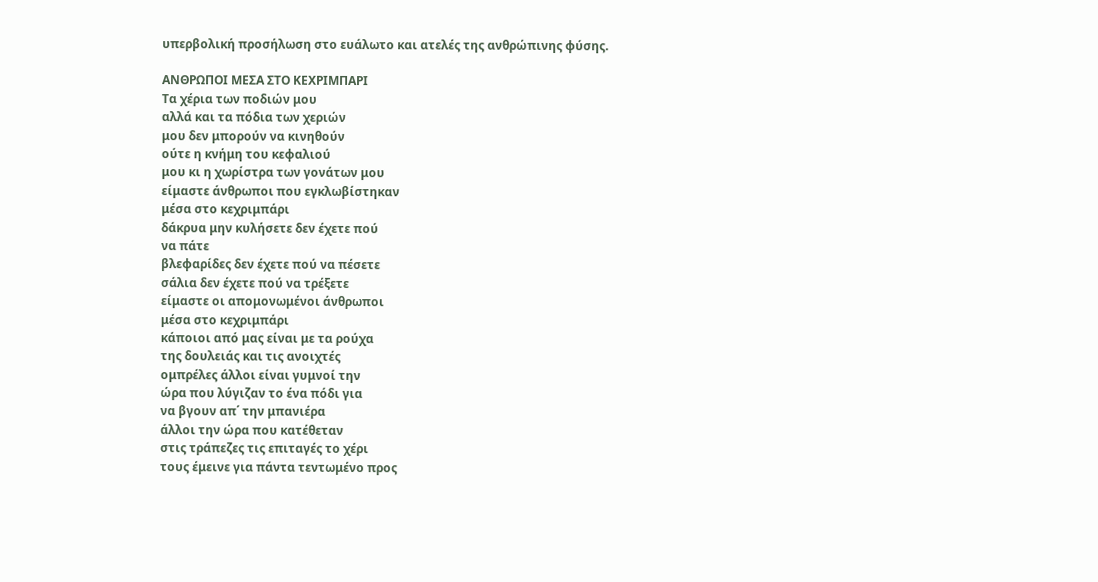υπερβολική προσήλωση στο ευάλωτο και ατελές της ανθρώπινης φύσης.

ΑΝΘΡΩΠΟΙ ΜΕΣΑ ΣΤΟ ΚΕΧΡΙΜΠΑΡΙ
Τα χέρια των ποδιών μου
αλλά και τα πόδια των χεριών
μου δεν μπορούν να κινηθούν
ούτε η κνήμη του κεφαλιού
μου κι η χωρίστρα των γονάτων μου
είμαστε άνθρωποι που εγκλωβίστηκαν
μέσα στο κεχριμπάρι
δάκρυα μην κυλήσετε δεν έχετε πού
να πάτε
βλεφαρίδες δεν έχετε πού να πέσετε
σάλια δεν έχετε πού να τρέξετε
είμαστε οι απομονωμένοι άνθρωποι
μέσα στο κεχριμπάρι
κάποιοι από μας είναι με τα ρούχα
της δουλειάς και τις ανοιχτές
ομπρέλες άλλοι είναι γυμνοί την
ώρα που λύγιζαν το ένα πόδι για
να βγουν απ΄ την μπανιέρα
άλλοι την ώρα που κατέθεταν
στις τράπεζες τις επιταγές το χέρι
τους έμεινε για πάντα τεντωμένο προς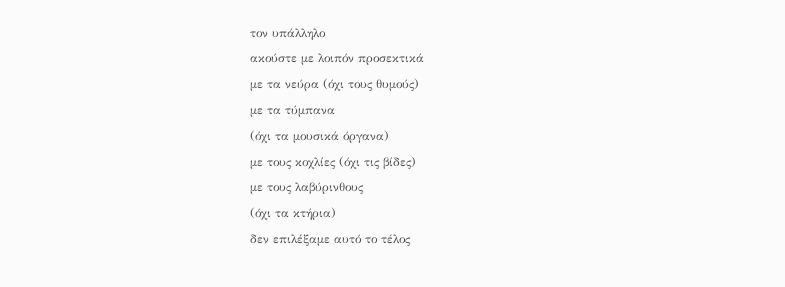τον υπάλληλο
ακούστε με λοιπόν προσεκτικά
με τα νεύρα (όχι τους θυμούς)
με τα τύμπανα
(όχι τα μουσικά όργανα)
με τους κοχλίες (όχι τις βίδες)
με τους λαβύρινθους
(όχι τα κτήρια)
δεν επιλέξαμε αυτό το τέλος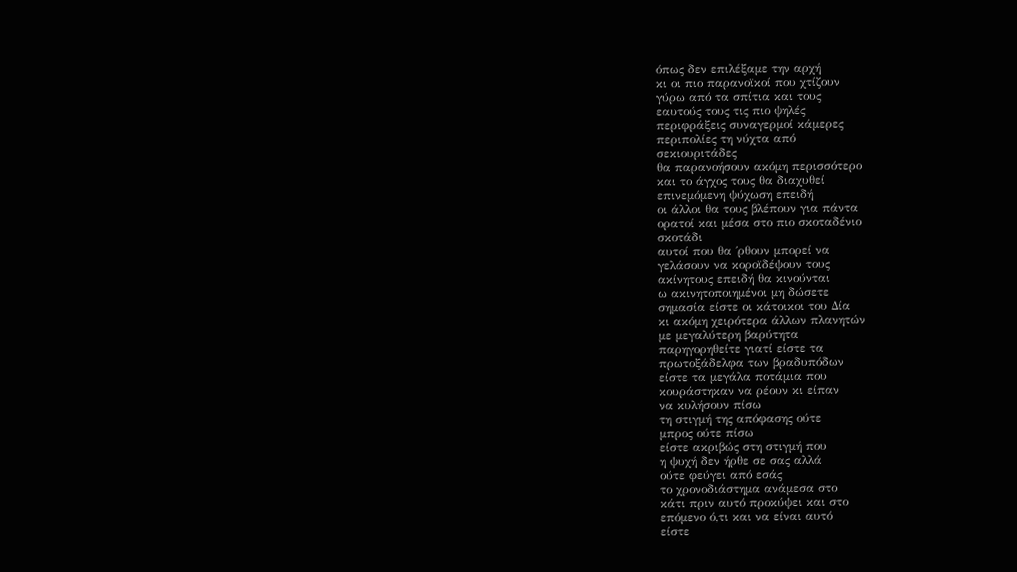όπως δεν επιλέξαμε την αρχή
κι οι πιο παρανοϊκοί που χτίζουν
γύρω από τα σπίτια και τους
εαυτούς τους τις πιο ψηλές
περιφράξεις συναγερμοί κάμερες
περιπολίες τη νύχτα από
σεκιουριτάδες
θα παρανοήσουν ακόμη περισσότερο
και το άγχος τους θα διαχυθεί
επινεμόμενη ψύχωση επειδή
οι άλλοι θα τους βλέπουν για πάντα
ορατοί και μέσα στο πιο σκοταδένιο
σκοτάδι
αυτοί που θα ΄ρθουν μπορεί να
γελάσουν να κοροϊδέψουν τους
ακίνητους επειδή θα κινούνται
ω ακινητοποιημένοι μη δώσετε
σημασία είστε οι κάτοικοι του Δία
κι ακόμη χειρότερα άλλων πλανητών
με μεγαλύτερη βαρύτητα
παρηγορηθείτε γιατί είστε τα
πρωτοξάδελφα των βραδυπόδων
είστε τα μεγάλα ποτάμια που
κουράστηκαν να ρέουν κι είπαν
να κυλήσουν πίσω
τη στιγμή της απόφασης ούτε
μπρος ούτε πίσω
είστε ακριβώς στη στιγμή που
η ψυχή δεν ήρθε σε σας αλλά
ούτε φεύγει από εσάς
το χρονοδιάστημα ανάμεσα στο
κάτι πριν αυτό προκύψει και στο
επόμενο ό,τι και να είναι αυτό
είστε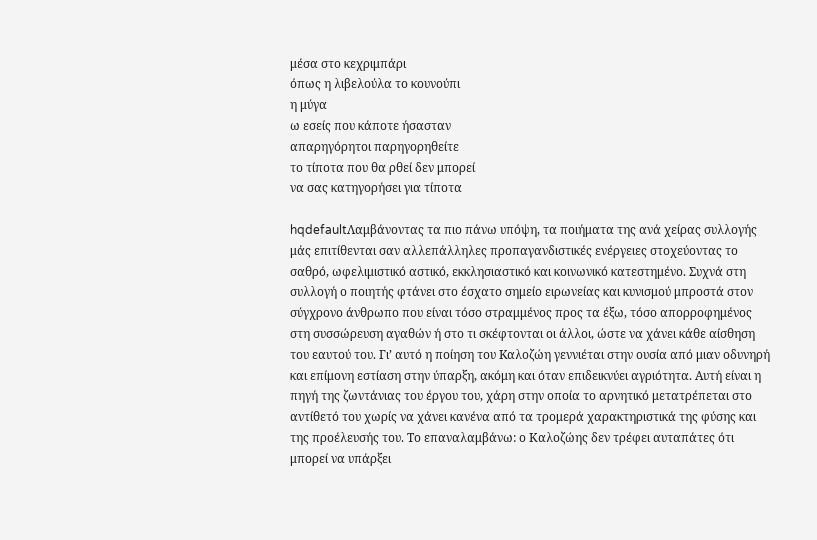μέσα στο κεχριμπάρι
όπως η λιβελούλα το κουνούπι
η μύγα
ω εσείς που κάποτε ήσασταν
απαρηγόρητοι παρηγορηθείτε
το τίποτα που θα ρθεί δεν μπορεί
να σας κατηγορήσει για τίποτα

hqdefaultΛαμβάνοντας τα πιο πάνω υπόψη, τα ποιήματα της ανά χείρας συλλογής μάς επιτίθενται σαν αλλεπάλληλες προπαγανδιστικές ενέργειες στοχεύοντας το σαθρό, ωφελιμιστικό αστικό, εκκλησιαστικό και κοινωνικό κατεστημένο. Συχνά στη συλλογή ο ποιητής φτάνει στο έσχατο σημείο ειρωνείας και κυνισμού μπροστά στον σύγχρονο άνθρωπο που είναι τόσο στραμμένος προς τα έξω, τόσο απορροφημένος στη συσσώρευση αγαθών ή στο τι σκέφτονται οι άλλοι, ώστε να χάνει κάθε αίσθηση του εαυτού του. Γι’ αυτό η ποίηση του Kαλοζώη γεννιέται στην ουσία από μιαν οδυνηρή και επίμονη εστίαση στην ύπαρξη, ακόμη και όταν επιδεικνύει αγριότητα. Αυτή είναι η πηγή της ζωντάνιας του έργου του, χάρη στην οποία το αρνητικό μετατρέπεται στο αντίθετό του χωρίς να χάνει κανένα από τα τρομερά χαρακτηριστικά της φύσης και της προέλευσής του. Το επαναλαμβάνω: ο Καλοζώης δεν τρέφει αυταπάτες ότι μπορεί να υπάρξει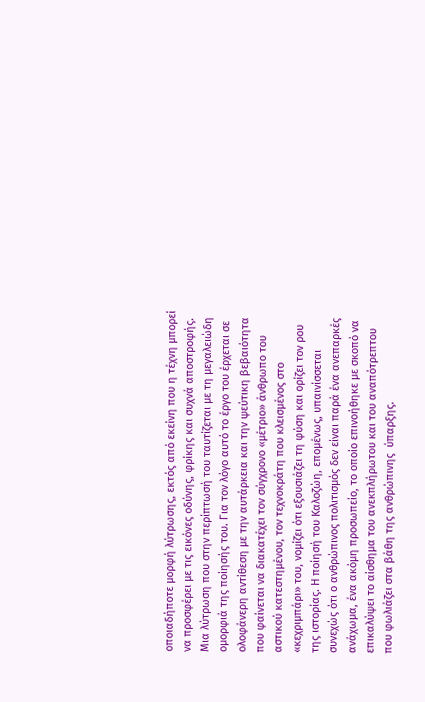οποιαδήποτε μορφή λύτρωσης, εκτός από εκείνη που η τέχνη μπορεί να προσφέρει με τις εικόνες οδύνης, φρίκης και συχνά αποστροφής. Μια λύτρωση που στην περίπτωσή του ταυτίζεται με τη μεγαλειώδη ομορφιά της ποίησής του. Για τον λόγο αυτό το έργο του έρχεται σε ολοφάνερη αντίθεση με την αυτάρκεια και την ψεύτικη βεβαιότητα που φαίνεται να διακατέχει τον σύγχρονο «μέτριο» άνθρωπο του αστικού κατεστημένου, τον τεχνοκράτη που κλεισμένος στο «κεχριμπάρι» του, νομίζει ότι εξουσιάζει τη φύση και ορίζει τον ρου της ιστορίας. Η ποίησή του Καλοζώη, επομένως, υπαινίσσεται συνεχώς ότι ο ανθρώπινος πολιτισμός δεν είναι παρά ένα ανεπαρκές ανάχωμα, ένα ακόμη προσωπείο, το οποίο επινοήθηκε με σκοπό να επικαλύψει το αίσθημα του ανεκπλήρωτου και του αναπότρεπτου που φωλιάζει στα βάθη της ανθρώπινης  ύπαρξης.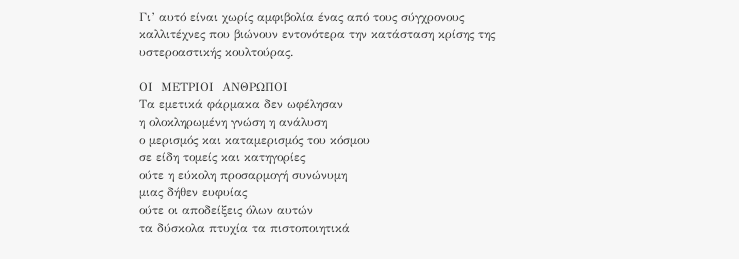Γι’ αυτό είναι χωρίς αμφιβολία ένας από τους σύγχρονους καλλιτέχνες που βιώνουν εντονότερα την κατάσταση κρίσης της υστεροαστικής κουλτούρας.

ΟΙ  ΜΕΤΡΙΟΙ  ΑΝΘΡΩΠΟΙ
Τα εμετικά φάρμακα δεν ωφέλησαν
η ολοκληρωμένη γνώση η ανάλυση
ο μερισμός και καταμερισμός του κόσμου
σε είδη τομείς και κατηγορίες
ούτε η εύκολη προσαρμογή συνώνυμη
μιας δήθεν ευφυίας
ούτε οι αποδείξεις όλων αυτών
τα δύσκολα πτυχία τα πιστοποιητικά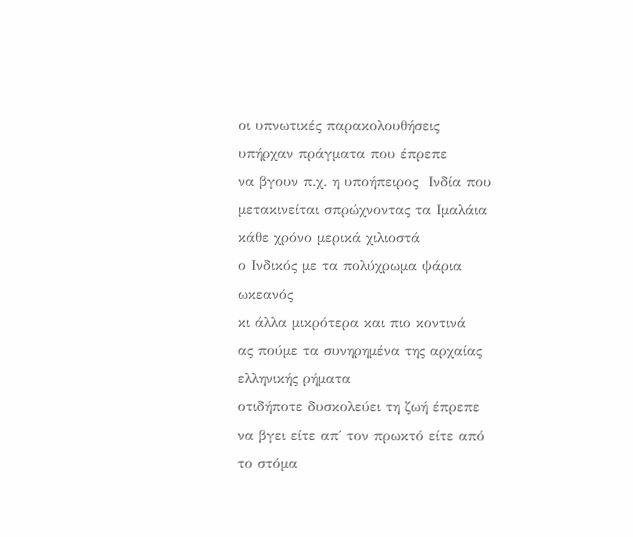οι υπνωτικές παρακολουθήσεις
υπήρχαν πράγματα που έπρεπε
να βγουν π.χ. η υποήπειρος  Ινδία που
μετακινείται σπρώχνοντας τα Ιμαλάια
κάθε χρόνο μερικά χιλιοστά
ο Ινδικός με τα πολύχρωμα ψάρια
ωκεανός
κι άλλα μικρότερα και πιο κοντινά
ας πούμε τα συνηρημένα της αρχαίας
ελληνικής ρήματα
οτιδήποτε δυσκολεύει τη ζωή έπρεπε
να βγει είτε απ΄ τον πρωκτό είτε από
το στόμα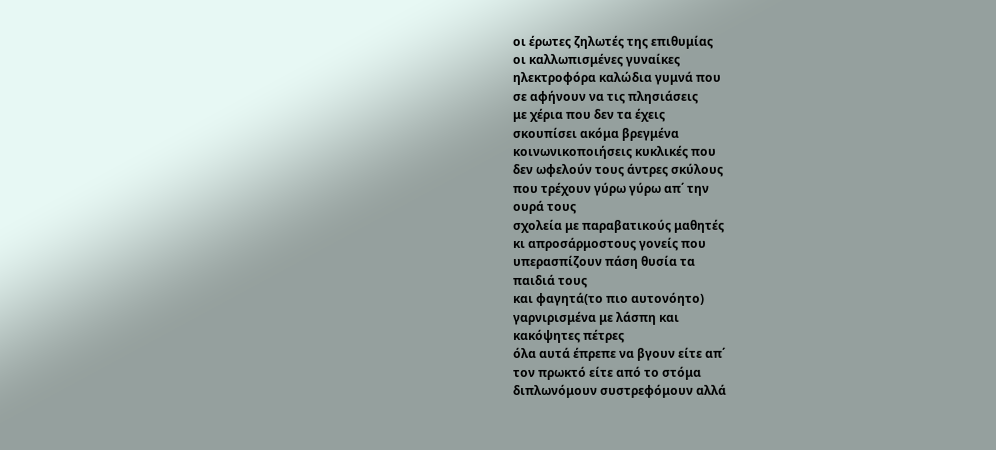οι έρωτες ζηλωτές της επιθυμίας
οι καλλωπισμένες γυναίκες
ηλεκτροφόρα καλώδια γυμνά που
σε αφήνουν να τις πλησιάσεις
με χέρια που δεν τα έχεις
σκουπίσει ακόμα βρεγμένα
κοινωνικοποιήσεις κυκλικές που
δεν ωφελούν τους άντρες σκύλους
που τρέχουν γύρω γύρω απ΄ την
ουρά τους
σχολεία με παραβατικούς μαθητές
κι απροσάρμοστους γονείς που
υπερασπίζουν πάση θυσία τα
παιδιά τους
και φαγητά(το πιο αυτονόητο)
γαρνιρισμένα με λάσπη και
κακόψητες πέτρες
όλα αυτά έπρεπε να βγουν είτε απ΄
τον πρωκτό είτε από το στόμα
διπλωνόμουν συστρεφόμουν αλλά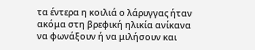τα έντερα η κοιλιά ο λάρυγγας ήταν
ακόμα στη βρεφική ηλικία ανίκανα
να φωνάξουν ή να μιλήσουν και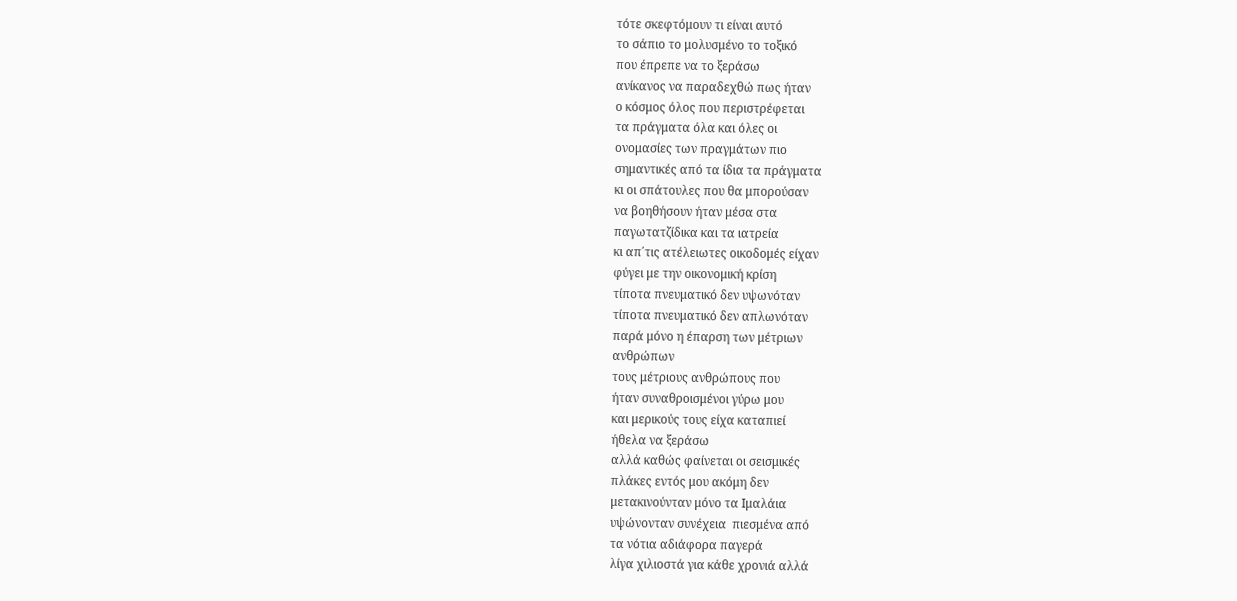τότε σκεφτόμουν τι είναι αυτό
το σάπιο το μολυσμένο το τοξικό
που έπρεπε να το ξεράσω
ανίκανος να παραδεχθώ πως ήταν
ο κόσμος όλος που περιστρέφεται
τα πράγματα όλα και όλες οι
ονομασίες των πραγμάτων πιο
σημαντικές από τα ίδια τα πράγματα
κι οι σπάτουλες που θα μπορούσαν
να βοηθήσουν ήταν μέσα στα
παγωτατζίδικα και τα ιατρεία
κι απ΄τις ατέλειωτες οικοδομές είχαν
φύγει με την οικονομική κρίση
τίποτα πνευματικό δεν υψωνόταν
τίποτα πνευματικό δεν απλωνόταν
παρά μόνο η έπαρση των μέτριων
ανθρώπων
τους μέτριους ανθρώπους που
ήταν συναθροισμένοι γύρω μου
και μερικούς τους είχα καταπιεί
ήθελα να ξεράσω
αλλά καθώς φαίνεται οι σεισμικές
πλάκες εντός μου ακόμη δεν
μετακινούνταν μόνο τα Ιμαλάια
υψώνονταν συνέχεια  πιεσμένα από
τα νότια αδιάφορα παγερά
λίγα χιλιοστά για κάθε χρονιά αλλά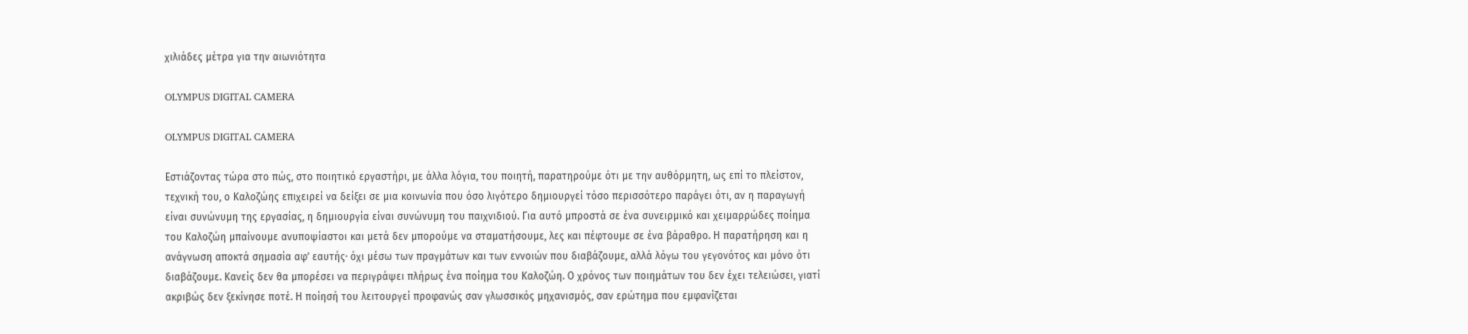χιλιάδες μέτρα για την αιωνιότητα

OLYMPUS DIGITAL CAMERA

OLYMPUS DIGITAL CAMERA

Εστιάζοντας τώρα στο πώς, στο ποιητικό εργαστήρι, με άλλα λόγια, του ποιητή, παρατηρούμε ότι με την αυθόρμητη, ως επί το πλείστον, τεχνική του, ο Kαλοζώης επιχειρεί να δείξει σε μια κοινωνία που όσο λιγότερο δημιουργεί τόσο περισσότερο παράγει ότι, αν η παραγωγή είναι συνώνυμη της εργασίας, η δημιουργία είναι συνώνυμη του παιχνιδιού. Για αυτό μπροστά σε ένα συνειρμικό και χειμαρρώδες ποίημα του Καλοζώη μπαίνουμε ανυποψίαστοι και μετά δεν μπορούμε να σταματήσουμε, λες και πέφτουμε σε ένα βάραθρο. Η παρατήρηση και η ανάγνωση αποκτά σημασία αφ’ εαυτής· όχι μέσω των πραγμάτων και των εννοιών που διαβάζουμε, αλλά λόγω του γεγονότος και μόνο ότι διαβάζουμε. Κανείς δεν θα μπορέσει να περιγράψει πλήρως ένα ποίημα του Καλοζώη. Ο χρόνος των ποιημάτων του δεν έχει τελειώσει, γιατί ακριβώς δεν ξεκίνησε ποτέ. Η ποίησή του λειτουργεί προφανώς σαν γλωσσικός μηχανισμός, σαν ερώτημα που εμφανίζεται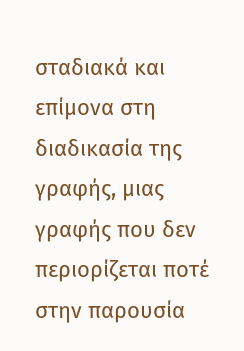σταδιακά και επίμονα στη διαδικασία της γραφής, μιας γραφής που δεν περιορίζεται ποτέ στην παρουσία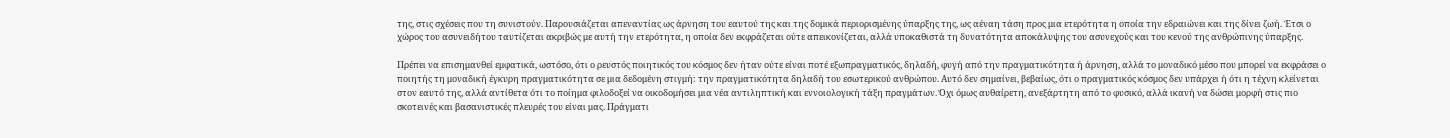της, στις σχέσεις που τη συνιστούν. Παρουσιάζεται απεναντίας ως άρνηση του εαυτού της και της δομικά περιορισμένης ύπαρξης της, ως αέναη τάση προς μια ετερότητα η οποία την εδραιώνει και της δίνει ζωή. Έτσι ο χώρος του ασυνειδήτου ταυτίζεται ακριβώς με αυτή την ετερότητα, η οποία δεν εκφράζεται ούτε απεικονίζεται, αλλά υποκαθιστά τη δυνατότητα αποκάλυψης του ασυνεχούς και του κενού της ανθρώπινης ύπαρξης.

Πρέπει να επισημανθεί εμφατικά, ωστόσο, ότι ο ρευστός ποιητικός του κόσμος δεν ήταν ούτε είναι ποτέ εξωπραγματικός, δηλαδή, φυγή από την πραγματικότητα ή άρνηση, αλλά το μοναδικό μέσο που μπορεί να εκφράσει ο ποιητής τη μοναδική έγκυρη πραγματικότητα σε μια δεδομένη στιγμή: την πραγματικότητα δηλαδή του εσωτερικού ανθρώπου. Αυτό δεν σημαίνει, βεβαίως, ότι ο πραγματικός κόσμος δεν υπάρχει ή ότι η τέχνη κλείνεται στον εαυτό της, αλλά αντίθετα ότι το ποίημα φιλοδοξεί να οικοδομήσει μια νέα αντιληπτική και εννοιολογική τάξη πραγμάτων. Όχι όμως αυθαίρετη, ανεξάρτητη από το φυσικό, αλλά ικανή να δώσει μορφή στις πιο σκοτεινές και βασανιστικές πλευρές του είναι μας. Πράγματι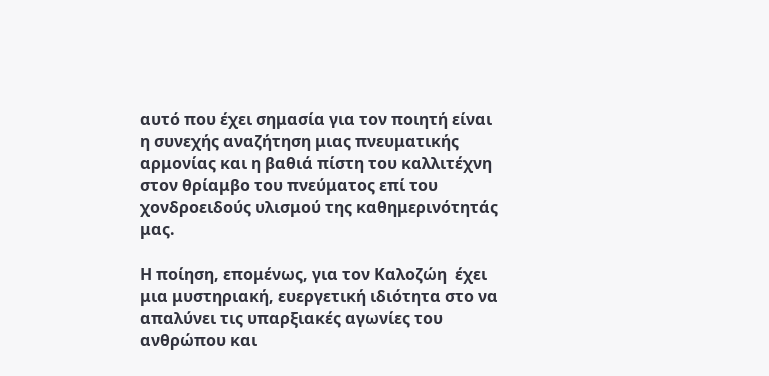αυτό που έχει σημασία για τον ποιητή είναι η συνεχής αναζήτηση μιας πνευματικής αρμονίας και η βαθιά πίστη του καλλιτέχνη στον θρίαμβο του πνεύματος επί του χονδροειδούς υλισμού της καθημερινότητάς μας.

Η ποίηση, επομένως, για τον Καλοζώη  έχει μια μυστηριακή, ευεργετική ιδιότητα στο να απαλύνει τις υπαρξιακές αγωνίες του ανθρώπου και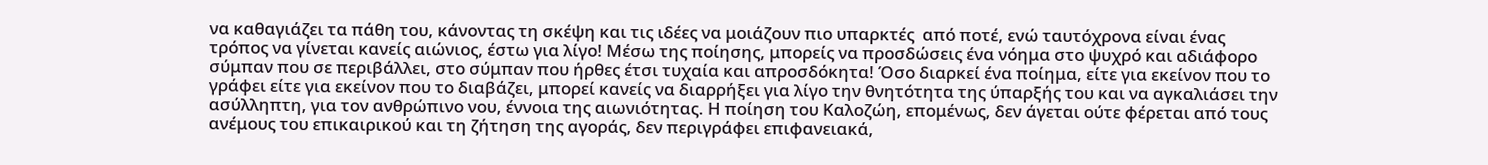να καθαγιάζει τα πάθη του, κάνοντας τη σκέψη και τις ιδέες να μοιάζουν πιο υπαρκτές  από ποτέ, ενώ ταυτόχρονα είναι ένας τρόπος να γίνεται κανείς αιώνιος, έστω για λίγο! Μέσω της ποίησης, μπορείς να προσδώσεις ένα νόημα στο ψυχρό και αδιάφορο σύμπαν που σε περιβάλλει, στο σύμπαν που ήρθες έτσι τυχαία και απροσδόκητα! Όσο διαρκεί ένα ποίημα, είτε για εκείνον που το γράφει είτε για εκείνον που το διαβάζει, μπορεί κανείς να διαρρήξει για λίγο την θνητότητα της ύπαρξής του και να αγκαλιάσει την ασύλληπτη, για τον ανθρώπινο νου, έννοια της αιωνιότητας. Η ποίηση του Καλοζώη, επομένως, δεν άγεται ούτε φέρεται από τους ανέμους του επικαιρικού και τη ζήτηση της αγοράς, δεν περιγράφει επιφανειακά,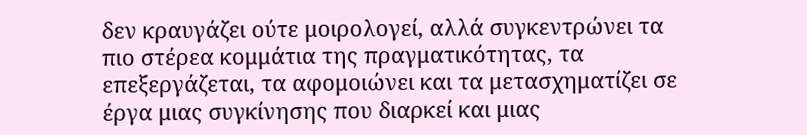δεν κραυγάζει ούτε μοιρολογεί, αλλά συγκεντρώνει τα πιο στέρεα κομμάτια της πραγματικότητας, τα επεξεργάζεται, τα αφομοιώνει και τα μετασχηματίζει σε έργα μιας συγκίνησης που διαρκεί και μιας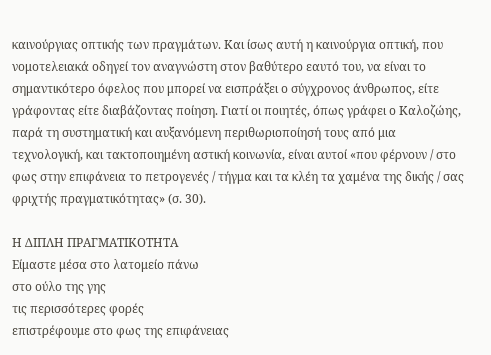καινούργιας οπτικής των πραγμάτων. Και ίσως αυτή η καινούργια οπτική, που νομοτελειακά οδηγεί τον αναγνώστη στον βαθύτερο εαυτό του, να είναι το σημαντικότερο όφελος που μπορεί να εισπράξει ο σύγχρονος άνθρωπος, είτε γράφοντας είτε διαβάζοντας ποίηση. Γιατί οι ποιητές, όπως γράφει ο Καλοζώης, παρά τη συστηματική και αυξανόμενη περιθωριοποίησή τους από μια τεχνολογική, και τακτοποιημένη αστική κοινωνία, είναι αυτοί «που φέρνουν / στο φως στην επιφάνεια το πετρογενές / τήγμα και τα κλέη τα χαμένα της δικής / σας φριχτής πραγματικότητας» (σ. 30).

Η ΔΙΠΛΗ ΠΡΑΓΜΑΤΙΚΟΤΗΤΑ
Είμαστε μέσα στο λατομείο πάνω
στο ούλο της γης
τις περισσότερες φορές
επιστρέφουμε στο φως της επιφάνειας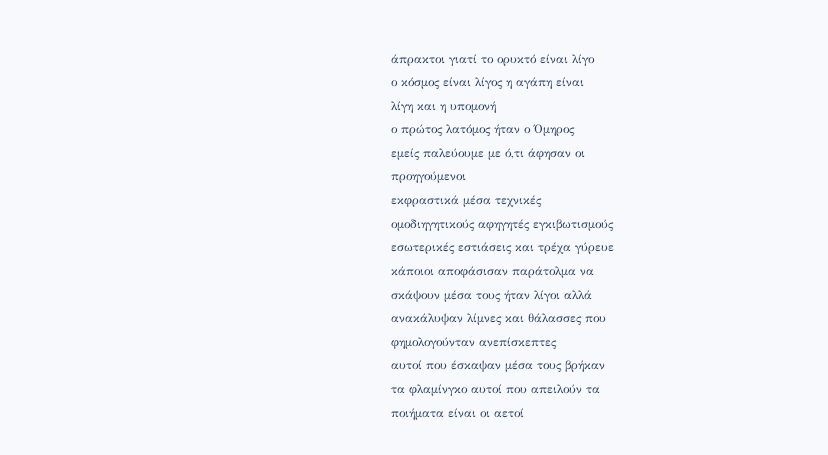άπρακτοι γιατί το ορυκτό είναι λίγο
ο κόσμος είναι λίγος η αγάπη είναι
λίγη και η υπομονή
ο πρώτος λατόμος ήταν ο Όμηρος
εμείς παλεύουμε με ό,τι άφησαν οι
προηγούμενοι
εκφραστικά μέσα τεχνικές
ομοδιηγητικούς αφηγητές εγκιβωτισμούς
εσωτερικές εστιάσεις και τρέχα γύρευε
κάποιοι αποφάσισαν παράτολμα να
σκάψουν μέσα τους ήταν λίγοι αλλά
ανακάλυψαν λίμνες και θάλασσες που
φημολογούνταν ανεπίσκεπτες
αυτοί που έσκαψαν μέσα τους βρήκαν
τα φλαμίνγκο αυτοί που απειλούν τα
ποιήματα είναι οι αετοί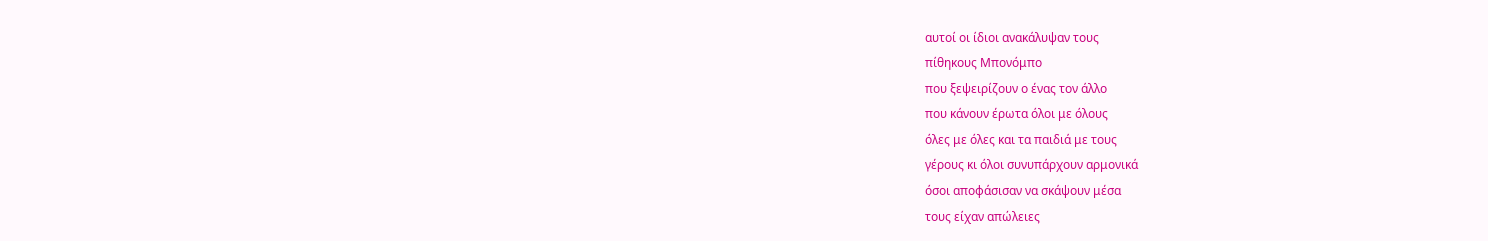αυτοί οι ίδιοι ανακάλυψαν τους
πίθηκους Μπονόμπο
που ξεψειρίζουν ο ένας τον άλλο
που κάνουν έρωτα όλοι με όλους
όλες με όλες και τα παιδιά με τους
γέρους κι όλοι συνυπάρχουν αρμονικά
όσοι αποφάσισαν να σκάψουν μέσα
τους είχαν απώλειες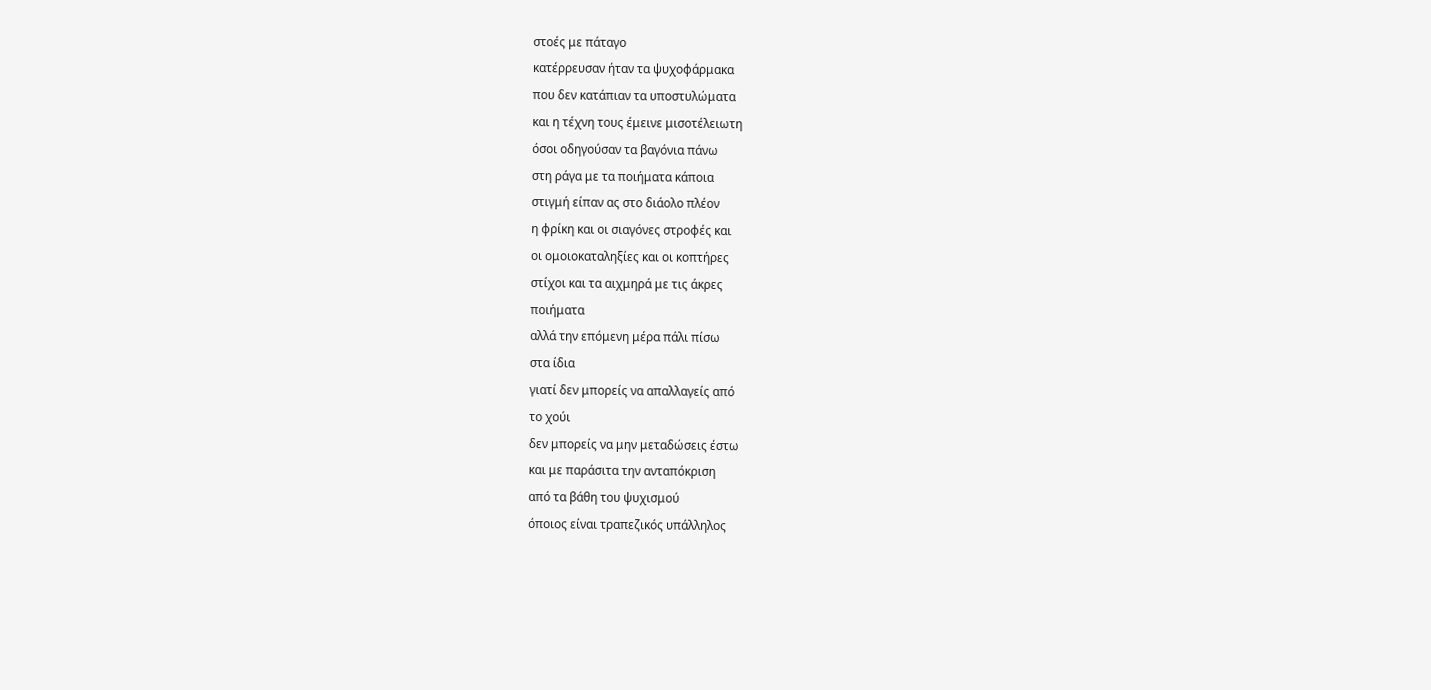στοές με πάταγο
κατέρρευσαν ήταν τα ψυχοφάρμακα
που δεν κατάπιαν τα υποστυλώματα
και η τέχνη τους έμεινε μισοτέλειωτη
όσοι οδηγούσαν τα βαγόνια πάνω
στη ράγα με τα ποιήματα κάποια
στιγμή είπαν ας στο διάολο πλέον
η φρίκη και οι σιαγόνες στροφές και
οι ομοιοκαταληξίες και οι κοπτήρες
στίχοι και τα αιχμηρά με τις άκρες
ποιήματα
αλλά την επόμενη μέρα πάλι πίσω
στα ίδια
γιατί δεν μπορείς να απαλλαγείς από
το χούι
δεν μπορείς να μην μεταδώσεις έστω
και με παράσιτα την ανταπόκριση
από τα βάθη του ψυχισμού
όποιος είναι τραπεζικός υπάλληλος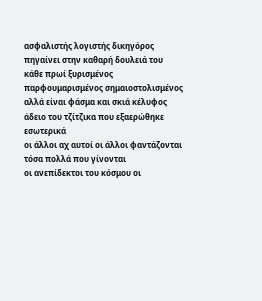ασφαλιστής λογιστής δικηγόρος
πηγαίνει στην καθαρή δουλειά του
κάθε πρωί ξυρισμένος
παρφουμαρισμένος σημαιοστολισμένος
αλλά είναι φάσμα και σκιά κέλυφος
άδειο του τζίτζικα που εξαερώθηκε
εσωτερικά
οι άλλοι αχ αυτοί οι άλλοι φαντάζονται
τόσα πολλά που γίνονται
οι ανεπίδεκτοι του κόσμου οι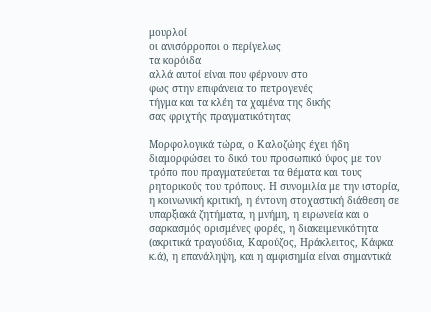μουρλοί
οι ανισόρροποι ο περίγελως
τα κορόιδα
αλλά αυτοί είναι που φέρνουν στο
φως στην επιφάνεια το πετρογενές
τήγμα και τα κλέη τα χαμένα της δικής
σας φριχτής πραγματικότητας

Μορφολογικά τώρα, ο Καλοζώης έχει ήδη διαμορφώσει το δικό του προσωπικό ύφος με τον τρόπο που πραγματεύεται τα θέματα και τους ρητορικούς του τρόπους. Η συνομιλία με την ιστορία, η κοινωνική κριτική, η έντονη στοχαστική διάθεση σε υπαρξιακά ζητήματα, η μνήμη, η ειρωνεία και ο σαρκασμός ορισμένες φορές, η διακειμενικότητα (ακριτικά τραγούδια, Καρούζος, Ηράκλειτος, Κάφκα κ.ά), η επανάληψη, και η αμφισημία είναι σημαντικά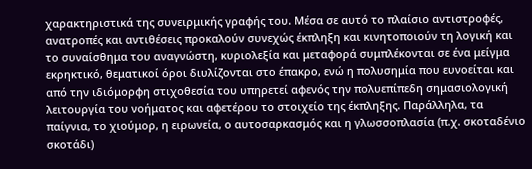χαρακτηριστικά της συνειρμικής γραφής του. Μέσα σε αυτό το πλαίσιο αντιστροφές, ανατροπές και αντιθέσεις προκαλούν συνεχώς έκπληξη και κινητοποιούν τη λογική και το συναίσθημα του αναγνώστη, κυριολεξία και μεταφορά συμπλέκονται σε ένα μείγμα εκρηκτικό, θεματικοί όροι διυλίζονται στο έπακρο, ενώ η πολυσημία που ευνοείται και από την ιδιόμορφη στιχοθεσία του υπηρετεί αφενός την πολυεπίπεδη σημασιολογική λειτουργία του νοήματος και αφετέρου το στοιχείο της έκπληξης. Παράλληλα, τα παίγνια, το χιούμορ, η ειρωνεία, ο αυτοσαρκασμός και η γλωσσοπλασία (π.χ. σκοταδένιο σκοτάδι)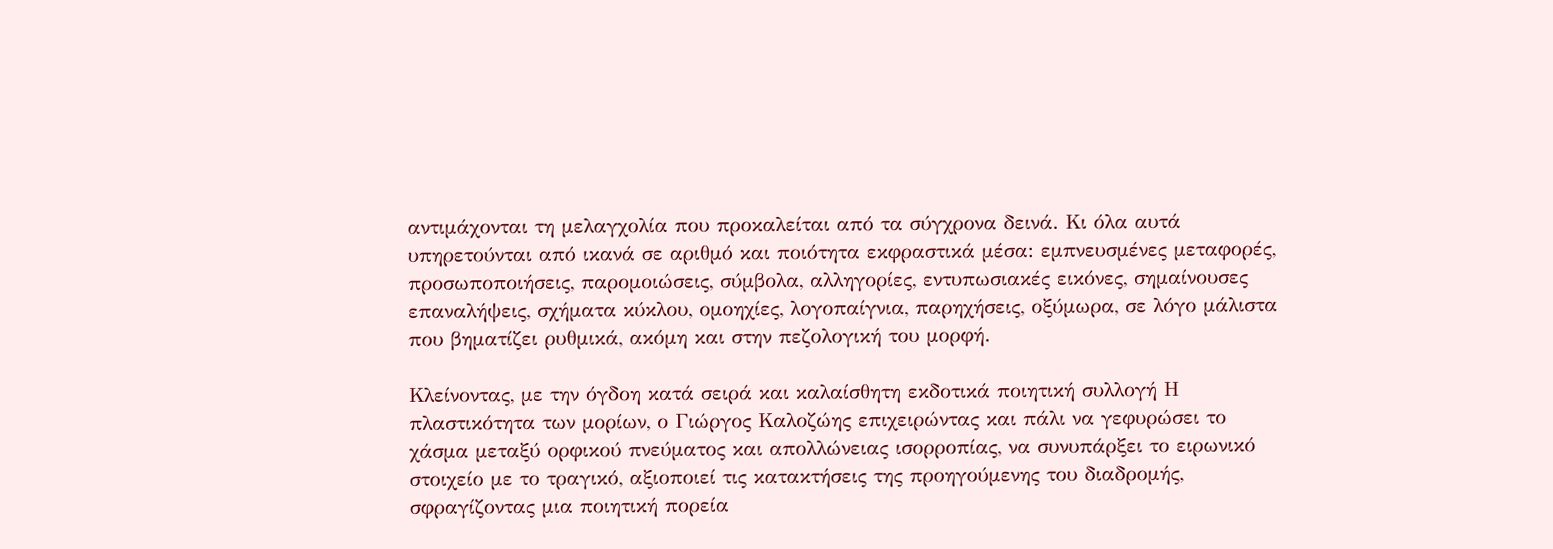αντιμάχονται τη μελαγχολία που προκαλείται από τα σύγχρονα δεινά. Κι όλα αυτά υπηρετούνται από ικανά σε αριθμό και ποιότητα εκφραστικά μέσα: εμπνευσμένες μεταφορές, προσωποποιήσεις, παρομοιώσεις, σύμβολα, αλληγορίες, εντυπωσιακές εικόνες, σημαίνουσες επαναλήψεις, σχήματα κύκλου, ομοηχίες, λογοπαίγνια, παρηχήσεις, οξύμωρα, σε λόγο μάλιστα που βηματίζει ρυθμικά, ακόμη και στην πεζολογική του μορφή.

Κλείνοντας, με την όγδοη κατά σειρά και καλαίσθητη εκδοτικά ποιητική συλλογή Η πλαστικότητα των μορίων, ο Γιώργος Καλοζώης επιχειρώντας και πάλι να γεφυρώσει το χάσμα μεταξύ ορφικού πνεύματος και απολλώνειας ισορροπίας, να συνυπάρξει το ειρωνικό στοιχείο με το τραγικό, αξιοποιεί τις κατακτήσεις της προηγούμενης του διαδρομής, σφραγίζοντας μια ποιητική πορεία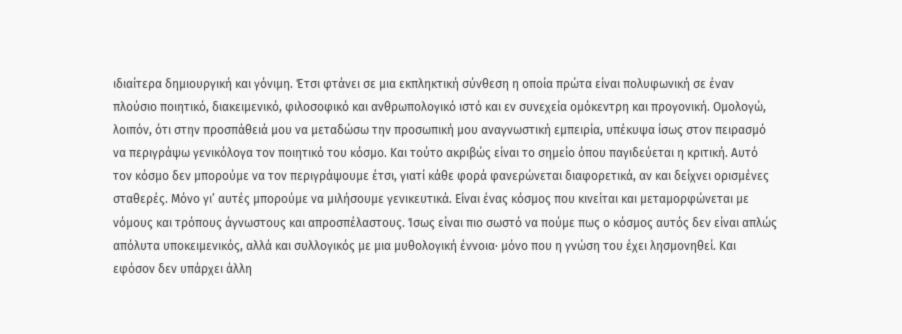ιδιαίτερα δημιουργική και γόνιμη. Έτσι φτάνει σε μια εκπληκτική σύνθεση η οποία πρώτα είναι πολυφωνική σε έναν πλούσιο ποιητικό, διακειμενικό, φιλοσοφικό και ανθρωπολογικό ιστό και εν συνεχεία ομόκεντρη και προγονική. Ομολογώ, λοιπόν, ότι στην προσπάθειά μου να μεταδώσω την προσωπική μου αναγνωστική εμπειρία, υπέκυψα ίσως στον πειρασμό να περιγράψω γενικόλογα τον ποιητικό του κόσμο. Και τούτο ακριβώς είναι το σημείο όπου παγιδεύεται η κριτική. Αυτό τον κόσμο δεν μπορούμε να τον περιγράψουμε έτσι, γιατί κάθε φορά φανερώνεται διαφορετικά, αν και δείχνει ορισμένες σταθερές. Μόνο γι’ αυτές μπορούμε να μιλήσουμε γενικευτικά. Είναι ένας κόσμος που κινείται και μεταμορφώνεται με νόμους και τρόπους άγνωστους και απροσπέλαστους. Ίσως είναι πιο σωστό να πούμε πως ο κόσμος αυτός δεν είναι απλώς απόλυτα υποκειμενικός, αλλά και συλλογικός με μια μυθολογική έννοια· μόνο που η γνώση του έχει λησμονηθεί. Και εφόσον δεν υπάρχει άλλη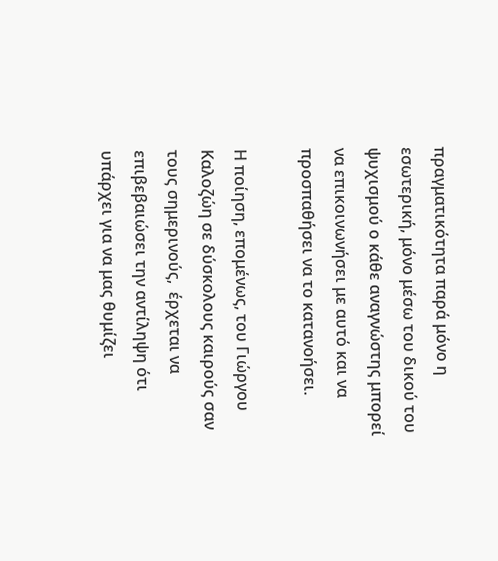πραγματικότητα παρά μόνο η εσωτερική, μόνο μέσω του δικού του ψυχισμού ο κάθε αναγνώστης μπορεί να επικοινωνήσει με αυτό και να προσπαθήσει να το κατανοήσει.

Η ποίηση, επομένως, του Γιώργου Καλοζώη σε δύσκολους καιρούς σαν τους σημερινούς,  έρχεται να επιβεβαιώσει την αντίληψη ότι υπάρχει για να μας θυμίζει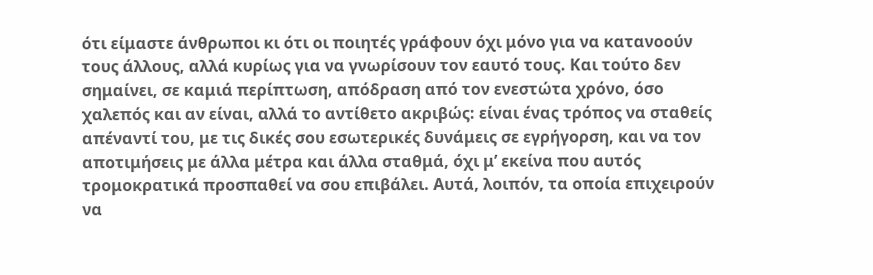ότι είμαστε άνθρωποι κι ότι οι ποιητές γράφουν όχι μόνο για να κατανοούν τους άλλους, αλλά κυρίως για να γνωρίσουν τον εαυτό τους. Και τούτο δεν σημαίνει, σε καμιά περίπτωση, απόδραση από τον ενεστώτα χρόνο, όσο χαλεπός και αν είναι, αλλά το αντίθετο ακριβώς: είναι ένας τρόπος να σταθείς απέναντί του, με τις δικές σου εσωτερικές δυνάμεις σε εγρήγορση, και να τον αποτιμήσεις με άλλα μέτρα και άλλα σταθμά, όχι μ’ εκείνα που αυτός τρομοκρατικά προσπαθεί να σου επιβάλει. Αυτά, λοιπόν, τα οποία επιχειρούν να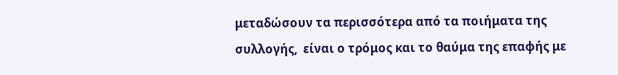μεταδώσουν τα περισσότερα από τα ποιήματα της συλλογής,  είναι ο τρόμος και το θαύμα της επαφής με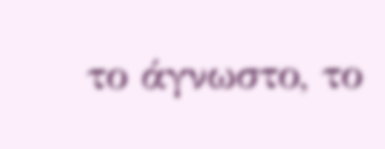το άγνωστο, το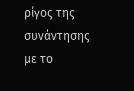ρίγος της συνάντησης με το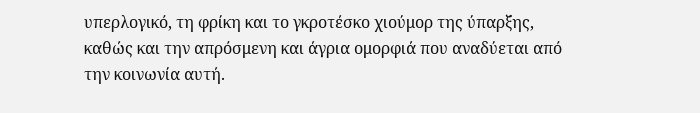υπερλογικό, τη φρίκη και το γκροτέσκο χιούμορ της ύπαρξης, καθώς και την απρόσμενη και άγρια ομορφιά που αναδύεται από την κοινωνία αυτή.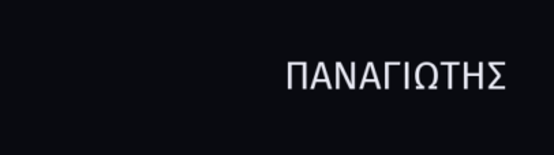ΠΑΝΑΓΙΩΤΗΣ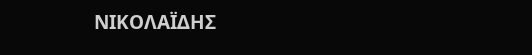ΝΙΚΟΛΑΪΔΗΣ